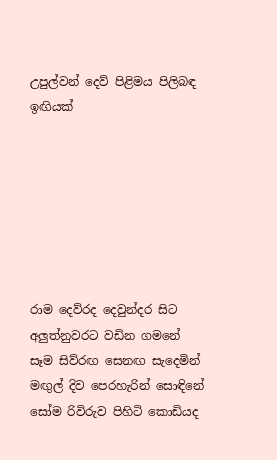උපුල්වන් දෙව් පිළිමය පිලිබඳ ඉඟියක්







රාම දෙව්රද දෙවුන්දර සිට අලුත්නුවරට වඩින ගමනේ
සෑම සිව්රඟ සෙනඟ සැදෙමින් මඟුල් දිව පෙරහැරින් සොඳිනේ
සෝම රිවිරුව පිහිටි කොඩියද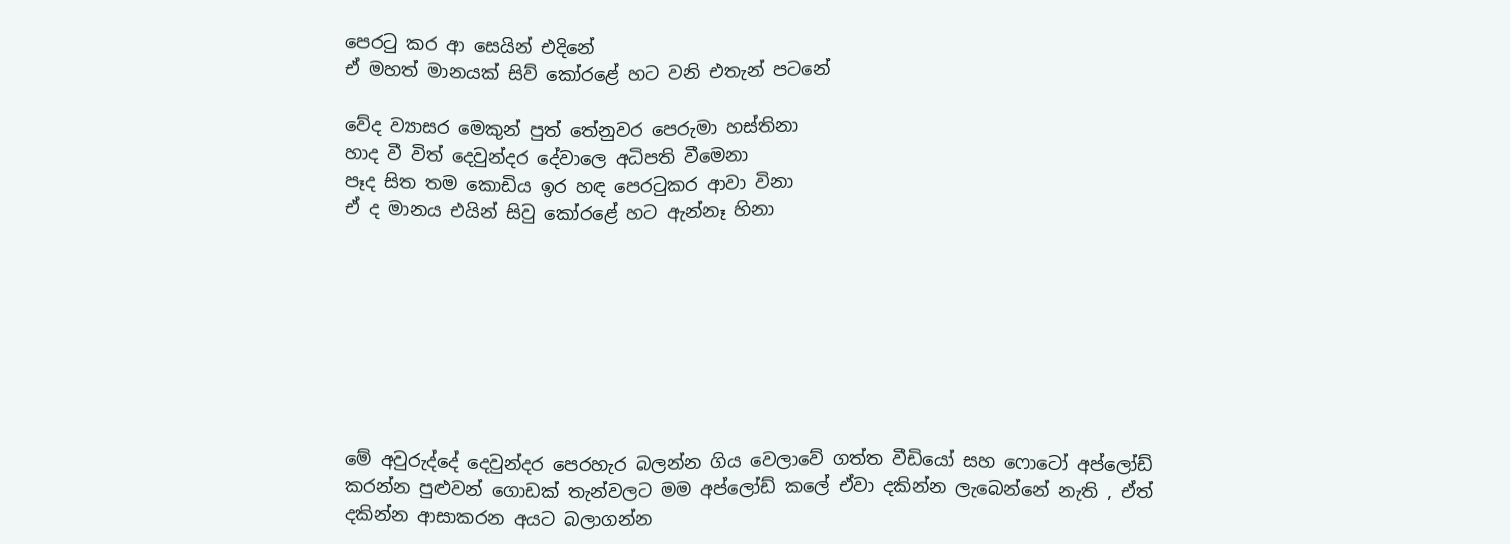පෙරටු කර ආ සෙයින් එදිනේ
ඒ මහත් මානයක්‌ සිව් කෝරළේ හට වනි එතැන් පටනේ

වේද ව්‍යාසර මෙකුන් පුත් තේනුවර පෙරුමා හස්තිනා
හාද වී විත් දෙවුන්දර දේවාලෙ අධිපති වීමෙනා
පෑද සිත තම කොඩිය ඉර හඳ පෙරටුකර ආවා විනා
ඒ ද මානය එයින් සිවු කෝරළේ හට ඇන්නෑ හිනා








මේ අවුරුද්දේ දෙවුන්දර පෙරහැර බලන්න ගිය වෙලාවේ ගත්ත වීඩියෝ සහ ෆොටෝ අප්ලෝඩ් කරන්න පුළුවන් ගොඩක් තැන්වලට මම අප්ලෝඩ් කලේ ඒවා දකින්න ලැබෙන්නේ නැති , ඒත් දකින්න ආසාකරන අයට බලාගන්න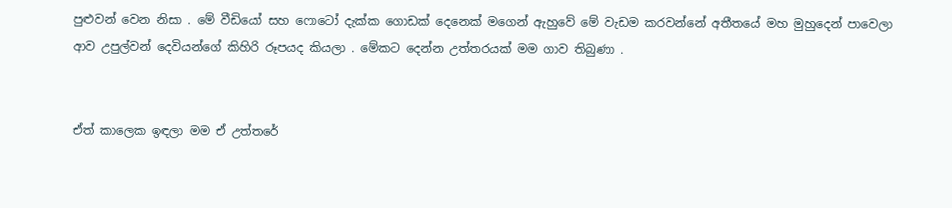පුළුවන් වෙන නිසා . මේ වීඩියෝ සහ ෆොටෝ දැක්ක ගොඩක් දෙනෙක් මගෙන් ඇහුවේ මේ වැඩම කරවන්නේ අතීතයේ මහ මුහුදෙන් පාවෙලා ආව උපුල්වන් දෙවියන්ගේ කිහිරි රූපයද කියලා . මේකට දෙන්න උත්තරයක් මම ගාව තිබුණා .


ඒත් කාලෙක ඉඳලා මම ඒ උත්තරේ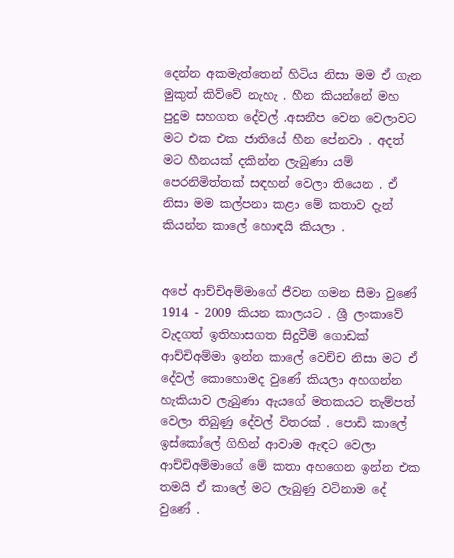දෙන්න අකමැත්තෙන් හිටිය නිසා මම ඒ ගැන මුකුත් කිව්වේ නැහැ . හීන කියන්නේ මහ පුදුම සහගත දේවල් .අසනීප වෙන වෙලාවට මට එක එක ජාතියේ හීන පේනවා . අදත් මට හීනයක් දකින්න ලැබුණා යම් පෙරනිමිත්තක් සඳහන් වෙලා තියෙන . ඒ නිසා මම කල්පනා කළා මේ කතාව දැන් කියන්න කාලේ හොඳයි කියලා .


අපේ ආච්චිඅම්මාගේ ජීවන ගමන සීමා වුණේ 1914 - 2009 කියන කාලයට . ශ්‍රී ලංකාවේ වැදගත් ඉතිහාසගත සිදුවීම් ගොඩක් ආච්චිඅම්මා ඉන්න කාලේ වෙච්ච නිසා මට ඒ දේවල් කොහොමද වුණේ කියලා අහගන්න හැකියාව ලැබුණා ඇයගේ මතකයට තැම්පත් වෙලා තිබුණු දේවල් විතරක් . පොඩි කාලේ ඉස්කෝලේ ගිහින් ආවාම ඇඳට වෙලා ආච්චිඅම්මාගේ මේ කතා අහගෙන ඉන්න එක තමයි ඒ කාලේ මට ලැබුණු වටිනාම දේ වුණේ .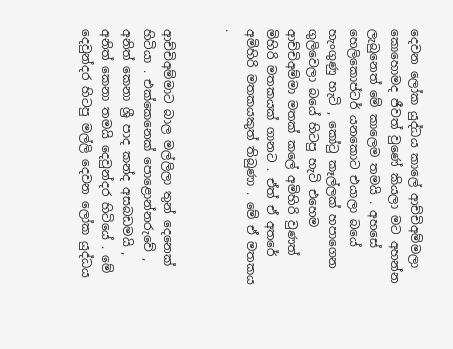දෙවන ලෝක යුද්ධය කාලේ ආච්චිඅම්මලා කොහොමද ජීවත් වුණේ කියලා මට අහන්න ලැබුනෙත් මේ කාලෙම තමයි . අහසේ හෙලිකොප්ටර් යනකොට එයාලා බයේ හැංගුණු හැටි , කෝටු කෑල්ලක් හපාගෙන ගුලිවෙලා බයේ හිටපු හැටි එහෙම ආච්චිඅම්මා මතක් කලේ අමිහිරි වුණත් මිහිරි මතකයක් ගානට . ඒත් ඒ අතරේ අමිහිරි මතකයකුත් තිබුණා . මේ ඒ මතකය .


ආච්චිඅම්මාට බාල මල්ලිලා තුන් දෙනෙක් හිටියා . එක්කෙනෙක් පොළොන්නරුවේ , අනිත් කෙනා ශ්‍රී පාද කන්ද අසබඩමයි , අනිත් කෙනා තමයි දෙවුන්දර හිටියේ . මේ දෙවුන්දර හිටපු මල්ලි දෙවන ලෝක යුද්ධය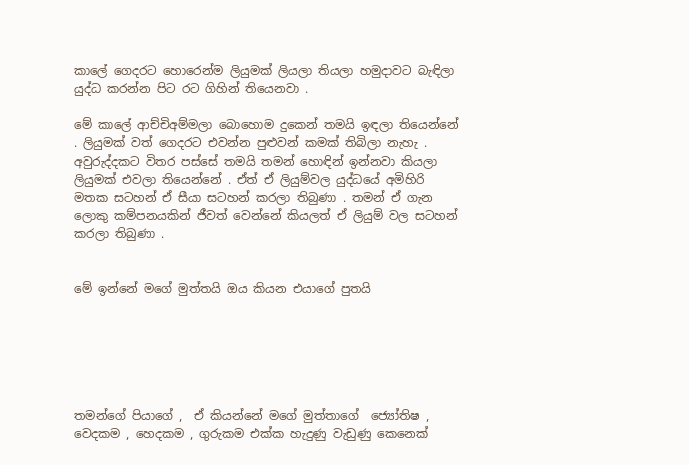කාලේ ගෙදරට හොරෙන්ම ලියුමක් ලියලා තියලා හමුදාවට බැඳිලා යුද්ධ කරන්න පිට රට ගිහින් තියෙනවා .

මේ කාලේ ආච්චිඅම්මලා බොහොම දුකෙන් තමයි ඉඳලා තියෙන්නේ . ලියුමක් වත් ගෙදරට එවන්න පුළුවන් කමක් තිබිලා නැහැ . අවුරුද්දකට විතර පස්සේ තමයි තමන් හොඳින් ඉන්නවා කියලා ලියුමක් එවලා තියෙන්නේ . ඒත් ඒ ලියුම්වල යුද්ධයේ අමිහිරි මතක සටහන් ඒ සීයා සටහන් කරලා තිබුණා . තමන් ඒ ගැන ලොකු කම්පනයකින් ජීවත් වෙන්නේ කියලත් ඒ ලියුම් වල සටහන් කරලා තිබුණා .


මේ ඉන්නේ මගේ මුත්තයි ඔය කියන එයාගේ පුතයි






තමන්ගේ පියාගේ ,  ඒ කියන්නේ මගේ මුත්තාගේ  ජ්‍යෝතිෂ , වෙදකම , හෙදකම , ගුරුකම එක්ක හැදුණු වැඩුණු කෙනෙක්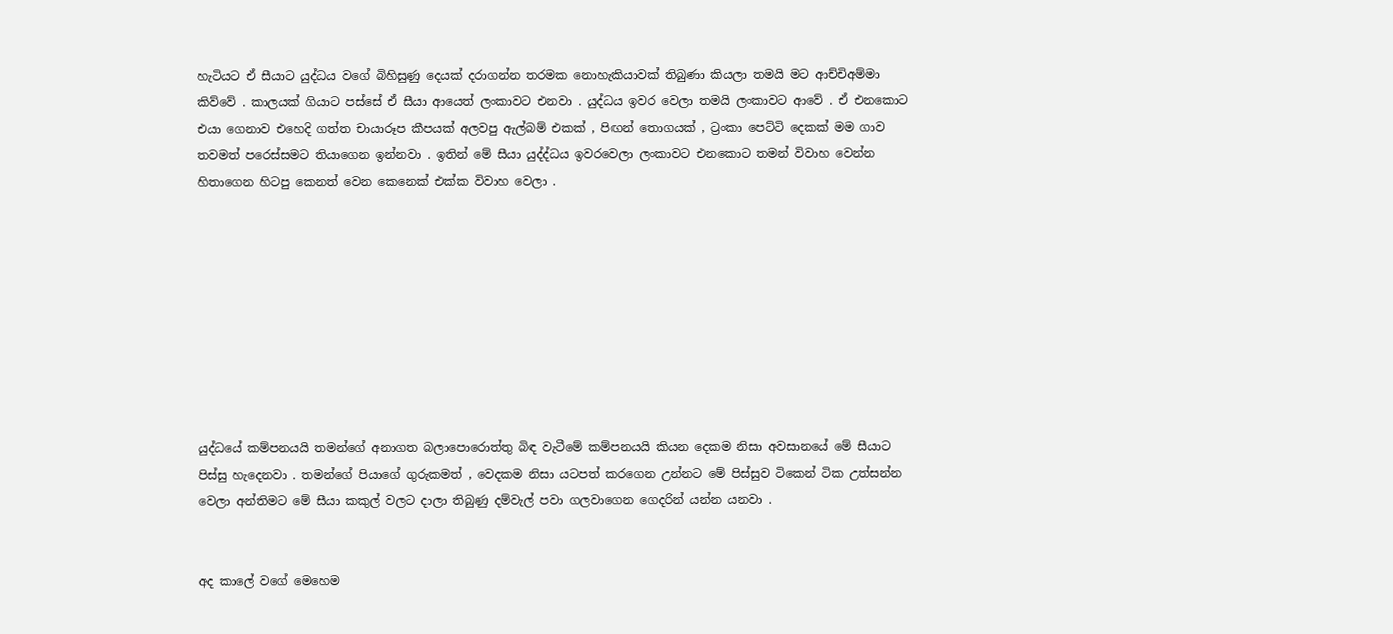හැටියට ඒ සීයාට යුද්ධය වගේ බිහිසුණු දෙයක් දරාගන්න තරමක නොහැකියාවක් තිබුණා කියලා තමයි මට ආච්චිඅම්මා කිව්වේ . කාලයක් ගියාට පස්සේ ඒ සීයා ආයෙත් ලංකාවට එනවා . යුද්ධය ඉවර වෙලා තමයි ලංකාවට ආවේ . ඒ එනකොට එයා ගෙනාව එහෙදි ගත්ත චායාරූප කීපයක් අලවපු ඇල්බම් එකක් , පිඟන් තොගයක් , ට්‍රංකා පෙට්ටි දෙකක් මම ගාව තවමත් පරෙස්සමට තියාගෙන ඉන්නවා . ඉතින් මේ සීයා යුද්ද්ධය ඉවරවෙලා ලංකාවට එනකොට තමන් විවාහ වෙන්න හිතාගෙන හිටපු කෙනත් වෙන කෙනෙක් එක්ක විවාහ වෙලා .









යුද්ධයේ කම්පනයයි තමන්ගේ අනාගත බලාපොරොත්තු බිඳ වැටීමේ කම්පනයයි කියන දෙකම නිසා අවසානයේ මේ සීයාට පිස්සු හැදෙනවා . තමන්ගේ පියාගේ ගුරුකමත් , වෙදකම නිසා යටපත් කරගෙන උන්නට මේ පිස්සුව ටිකෙන් ටික උත්සන්න වෙලා අන්තිමට මේ සීයා කකුල් වලට දාලා තිබුණු දම්වැල් පවා ගලවාගෙන ගෙදරින් යන්න යනවා .


අද කාලේ වගේ මෙහෙම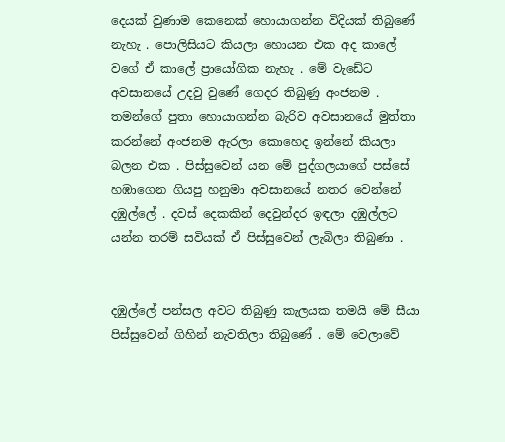දෙයක් වුණාම කෙනෙක් හොයාගන්න විදියක් තිබුණේ නැහැ . පොලිසියට කියලා හොයන එක අද කාලේ වගේ ඒ කාලේ ප්‍රායෝගික නැහැ . මේ වැඩේට අවසානයේ උදවු වුණේ ගෙදර තිබුණු අංජනම . තමන්ගේ පුතා හොයාගන්න බැරිව අවසානයේ මුත්තා කරන්නේ අංජනම ඇරලා කොහෙද ඉන්නේ කියලා බලන එක . පිස්සුවෙන් යන මේ පුද්ගලයාගේ පස්සේ හඹාගෙන ගියපු හනුමා අවසානයේ නතර වෙන්නේ දඹුල්ලේ . දවස් දෙකකින් දෙවුන්දර ඉඳලා දඹුල්ලට යන්න තරම් සවියක් ඒ පිස්සුවෙන් ලැබිලා තිබුණා .


දඹුල්ලේ පන්සල අවට තිබුණු කැලයක තමයි මේ සීයා පිස්සුවෙන් ගිහින් නැවතිලා තිබුණේ . මේ වෙලාවේ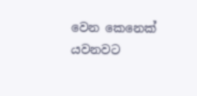වෙන කෙනෙක් යවනවට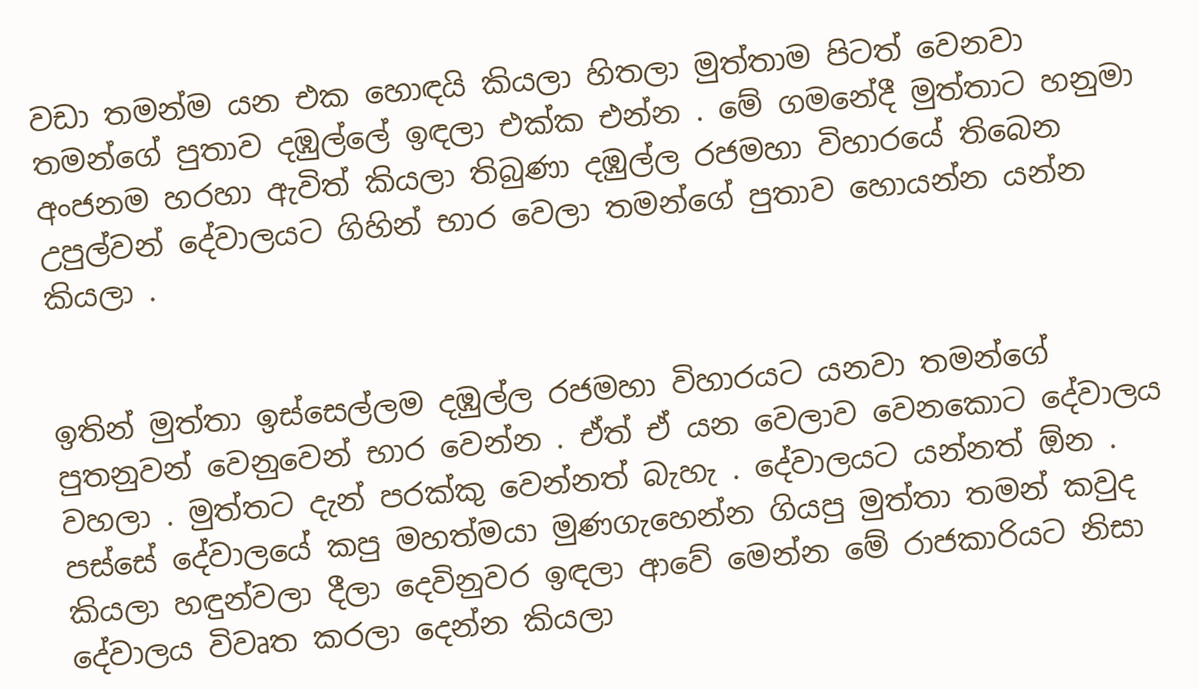වඩා තමන්ම යන එක හොඳයි කියලා හිතලා මුත්තාම පිටත් වෙනවා තමන්ගේ පුතාව දඹුල්ලේ ඉඳලා එක්ක එන්න . මේ ගමනේදී මුත්තාට හනුමා අංජනම හරහා ඇවිත් කියලා තිබුණා දඹුල්ල රජමහා විහාරයේ තිබෙන උපුල්වන් දේවාලයට ගිහින් භාර වෙලා තමන්ගේ පුතාව හොයන්න යන්න කියලා .


ඉතින් මුත්තා ඉස්සෙල්ලම දඹුල්ල රජමහා විහාරයට යනවා තමන්ගේ පුතනුවන් වෙනුවෙන් භාර වෙන්න . ඒත් ඒ යන වෙලාව වෙනකොට දේවාලය වහලා . මුත්තට දැන් පරක්කු වෙන්නත් බැහැ . දේවාලයට යන්නත් ඕන . පස්සේ දේවාලයේ කපු මහත්මයා මුණගැහෙන්න ගියපු මුත්තා තමන් කවුද කියලා හඳුන්වලා දීලා දෙවිනුවර ඉඳලා ආවේ මෙන්න මේ රාජකාරියට නිසා දේවාලය විවෘත කරලා දෙන්න කියලා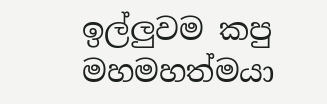ඉල්ලුවම කපු මහමහත්මයා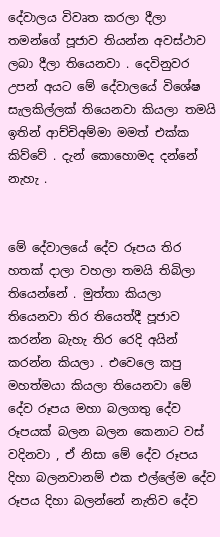දේවාලය විවෘත කරලා දීලා තමන්ගේ පූජාව තියන්න අවස්ථාව ලබා දීලා තියෙනවා . දෙවිනුවර උපන් අයට මේ දේවාලයේ විශේෂ සැලකිල්ලක් තියෙනවා කියලා තමයි ඉතින් ආච්චිඅම්මා මමත් එක්ක කිව්වේ . දැන් කොහොමද දන්නේ නැහැ .


මේ දේවාලයේ දේව රූපය තිර හතක් දාලා වහලා තමයි තිබිලා තියෙන්නේ . මුත්තා කියලා තියෙනවා තිර තියෙත්දී පූජාව කරන්න බැහැ තිර රෙදි අයින් කරන්න කියලා . එවෙලෙ කපු මහත්මයා කියලා තියෙනවා මේ දේව රූපය මහා බලගතු දේව රූපයක් බලන බලන කෙනාට වස් වදිනවා , ඒ නිසා මේ දේව රූපය දිහා බලනවානම් එක එල්ලේම දේව රූපය දිහා බලන්නේ නැතිව දේව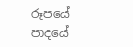රූපයේ පාදයේ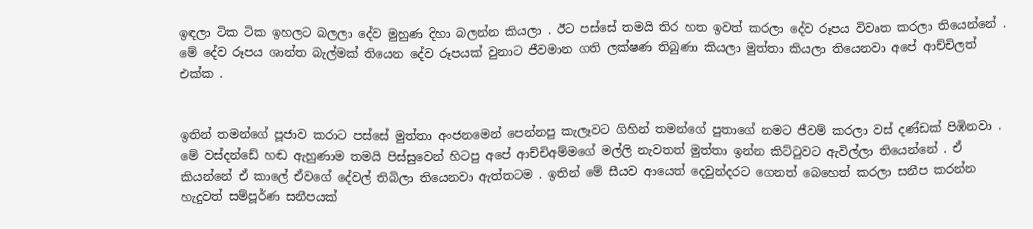ඉඳලා ටික ටික ඉහලට බලලා දේව මුහුණ දිහා බලන්න කියලා . ඊට පස්සේ තමයි තිර හත ඉවත් කරලා දේව රූපය විවෘත කරලා තියෙන්නේ . මේ දේව රූපය ශාන්ත බැල්මක් තියෙන දේව රූපයක් වුනාට ජීවමාන ගති ලක්ෂණ තිබුණා කියලා මුත්තා කියලා තියෙනවා අපේ ආච්චිලත් එක්ක .


ඉතින් තමන්ගේ පූජාව කරාට පස්සේ මුත්තා අංජනමෙන් පෙන්නපු කැලෑවට ගිහින් තමන්ගේ පුතාගේ නමට ජීවම් කරලා වස් දණ්ඩක් පිඹිනවා . මේ වස්දන්ඩේ හඬ ඇහුණාම තමයි පිස්සුවෙන් හිටපු අපේ ආච්චිඅම්මගේ මල්ලි නැවතත් මුත්තා ඉන්න කිට්ටුවට ඇවිල්ලා තියෙන්නේ . ඒ කියන්නේ ඒ කාලේ ඒවගේ දේවල් තිබිලා තියෙනවා ඇත්තටම . ඉතින් මේ සීයව ආයෙත් දෙවුන්දරට ගෙනත් බෙහෙත් කරලා සනීප කරන්න හැදුවත් සම්පූර්ණ සනීපයක්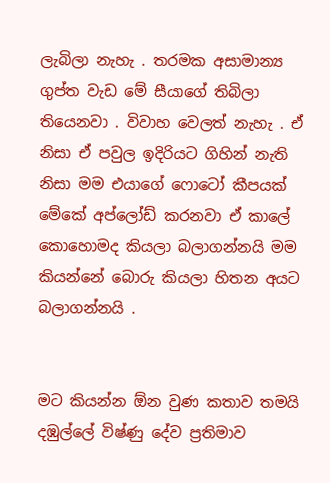ලැබිලා නැහැ . තරමක අසාමාන්‍ය ගුප්ත වැඩ මේ සීයාගේ තිබිලා තියෙනවා . විවාහ වෙලත් නැහැ . ඒ නිසා ඒ පවුල ඉදිරියට ගිහින් නැති නිසා මම එයාගේ ෆොටෝ කීපයක් මේකේ අප්ලෝඩ් කරනවා ඒ කාලේ කොහොමද කියලා බලාගන්නයි මම කියන්නේ බොරු කියලා හිතන අයට බලාගන්නයි .


මට කියන්න ඕන වුණ කතාව තමයි දඹුල්ලේ විෂ්ණු දේව ප්‍රතිමාව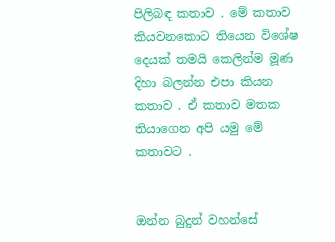පිලිබඳ කතාව . මේ කතාව කියවනකොට තියෙන විශේෂ දෙයක් තමයි කෙලින්ම මූණ දිහා බලන්න එපා කියන කතාව . ඒ කතාව මතක තියාගෙන අපි යමු මේ කතාවට .


ඔන්න බුදුන් වහන්සේ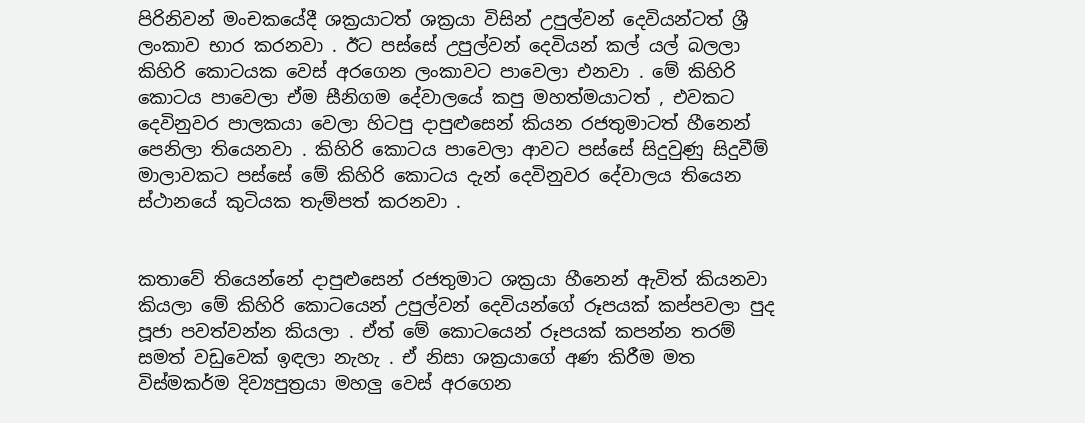පිරිනිවන් මංචකයේදී ශක්‍රයාටත් ශක්‍රයා විසින් උපුල්වන් දෙවියන්ටත් ශ්‍රී ලංකාව භාර කරනවා . ඊට පස්සේ උපුල්වන් දෙවියන් කල් යල් බලලා කිහිරි කොටයක වෙස් අරගෙන ලංකාවට පාවෙලා එනවා . මේ කිහිරි කොටය පාවෙලා ඒම සීනිගම දේවාලයේ කපු මහත්මයාටත් , එවකට දෙවිනුවර පාලකයා වෙලා හිටපු දාපුළුසෙන් කියන රජතුමාටත් හීනෙන් පෙනිලා තියෙනවා . කිහිරි කොටය පාවෙලා ආවට පස්සේ සිදුවුණු සිදුවීම් මාලාවකට පස්සේ මේ කිහිරි කොටය දැන් දෙවිනුවර දේවාලය තියෙන ස්ථානයේ කුටියක තැම්පත් කරනවා .


කතාවේ තියෙන්නේ දාපුළුසෙන් රජතුමාට ශක්‍රයා හීනෙන් ඇවිත් කියනවා කියලා මේ කිහිරි කොටයෙන් උපුල්වන් දෙවියන්ගේ රූපයක් කප්පවලා පුද පූජා පවත්වන්න කියලා . ඒත් මේ කොටයෙන් රූපයක් කපන්න තරම් සමත් වඩුවෙක් ඉඳලා නැහැ . ඒ නිසා ශක්‍රයාගේ අණ කිරීම මත විස්මකර්ම දිව්‍යපුත්‍රයා මහලු වෙස් අරගෙන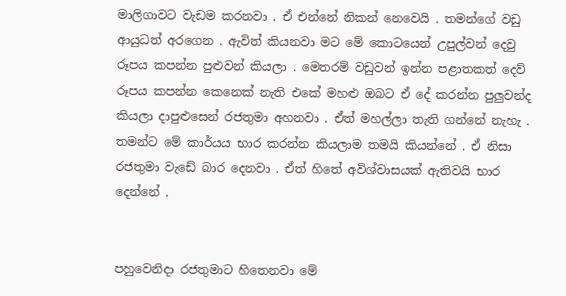මාලිගාවට වැඩම කරනවා . ඒ එන්නේ නිකන් නෙවෙයි . තමන්ගේ වඩු ආයුධත් අරගෙන . ඇවිත් කියනවා මට මේ කොටයෙන් උපුල්වන් දෙවු රූපය කපන්න පුළුවන් කියලා . මෙතරම් වඩුවන් ඉන්න පළාතකත් දෙව් රූපය කපන්න කෙනෙක් නැති එකේ මහළු ඔබට ඒ දේ කරන්න පුලුවන්ද කියලා දාපුළුසෙන් රජතුමා අහනවා . ඒත් මහල්ලා තැති ගන්නේ නැහැ . තමන්ට මේ කාර්යය භාර කරන්න කියලාම තමයි කියන්නේ . ඒ නිසා රජතුමා වැඩේ බාර දෙනවා . ඒත් හිතේ අවිශ්වාසයක් ඇතිවයි භාර දෙන්නේ .


පහුවෙනිදා රජතුමාට හිතෙනවා මේ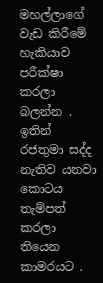මහල්ලාගේ වැඩ කිරීමේ හැකියාව පරීක්ෂා කරලා බලන්න . ඉතින් රජතුමා සද්ද නැතිව යනවා කොටය තැම්පත් කරලා තියෙන කාමරයට .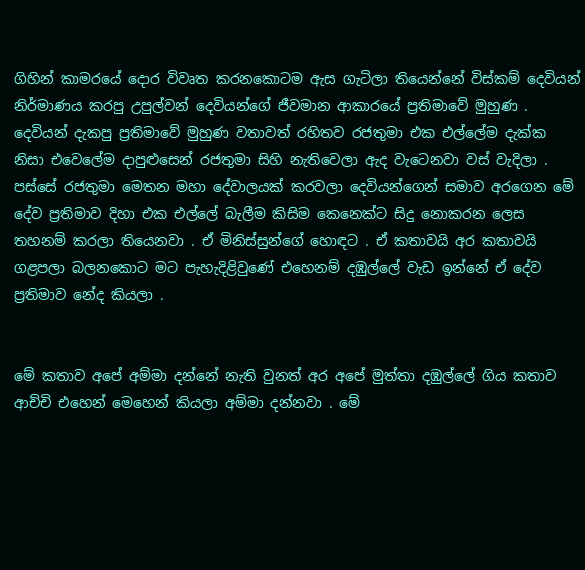ගිහින් කාමරයේ දොර විවෘත කරනකොටම ඇස ගැටිලා තියෙන්නේ විස්කම් දෙවියන් නිර්මාණය කරපු උපුල්වන් දෙවියන්ගේ ජීවමාන ආකාරයේ ප්‍රතිමාවේ මුහුණ . දෙවියන් දැකපු ප්‍රතිමාවේ මුහුණ වතාවත් රහිතව රජතුමා එක එල්ලේම දැක්ක නිසා එවෙලේම දාපුළුසෙන් රජතුමා සිහි නැතිවෙලා ඇද වැටෙනවා වස් වැදිලා . පස්සේ රජතුමා මෙතන මහා දේවාලයක් කරවලා දෙවියන්ගෙන් සමාව අරගෙන මේ දේව ප්‍රතිමාව දිහා එක එල්ලේ බැලීම කිසිම කෙනෙක්ට සිදු නොකරන ලෙස තහනම් කරලා තියෙනවා . ඒ මිනිස්සුන්ගේ හොඳට . ඒ කතාවයි අර කතාවයි ගළපලා බලනකොට මට පැහැදිළිවුණේ එහෙනම් දඹුල්ලේ වැඩ ඉන්නේ ඒ දේව ප්‍රතිමාව නේද කියලා .


මේ කතාව අපේ අම්මා දන්නේ නැති වුනත් අර අපේ මුත්තා දඹුල්ලේ ගිය කතාව ආච්චි එහෙන් මෙහෙන් කියලා අම්මා දන්නවා . මේ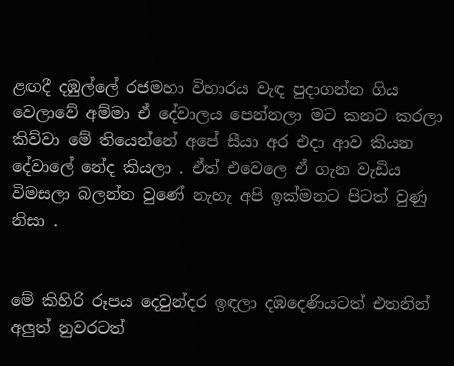ළඟදී දඹුල්ලේ රජමහා විහාරය වැඳ පුදාගන්න ගිය වෙලාවේ අම්මා ඒ දේවාලය පෙන්නලා මට කනට කරලා කිව්වා මේ තියෙන්නේ අපේ සීයා අර එදා ආව කියන දේවාලේ නේද කියලා . ඒත් එවෙලෙ ඒ ගැන වැඩිය විමසලා බලන්න වුණේ නැහැ අපි ඉක්මනට පිටත් වුණු නිසා .


මේ කිහිරි රූපය දෙවුන්දර ඉඳලා දඹදෙණියටත් එතනින් අලුත් නුවරටත්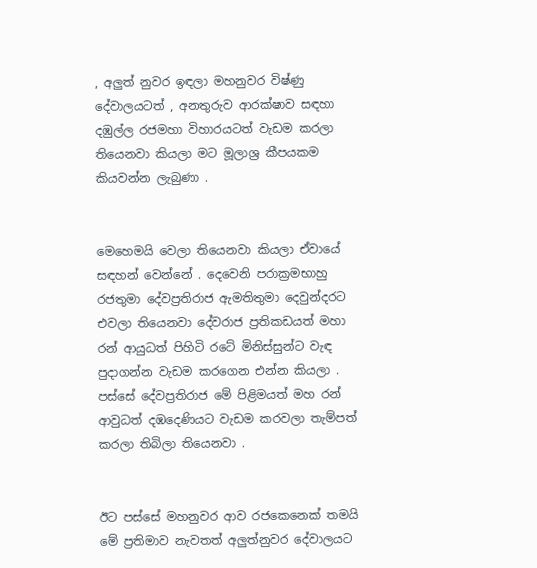, අලුත් නුවර ඉඳලා මහනුවර විෂ්ණු දේවාලයටත් , අනතුරුව ආරක්ෂාව සඳහා දඹුල්ල රජමහා විහාරයටත් වැඩම කරලා තියෙනවා කියලා මට මූලාශ්‍ර කීපයකම කියවන්න ලැබුණා .


මෙහෙමයි වෙලා තියෙනවා කියලා ඒවායේ සඳහන් වෙන්නේ . දෙවෙනි පරාක්‍රමභාහු රජතුමා දේවප්‍රතිරාජ ඇමතිතුමා දෙවුන්දරට එවලා තියෙනවා දේවරාජ ප්‍රතිකඩයත් මහා රන් ආයුධත් පිහිටි රටේ මිනිස්සුන්ට වැඳ පුදාගන්න වැඩම කරගෙන එන්න කියලා . පස්සේ දේවප්‍රතිරාජ මේ පිළිමයත් මහ රන් ආවුධත් දඹදෙණියට වැඩම කරවලා තැම්පත් කරලා තිබිලා තියෙනවා .


ඊට පස්සේ මහනුවර ආව රජකෙනෙක් තමයි මේ ප්‍රතිමාව නැවතත් අලුත්නුවර දේවාලයට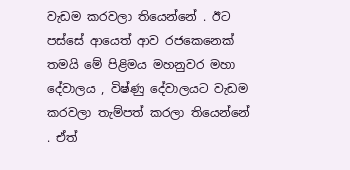වැඩම කරවලා තියෙන්නේ . ඊට පස්සේ ආයෙත් ආව රජකෙනෙක් තමයි මේ පිළිමය මහනුවර මහා දේවාලය , විෂ්ණු දේවාලයට වැඩම කරවලා තැම්පත් කරලා තියෙන්නේ . ඒත්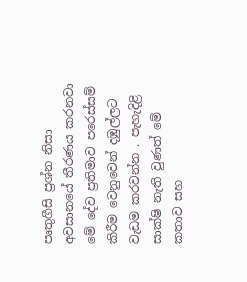පෘතුගීසි ප්‍රශ්න නිසා අවසානයේ තීරණය කරනවා මේ දේව ප්‍රතිමාව පරෙස්සම් කිරීම වෙනුවෙන් දඹුල්ලට වැඩම කරවන්න . පැහැදිළි සාක්ෂි නැති වුණත් මේ කතාව සහ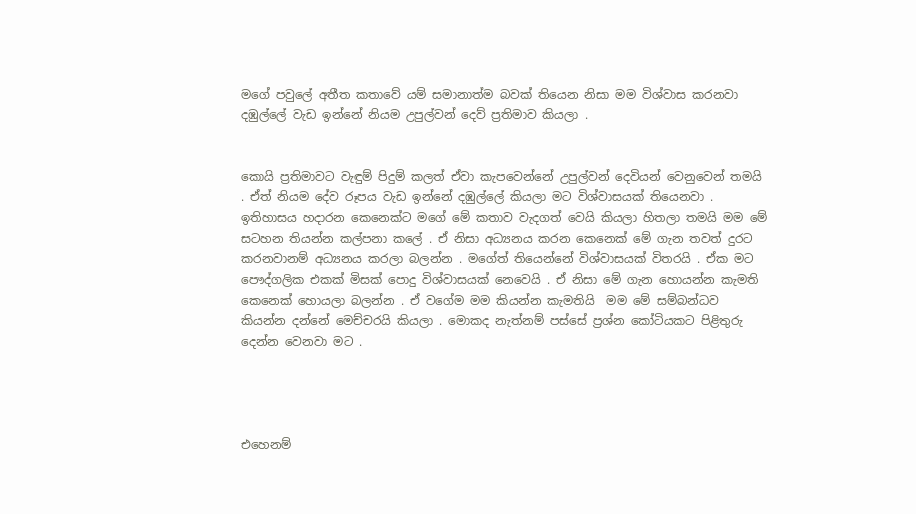මගේ පවුලේ අතීත කතාවේ යම් සමානාත්ම බවක් තියෙන නිසා මම විශ්වාස කරනවා දඹුල්ලේ වැඩ ඉන්නේ නියම උපුල්වන් දෙව් ප්‍රතිමාව කියලා .


කොයි ප්‍රතිමාවට වැඳුම් පිදුම් කලත් ඒවා කැපවෙන්නේ උපුල්වන් දෙවියන් වෙනුවෙන් තමයි . ඒත් නියම දේව රූපය වැඩ ඉන්නේ දඹුල්ලේ කියලා මට විශ්වාසයක් තියෙනවා . ඉතිහාසය හදාරන කෙනෙක්ට මගේ මේ කතාව වැදගත් වෙයි කියලා හිතලා තමයි මම මේ සටහන තියන්න කල්පනා කලේ . ඒ නිසා අධ්‍යනය කරන කෙනෙක් මේ ගැන තවත් දුරට කරනවානම් අධ්‍යනය කරලා බලන්න . මගේත් තියෙන්නේ විශ්වාසයක් විතරයි . ඒක මට පෞද්ගලික එකක් මිසක් පොදු විශ්වාසයක් නෙවෙයි . ඒ නිසා මේ ගැන හොයන්න කැමති කෙනෙක් හොයලා බලන්න . ඒ වගේම මම කියන්න කැමතියි  මම මේ සම්බන්ධව කියන්න දන්නේ මෙච්චරයි කියලා . මොකද නැත්නම් පස්සේ ප්‍රශ්න කෝටියකට පිළිතුරු දෙන්න වෙනවා මට .




එහෙනම්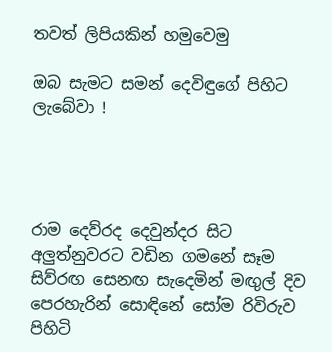තවත් ලිපියකින් හමුවෙමු

ඔබ සැමට සමන් දෙවිඳුගේ පිහිට ලැබේවා !




රාම දෙව්රද දෙවුන්දර සිට අලුත්නුවරට වඩින ගමනේ සෑම සිව්රඟ සෙනඟ සැදෙමින් මඟුල් දිව පෙරහැරින් සොඳිනේ සෝම රිවිරුව පිහිටි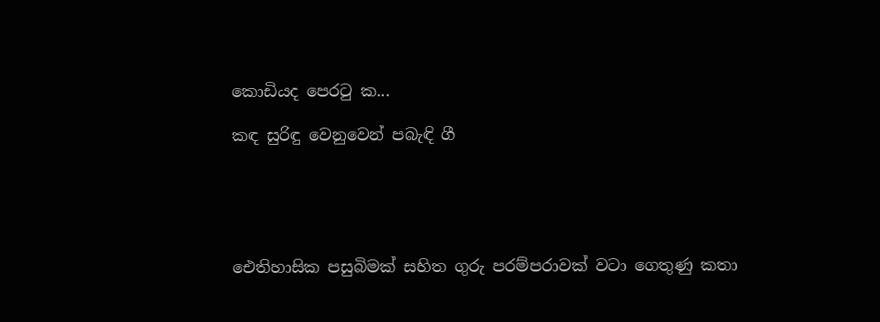කොඩියද පෙරටු ක...

කඳ සුරිඳු වෙනුවෙන් පබැඳි ගී





ඓතිහාසික පසුබිමක් සහිත ගුරු පරම්පරාවක් වටා ගෙතුණු කතා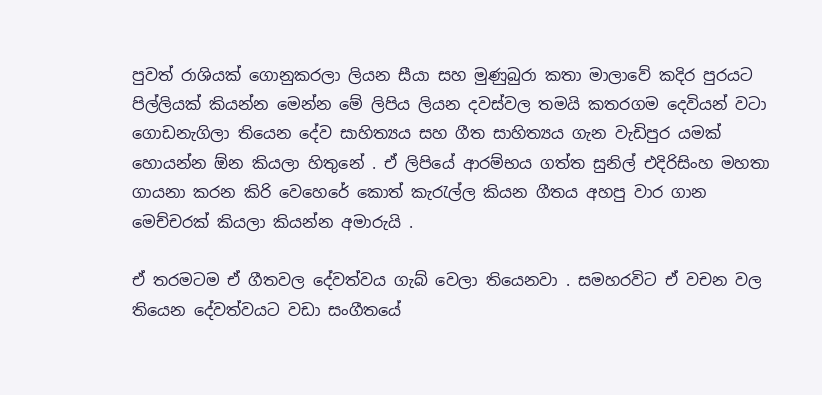පුවත් රාශියක් ගොනුකරලා ලියන සීයා සහ මුණුබුරා කතා මාලාවේ කදිර පුරයට පිල්ලියක් කියන්න මෙන්න මේ ලිපිය ලියන දවස්වල තමයි කතරගම දෙවියන් වටා ගොඩනැගිලා තියෙන දේව සාහිත්‍යය සහ ගීත සාහිත්‍යය ගැන වැඩිපුර යමක් හොයන්න ඕන කියලා හිතුනේ . ඒ ලිපියේ ආරම්භය ගත්ත සුනිල් එදිරිසිංහ මහතා ගායනා කරන කිරි වෙහෙරේ කොත් කැරැල්ල කියන ගීතය අහපු වාර ගාන මෙච්චරක් කියලා කියන්න අමාරුයි .

ඒ තරමටම ඒ ගීතවල දේවත්වය ගැබ් වෙලා තියෙනවා . සමහරවිට ඒ වචන වල තියෙන දේවත්වයට වඩා සංගීතයේ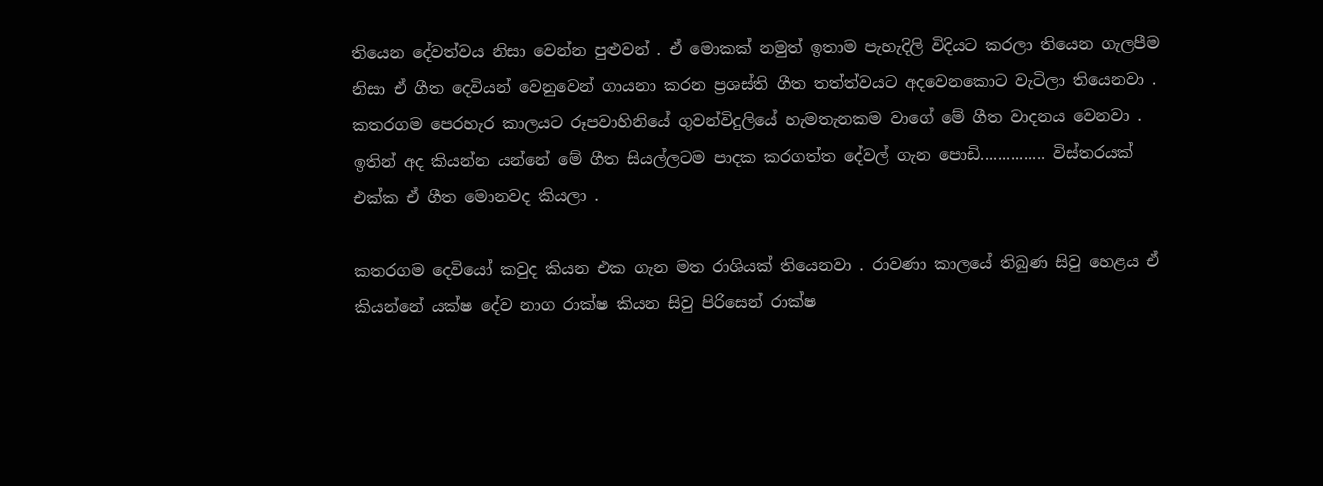තියෙන දේවත්වය නිසා වෙන්න පුළුවන් . ඒ මොකක් නමුත් ඉතාම පැහැදිලි විදියට කරලා තියෙන ගැලපීම නිසා ඒ ගීත දෙවියන් වෙනුවෙන් ගායනා කරන ප්‍රශස්ති ගීත තත්ත්වයට අදවෙනකොට වැටිලා තියෙනවා . කතරගම පෙරහැර කාලයට රූපවාහිනියේ ගුවන්විදුලියේ හැමතැනකම වාගේ මේ ගීත වාදනය වෙනවා . ඉතින් අද කියන්න යන්නේ මේ ගීත සියල්ලටම පාදක කරගත්ත දේවල් ගැන පොඩි............... විස්තරයක් එක්ක ඒ ගීත මොනවද කියලා .

කතරගම දෙවියෝ කවුද කියන එක ගැන මත රාශියක් තියෙනවා . රාවණා කාලයේ තිබුණ සිවු හෙළය ඒ කියන්නේ යක්ෂ දේව නාග රාක්ෂ කියන සිවු පිරිසෙන් රාක්ෂ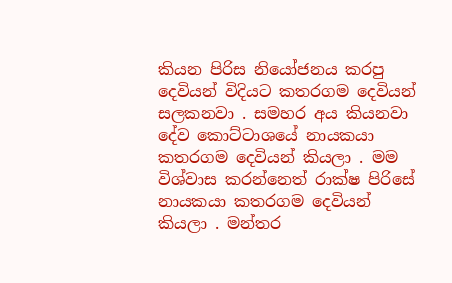කියන පිරිස නියෝජනය කරපු දෙවියන් විදියට කතරගම දෙවියන් සලකනවා . සමහර අය කියනවා දේව කොට්ටාශයේ නායකයා කතරගම දෙවියන් කියලා . මම විශ්වාස කරන්නෙත් රාක්ෂ පිරිසේ නායකයා කතරගම දෙවියන් කියලා . මන්තර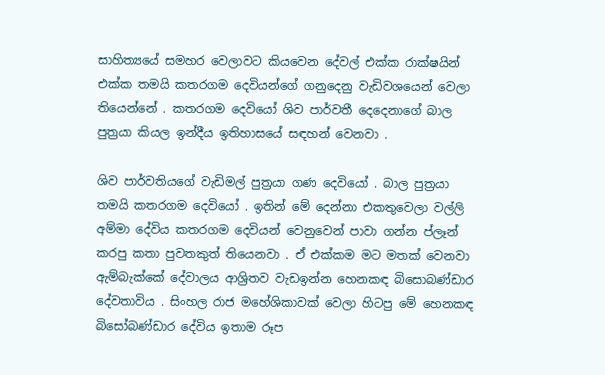සාහිත්‍යයේ සමහර වෙලාවට කියවෙන දේවල් එක්ක රාක්ෂයින් එක්ක තමයි කතරගම දෙවියන්ගේ ගනුදෙනු වැඩිවශයෙන් වෙලා තියෙන්නේ . කතරගම දෙවියෝ ශිව පාර්වතී දෙදෙනාගේ බාල පුත්‍රයා කියල ඉන්දීය ඉතිහාසයේ සඳහන් වෙනවා .

ශිව පාර්වතියගේ වැඩිමල් පුත්‍රයා ගණ දෙවියෝ . බාල පුත්‍රයා තමයි කතරගම දෙවියෝ . ඉතින් මේ දෙන්නා එකතුවෙලා වල්ලි අම්මා දේවිය කතරගම දෙවියන් වෙනුවෙන් පාවා ගන්න ප්ලෑන් කරපු කතා පුවතකුත් තියෙනවා . ඒ එක්කම මට මතක් වෙනවා ඇම්බැක්කේ දේවාලය ආශ්‍රිතව වැඩඉන්න හෙනකඳ බිසොබණ්ඩාර දේවතාවිය . සිංහල රාජ මහේශිකාවක් වෙලා හිටපු මේ හෙනකඳ බිසෝබණ්ඩාර දේවිය ඉතාම රූප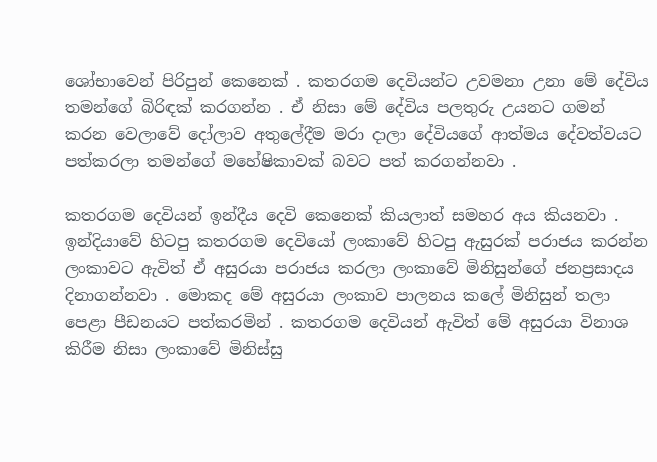ශෝභාවෙන් පිරිපුන් කෙනෙක් . කතරගම දෙවියන්ට උවමනා උනා මේ දේවිය තමන්ගේ බිරිඳක් කරගන්න . ඒ නිසා මේ දේවිය පලතුරු උයනට ගමන් කරන වෙලාවේ දෝලාව අතුලේදීම මරා දාලා දේවියගේ ආත්මය දේවත්වයට පත්කරලා තමන්ගේ මහේෂිකාවක් බවට පත් කරගන්නවා .

කතරගම දෙවියන් ඉන්දීය දෙවි කෙනෙක් කියලාත් සමහර අය කියනවා . ඉන්දියාවේ හිටපු කතරගම දෙවියෝ ලංකාවේ හිටපු ඇසුරක් පරාජය කරන්න ලංකාවට ඇවිත් ඒ අසුරයා පරාජය කරලා ලංකාවේ මිනිසුන්ගේ ජනප්‍රසාදය දිනාගන්නවා . මොකද මේ අසුරයා ලංකාව පාලනය කලේ මිනිසුන් තලා පෙළා පීඩනයට පත්කරමින් . කතරගම දෙවියන් ඇවිත් මේ අසුරයා විනාශ කිරීම නිසා ලංකාවේ මිනිස්සු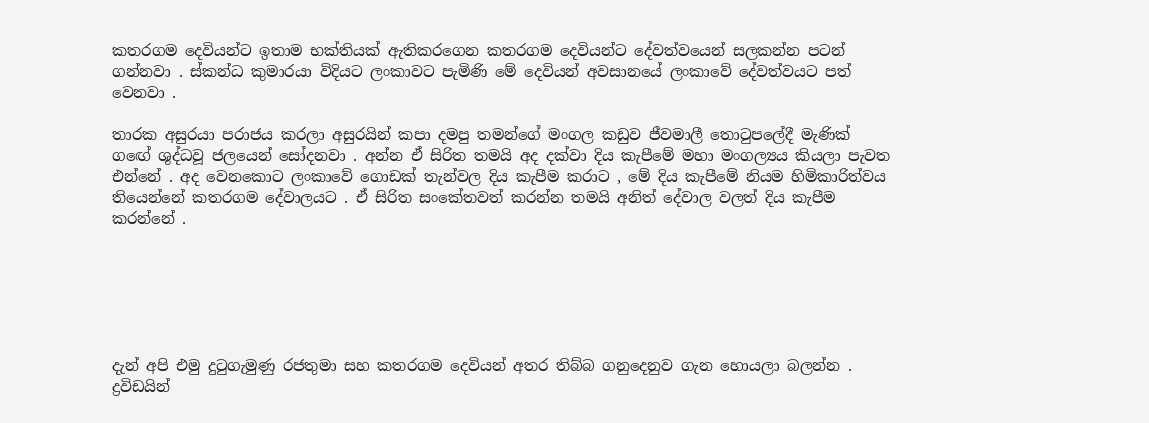කතරගම දෙවියන්ට ඉතාම භක්තියක් ඇතිකරගෙන කතරගම දෙවියන්ට දේවත්වයෙන් සලකන්න පටන් ගන්නවා . ස්කන්ධ කුමාරයා විදියට ලංකාවට පැමිණි මේ දෙවියන් අවසානයේ ලංකාවේ දේවත්වයට පත් වෙනවා .

තාරක අසුරයා පරාජය කරලා අසුරයින් කපා දමපු තමන්ගේ මංගල කඩුව ජීවමාලී තොටුපලේදී මැණික් ගඟේ ශුද්ධවූ ජලයෙන් සෝදනවා . අන්න ඒ සිරිත තමයි අද දක්වා දිය කැපීමේ මහා මංගල්‍යය කියලා පැවත එන්නේ . අද වෙනකොට ලංකාවේ ගොඩක් තැන්වල දිය කැපීම කරාට , මේ දිය කැපීමේ නියම හිමිකාරිත්වය තියෙන්නේ කතරගම දේවාලයට . ඒ සිරිත සංකේතවත් කරන්න තමයි අනිත් දේවාල වලත් දිය කැපීම කරන්නේ .






දැන් අපි එමු දුටුගැමුණු රජතුමා සහ කතරගම දෙවියන් අතර තිබ්බ ගනුදෙනුව ගැන හොයලා බලන්න . ද්‍රවිඩයින්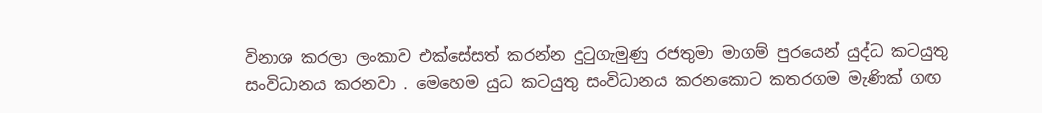විනාශ කරලා ලංකාව එක්සේසත් කරන්න දුටුගැමුණු රජතුමා මාගම් පුරයෙන් යුද්ධ කටයුතු සංවිධානය කරනවා . මෙහෙම යුධ කටයුතු සංවිධානය කරනකොට කතරගම මැණික් ගඟ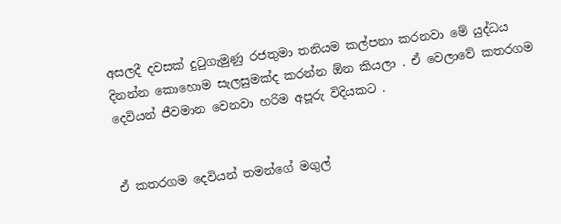අසලදී දවසක් දුටුගැමුණු රජතුමා තනියම කල්පනා කරනවා මේ යුද්ධය දිනන්න කොහොම සැලසුමක්ද කරන්න ඕන කියලා . ඒ වෙලාවේ කතරගම දෙවියන් ජීවමාන වෙනවා හරිම අපූරු විදියකට .


ඒ කතරගම දෙවියන් තමන්ගේ මගුල්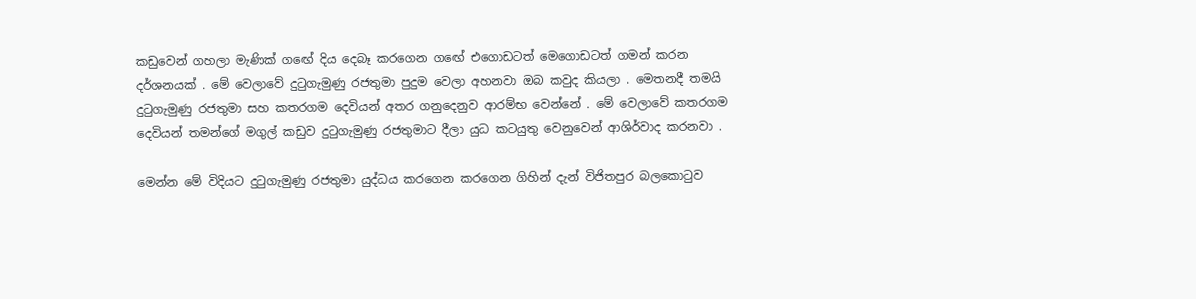කඩුවෙන් ගහලා මැණික් ගඟේ දිය දෙබෑ කරගෙන ගඟේ එගොඩටත් මෙගොඩටත් ගමන් කරන දර්ශනයක් . මේ වෙලාවේ දුටුගැමුණු රජතුමා පුදුම වෙලා අහනවා ඔබ කවුද කියලා . මෙතනදී තමයි දුටුගැමුණු රජතුමා සහ කතරගම දෙවියන් අතර ගනුදෙනුව ආරම්භ වෙන්නේ . මේ වෙලාවේ කතරගම දෙවියන් තමන්ගේ මගුල් කඩුව දුටුගැමුණු රජතුමාට දීලා යුධ කටයුතු වෙනුවෙන් ආශිර්වාද කරනවා .

මෙන්න මේ විදියට දුටුගැමුණු රජතුමා යුද්ධය කරගෙන කරගෙන ගිහින් දැන් විජිතපුර බලකොටුව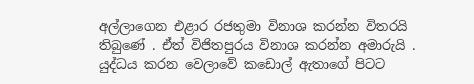අල්ලාගෙන එළාර රජතුමා විනාශ කරන්න විතරයි තිබුණේ . ඒත් විජිතපුරය විනාශ කරන්න අමාරුයි . යුද්ධය කරන වෙලාවේ කඩොල් ඇතාගේ පිටට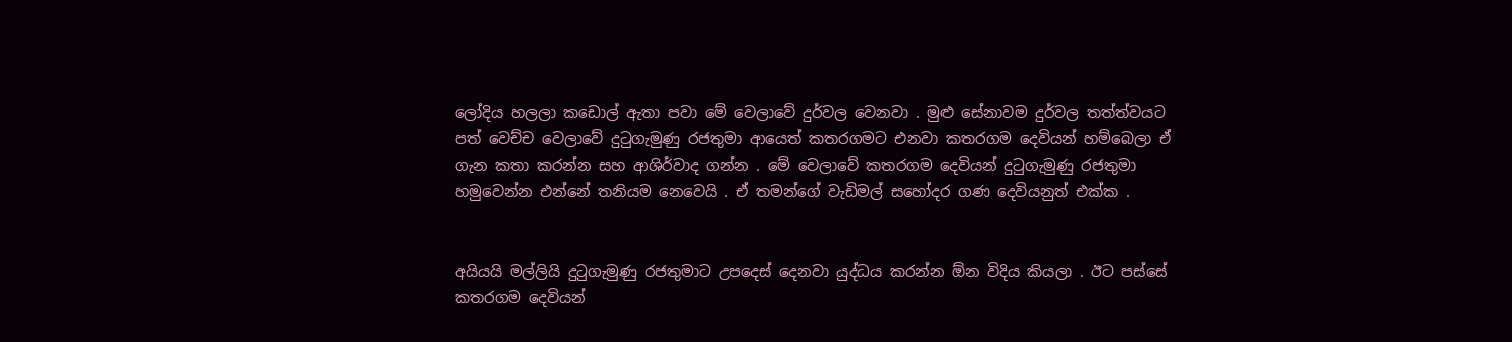ලෝදිය හලලා කඩොල් ඇතා පවා මේ වෙලාවේ දුර්වල වෙනවා . මුළු සේනාවම දුර්වල තත්ත්වයට පත් වෙච්ච වෙලාවේ දුටුගැමුණු රජතුමා ආයෙත් කතරගමට එනවා කතරගම දෙවියන් හම්බෙලා ඒ ගැන කතා කරන්න සහ ආශිර්වාද ගන්න . මේ වෙලාවේ කතරගම දෙවියන් දුටුගැමුණු රජතුමා හමුවෙන්න එන්නේ තනියම නෙවෙයි . ඒ තමන්ගේ වැඩිමල් සහෝදර ගණ දෙවියනුත් එක්ක .


අයියයි මල්ලියි දුටුගැමුණු රජතුමාට උපදෙස් දෙනවා යුද්ධය කරන්න ඕන විදිය කියලා . ඊට පස්සේ කතරගම දෙවියන්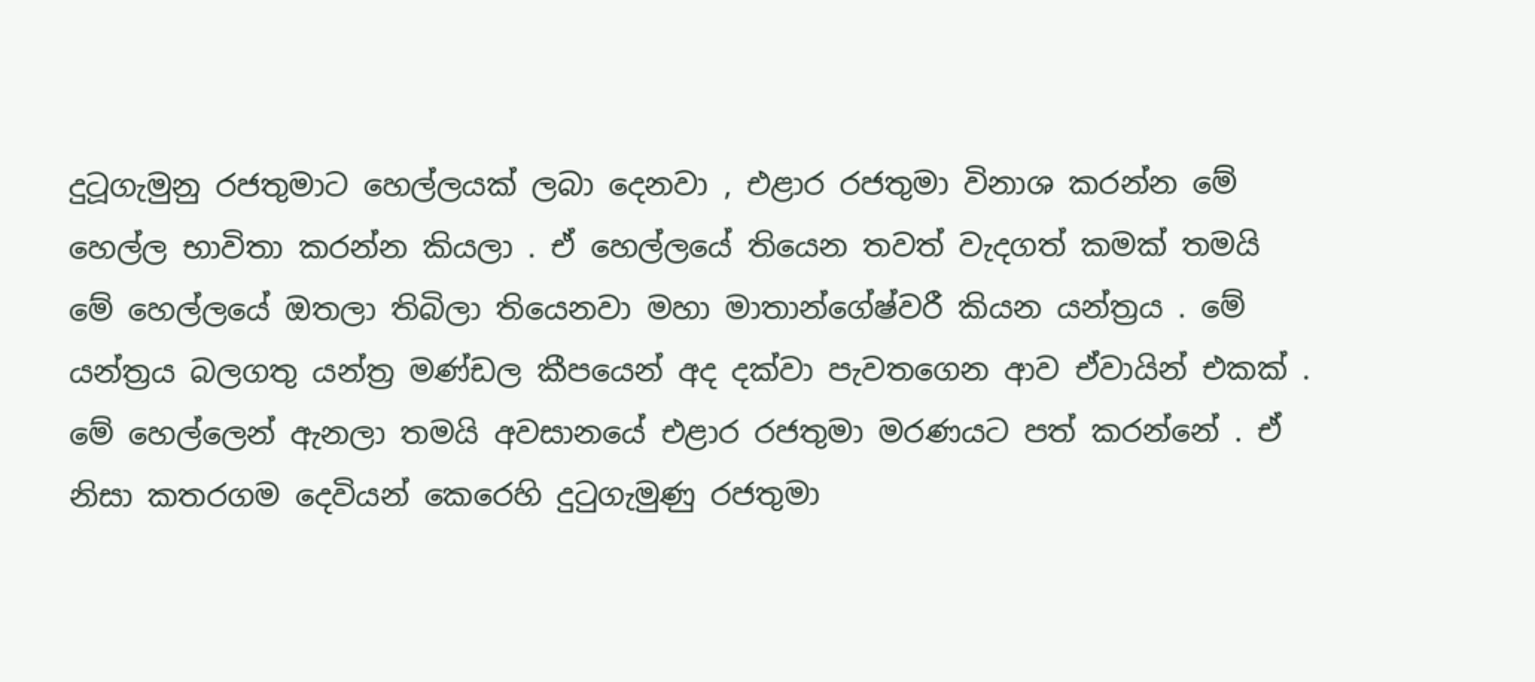දුටූගැමුනු රජතුමාට හෙල්ලයක් ලබා දෙනවා , එළාර රජතුමා විනාශ කරන්න මේ හෙල්ල භාවිතා කරන්න කියලා . ඒ හෙල්ලයේ තියෙන තවත් වැදගත් කමක් තමයි මේ හෙල්ලයේ ඔතලා තිබිලා තියෙනවා මහා මාතාන්ගේෂ්වරී කියන යන්ත්‍රය . මේ යන්ත්‍රය බලගතු යන්ත්‍ර මණ්ඩල කීපයෙන් අද දක්වා පැවතගෙන ආව ඒවායින් එකක් . මේ හෙල්ලෙන් ඇනලා තමයි අවසානයේ එළාර රජතුමා මරණයට පත් කරන්නේ . ඒ නිසා කතරගම දෙවියන් කෙරෙහි දුටුගැමුණු රජතුමා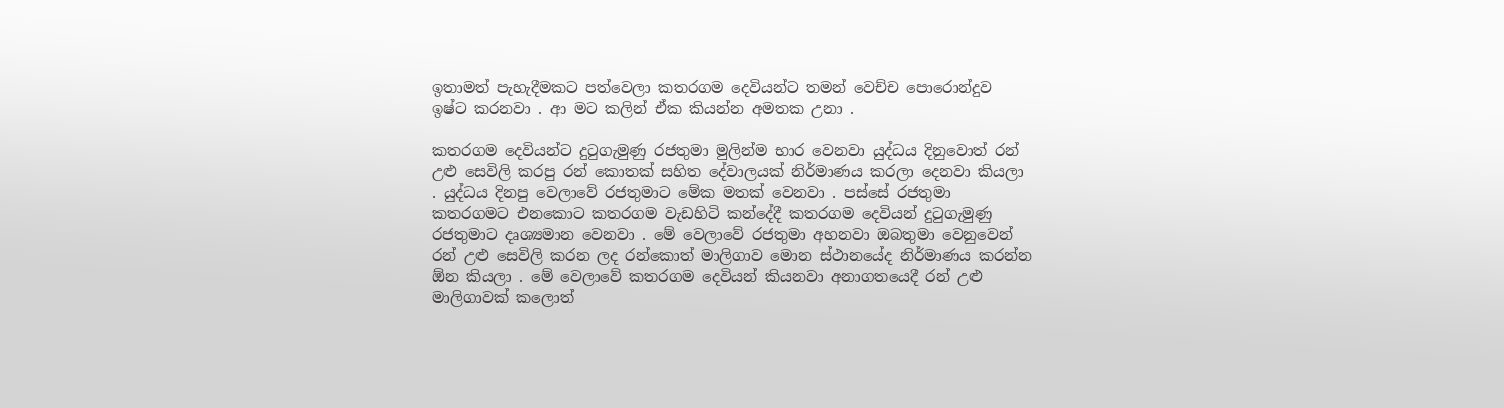ඉතාමත් පැහැදීමකට පත්වෙලා කතරගම දෙවියන්ට තමන් වෙච්ච පොරොන්දුව ඉෂ්ට කරනවා . ආ මට කලින් ඒක කියන්න අමතක උනා .

කතරගම දෙවියන්ට දුටුගැමුණු රජතුමා මුලින්ම භාර වෙනවා යුද්ධය දිනුවොත් රන් උළු සෙවිලි කරපු රන් කොතක් සහිත දේවාලයක් නිර්මාණය කරලා දෙනවා කියලා . යුද්ධය දිනපු වෙලාවේ රජතුමාට මේක මතක් වෙනවා . පස්සේ රජතුමා කතරගමට එනකොට කතරගම වැඩහිටි කන්දේදී කතරගම දෙවියන් දුටුගැමුණු රජතුමාට දෘශ්‍යමාන වෙනවා . මේ වෙලාවේ රජතුමා අහනවා ඔබතුමා වෙනුවෙන් රන් උළු සෙවිලි කරන ලද රන්කොත් මාලිගාව මොන ස්ථානයේද නිර්මාණය කරන්න ඕන කියලා . මේ වෙලාවේ කතරගම දෙවියන් කියනවා අනාගතයෙදී රන් උළු මාලිගාවක් කලොත්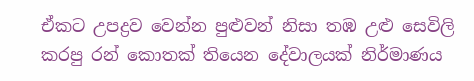ඒකට උපද්‍රව වෙන්න පුළුවන් නිසා තඹ උළු සෙවිලි කරපු රන් කොතක් තියෙන දේවාලයක් නිර්මාණය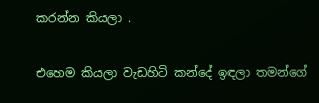කරන්න කියලා .

එහෙම කියලා වැඩහිටි කන්දේ ඉඳලා තමන්ගේ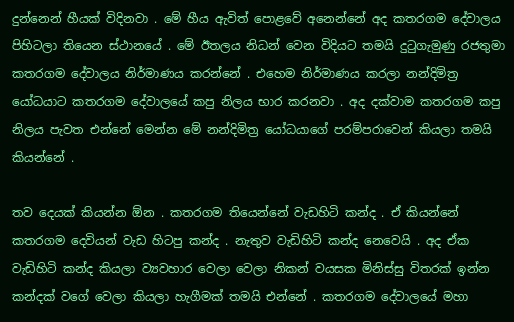දුන්නෙන් හීයක් විදිනවා . මේ හීය ඇවිත් පොළවේ අනෙන්නේ අද කතරගම දේවාලය පිහිටලා තියෙන ස්ථානයේ . මේ ඊතලය නිධන් වෙන විදියට තමයි දුටුගැමුණු රජතුමා කතරගම දේවාලය නිර්මාණය කරන්නේ . එහෙම නිර්මාණය කරලා නන්දිමිත්‍ර යෝධයාට කතරගම දේවාලයේ කපු නිලය භාර කරනවා . අද දක්වාම කතරගම කපු නිලය පැවත එන්නේ මෙන්න මේ නන්දිමිත්‍ර යෝධයාගේ පරම්පරාවෙන් කියලා තමයි කියන්නේ .

තව දෙයක් කියන්න ඕන . කතරගම තියෙන්නේ වැඩහිටි කන්ද . ඒ කියන්නේ කතරගම දෙවියන් වැඩ හිටපු කන්ද . නැතුව වැඩිහිටි කන්ද නෙවෙයි . අද ඒක වැඩිහිටි කන්ද කියලා ව්‍යවහාර වෙලා වෙලා නිකන් වයසක මිනිස්සු විතරක් ඉන්න කන්දක් වගේ වෙලා කියලා හැගීමක් තමයි එන්නේ . කතරගම දේවාලයේ මහා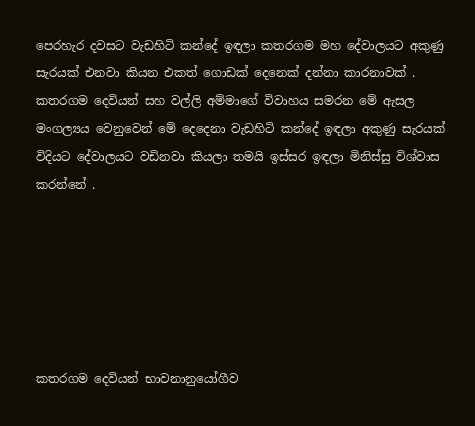පෙරහැර දවසට වැඩහිටි කන්දේ ඉඳලා කතරගම මහ දේවාලයට අකුණු සැරයක් එනවා කියන එකත් ගොඩක් දෙනෙක් දන්නා කාරනාවක් . කතරගම දෙවියන් සහ වල්ලි අම්මාගේ විවාහය සමරන මේ ඇසල මංගල්‍යය වෙනුවෙන් මේ දෙදෙනා වැඩහිටි කන්දේ ඉඳලා අකුණු සැරයක් විදියට දේවාලයට වඩිනවා කියලා තමයි ඉස්සර ඉඳලා මිනිස්සු විශ්වාස කරන්නේ .






කතරගම දෙවියන් භාවනානුයෝගීව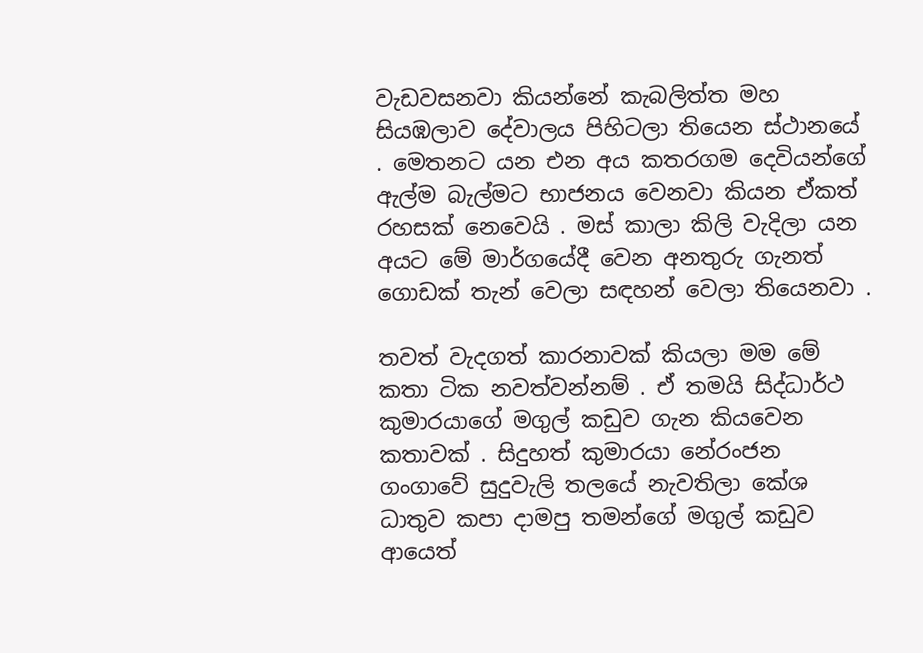වැඩවසනවා කියන්නේ කැබලිත්ත මහ සියඹලාව දේවාලය පිහිටලා තියෙන ස්ථානයේ . මෙතනට යන එන අය කතරගම දෙවියන්ගේ ඇල්ම බැල්මට භාජනය වෙනවා කියන ඒකත් රහසක් නෙවෙයි . මස් කාලා කිලි වැදිලා යන අයට මේ මාර්ගයේදී වෙන අනතුරු ගැනත් ගොඩක් තැන් වෙලා සඳහන් වෙලා තියෙනවා .

තවත් වැදගත් කාරනාවක් කියලා මම මේ කතා ටික නවත්වන්නම් . ඒ තමයි සිද්ධාර්ථ කුමාරයාගේ මගුල් කඩුව ගැන කියවෙන කතාවක් . සිදුහත් කුමාරයා නේරංජන ගංගාවේ සුදුවැලි තලයේ නැවතිලා කේශ ධාතුව කපා දාමපු තමන්ගේ මගුල් කඩුව ආයෙත්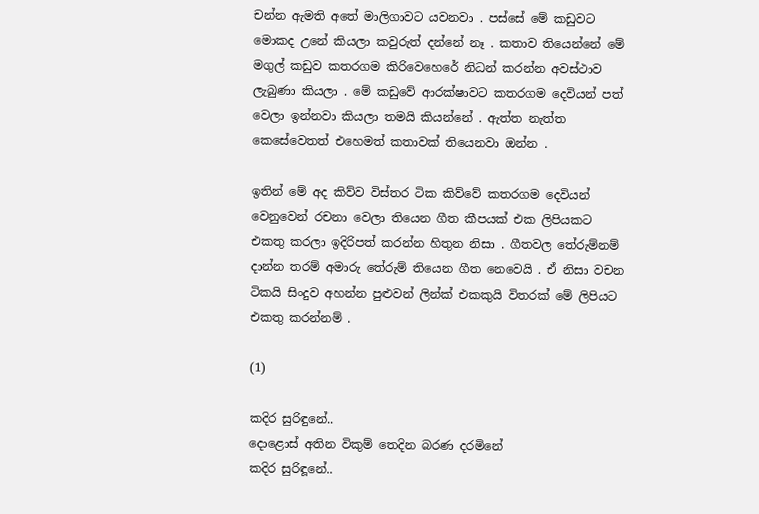චන්න ඇමති අතේ මාලිගාවට යවනවා . පස්සේ මේ කඩුවට මොකද උනේ කියලා කවුරුත් දන්නේ නෑ . කතාව තියෙන්නේ මේ මගුල් කඩුව කතරගම කිරිවෙහෙරේ නිධන් කරන්න අවස්ථාව ලැබුණා කියලා . මේ කඩුවේ ආරක්ෂාවට කතරගම දෙවියන් පත් වෙලා ඉන්නවා කියලා තමයි කියන්නේ . ඇත්ත නැත්ත කෙසේවෙතත් එහෙමත් කතාවක් තියෙනවා ඔන්න .

ඉතින් මේ අද කිව්ව විස්තර ටික කිව්වේ කතරගම දෙවියන් වෙනුවෙන් රචනා වෙලා තියෙන ගීත කීපයක් එක ලිපියකට එකතු කරලා ඉදිරිපත් කරන්න හිතුන නිසා . ගීතවල තේරුම්නම් දාන්න තරම් අමාරු තේරුම් තියෙන ගීත නෙවෙයි . ඒ නිසා වචන ටිකයි සිංදුව අහන්න පුළුවන් ලින්ක් එකකුයි විතරක් මේ ලිපියට එකතු කරන්නම් .

(1)

කදිර සුරිඳුනේ..
දොළොස් අතින විකුම් තෙදින බරණ දරමිනේ
කදිර සුරිඳූනේ..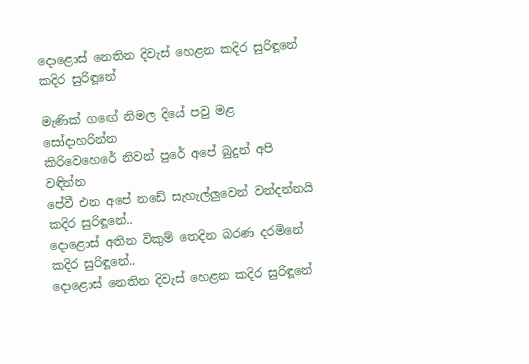දොළොස් නෙතින දිවැස් හෙළන කදිර සුරිඳූනේ
කදිර සුරිඳූනේ

මැණික් ගඟේ නිමල දියේ පවු මළ සෝදාහරින්න
කිරිවෙහෙරේ නිවන් පුරේ අපේ බුදුන් අපි වඳින්න
පේවී එන අපේ නඩේ සැහැල්ලුවෙන් වන්දන්නයි
කදිර සුරිඳූනේ..
දොළොස් අතින විකුම් තෙදින බරණ දරමිනේ
කදිර සුරිඳූනේ..
දොළොස් නෙතින දිවැස් හෙළන කදිර සුරිඳූනේ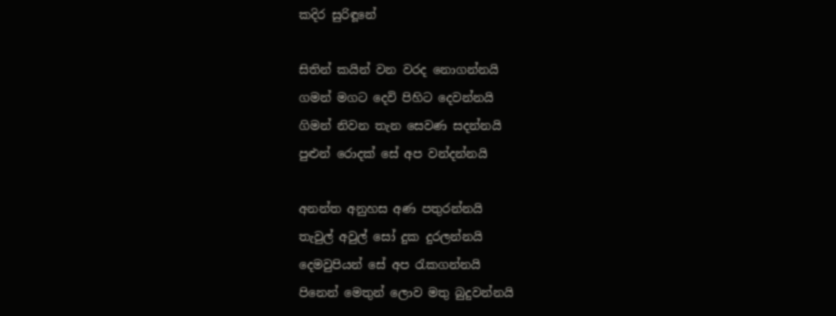කදිර සුරිඳූනේ

සිතින් කයින් වන වරද නොගන්නයි
ගමන් මගට දෙවි පිහිට දෙවන්නයි
ගිමන් නිවන තැන සෙවණ සදන්නයි
පුළුන් රොදක් සේ අප වන්දන්නයි

අනන්ත අනුහස අණ පතුරන්නයි
තැවුල් අවුල් සෝ දුක දුරලන්නයි
දෙමවුපියන් සේ අප රැකගන්නයි
පිනෙන් මෙතුන් ලොව මතු බුදුවන්නයි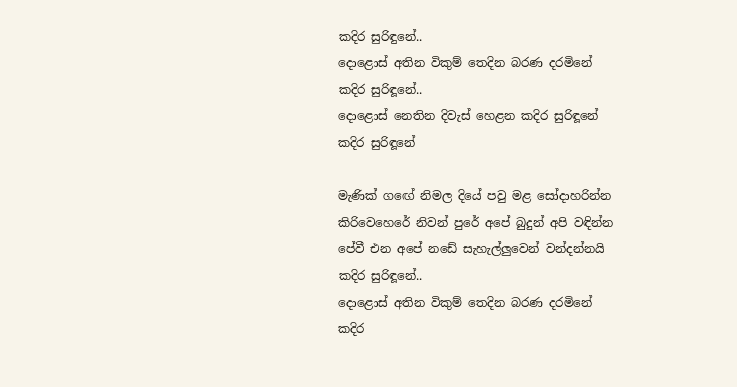කදිර සුරිඳුනේ..
දොළොස් අතින විකුම් තෙදින බරණ දරමිනේ
කදිර සුරිඳූනේ..
දොළොස් නෙතින දිවැස් හෙළන කදිර සුරිඳූනේ
කදිර සුරිඳූනේ

මැණික් ගඟේ නිමල දියේ පවු මළ සෝදාහරින්න
කිරිවෙහෙරේ නිවන් පුරේ අපේ බුදුන් අපි වඳින්න
පේවී එන අපේ නඩේ සැහැල්ලුවෙන් වන්දන්නයි
කදිර සුරිඳූනේ..
දොළොස් අතින විකුම් තෙදින බරණ දරමිනේ
කදිර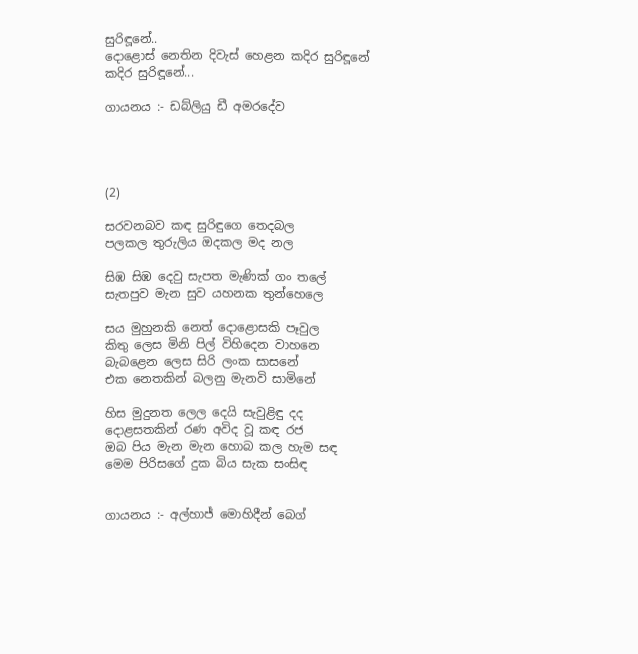සුරිඳූනේ..
දොළොස් නෙතින දිවැස් හෙළන කදිර සුරිඳූනේ
කදිර සුරිඳූනේ...

ගායනය :- ඩබ්ලියු ඩී අමරදේව




(2)

සරවනබව කඳ සුරිඳුගෙ තෙදබල
පලකල තුරුලිය ඔදකල මද නල

සිඹ සිඹ දෙවු සැපත මැණික් ගං තලේ
සැතපුව මැන සුව යහනක තුන්හෙලෙ

සය මුහුනකි නෙත් දොළොසකි පෑවුල
කිතු ලෙස මිනි පිල් විහිදෙන වාහනෙ
බැබළෙන ලෙස සිරි ලංක සාසනේ
එක නෙතකින් බලනු මැනවි සාමිනේ

හිස මුදුනත ලෙල දෙයි සැවුළිඳු දද
දොළසතකින් රණ අවිද වූ කඳ රජ
ඔබ පිය මැන මැන හොබ කල හැම සඳ
මෙම පිරිසගේ දුක බිය සැක සංසිඳ


ගායනය :- අල්හාජ් මොහිදීන් බෙග්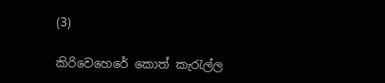(3)

කිරිවෙහෙරේ කොත් කැරැල්ල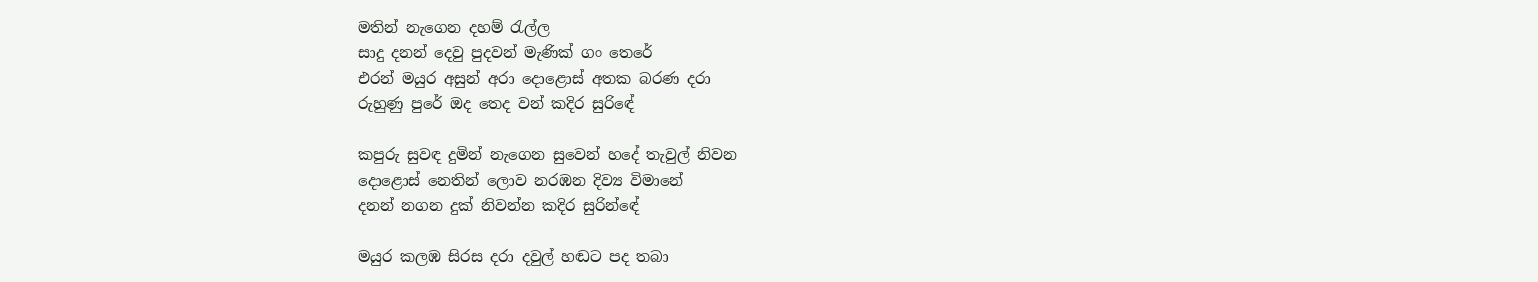මතින් නැගෙන දහම් රැල්ල
සාදු දනන් දෙවු පුදවන් මැණික් ගං තෙරේ
එරන් මයුර අසුන් අරා දොළොස් අතක බරණ දරා
රුහුණු පුරේ ඔද තෙද වන් කදිර සුරිඳේ

කපුරු සුවඳ දුමින් නැගෙන සුවෙන් හදේ තැවුල් නිවන
දොළොස් නෙතින් ලොව නරඹන දිව්‍ය විමානේ
දනන් නගන දුක් නිවන්න කදිර සුරින්ඳේ

මයුර කලඹ සිරස දරා දවුල් හඬට පද තබා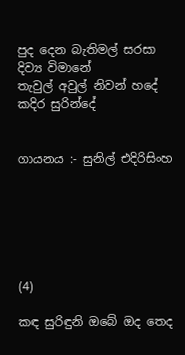පුද දෙන බැතිමල් සරසා දිව්‍ය විමානේ
තැවුල් අවුල් නිවන් හදේ කදිර සුරින්දේ


ගායනය :- සුනිල් එදිරිසිංහ






(4)

කඳ සුරිඳුනි ඔබේ ඔද තෙද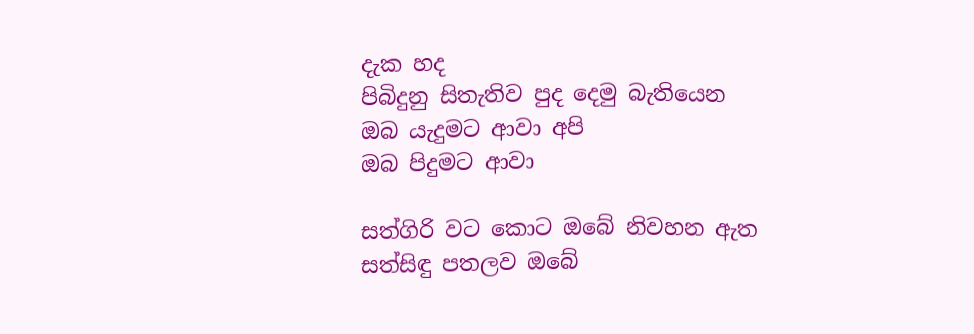දැක හද
පිබිදුනු සිතැතිව පුද දෙමු බැතියෙන
ඔබ යැදුමට ආවා අපි
ඔබ පිදුමට ආවා

සත්ගිරි වට කොට ඔබේ නිවහන ඇත
සත්සිඳු පතලව ඔබේ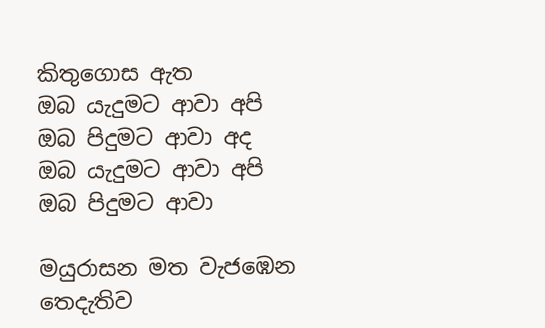කිතුගොස ඇත
ඔබ යැදුමට ආවා අපි
ඔබ පිදුමට ආවා අද
ඔබ යැදුමට ආවා අපි
ඔබ පිදුමට ආවා

මයුරාසන මත වැජඹෙන තෙදැතිව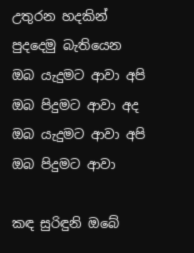උතුරන හදකින් පුදදෙමු බැතියෙන
ඔබ යැදුමට ආවා අපි
ඔබ පිදුමට ආවා අද
ඔබ යැදුමට ආවා අපි
ඔබ පිදුමට ආවා

කඳ සුරිඳුනි ඔබේ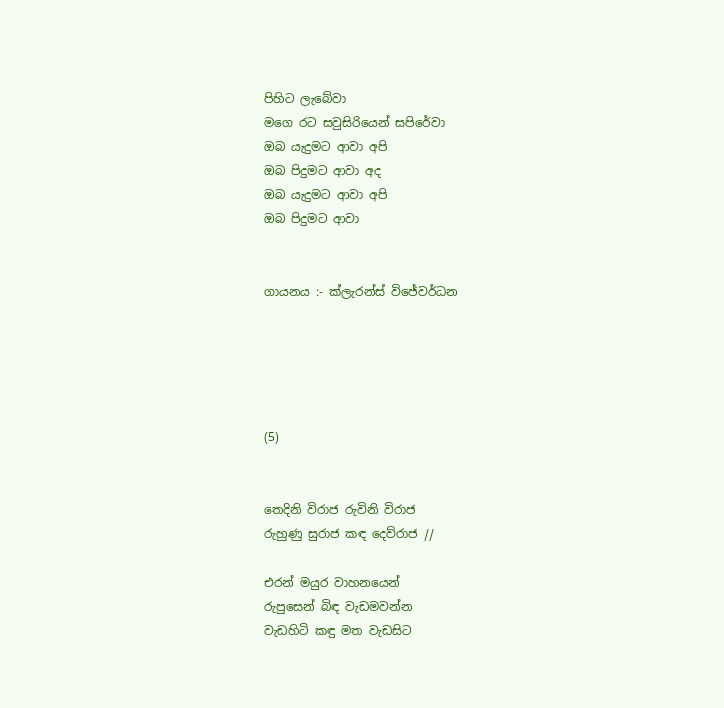පිහිට ලැබේවා
මගෙ රට සවුසිරියෙන් සපිරේවා
ඔබ යැදුමට ආවා අපි
ඔබ පිදුමට ආවා අද
ඔබ යැදුමට ආවා අපි
ඔබ පිදුමට ආවා


ගායනය :- ක්ලැරන්ස් විජේවර්ධන





(5)


තෙදිනි විරාජ රුවිනි විරාජ
රුහුණු සුරාජ ක‍ඳ දෙව්රාජ //

එරන් මයුර වාහනයෙන්
රුපුසෙන් බිඳ වැඩමවන්න
වැඩහිටි කඳු මත වැඩසිට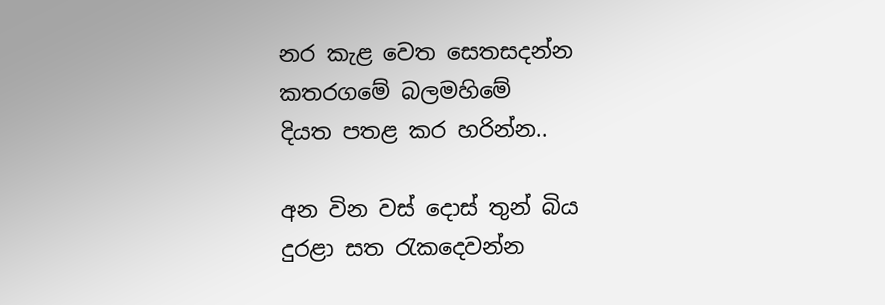නර කැළ වෙත සෙතසදන්න
කතරගමේ බලමහිමේ
දියත පතළ කර හරින්න..

අන වින වස් දොස් තුන් බිය
දුරළා සත රැකදෙවන්න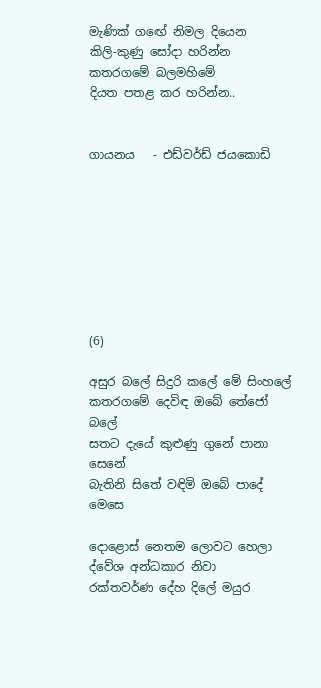මැණික් ග‍ඟේ නිමල දියෙන
කිලි-කුණු සෝදා හරින්න
කතරගමේ බලමහිමේ
දියත පතළ කර හරින්න..


ගායනය   - එඩ්වර්ඩ් ජයකොඩි








(6)

අසුර බලේ සිදුරි කලේ මේ සිංහලේ
කතරගමේ දෙවිඳ ඔබේ තේජෝ බලේ
සතට දැයේ කුළුණු ගුනේ පානා සෙනේ
බැතිනි සිතේ වඳිමි ඔබේ පාදේ මෙසෙ

දොළොස් නෙතම ලොවට හෙලා
ද්වේශ අන්ධකාර නිවා
රක්තවර්ණ දේහ දිලේ මයුර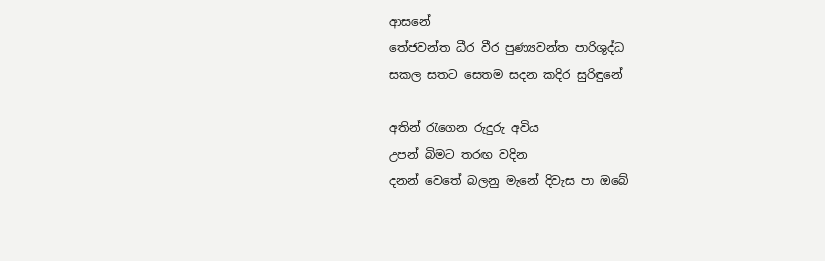ආසනේ
තේජවන්ත ධීර වීර පුණ්‍යවන්ත පාරිශුද්ධ
සකල සතට සෙතම සදන කදිර සුරිඳුනේ

අතින් රැගෙන රුදුරු අවිය
උපන් බිමට තරඟ වදින
දනන් වෙතේ බලනු මැනේ දිවැස පා ඔබේ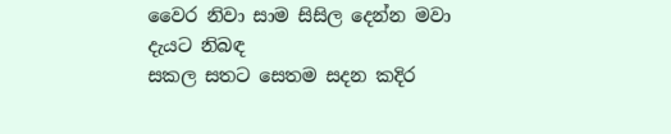වෛර නිවා සාම සිසිල දෙන්න මවා දැයට නිබඳ
සකල සතට සෙතම සදන කදිර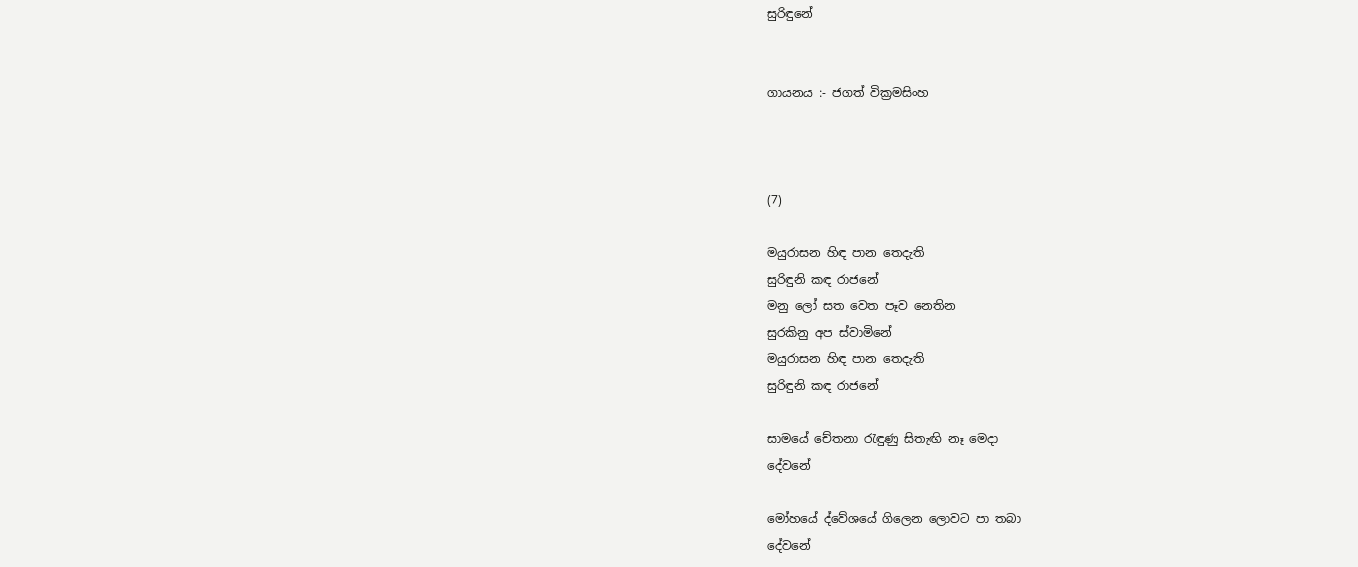සුරිඳුනේ


ගායනය :- ජගත් වික්‍රමසිංහ



(7)

මයුරාසන හිඳ පාන තෙදැති
සුරිඳුනි කඳ රාජනේ
මනු ලෝ සත වෙත පෑව නෙතින
සුරකිනු අප ස්වාමිනේ
මයුරාසන හිඳ පාන තෙදැති
සුරිඳුනි කඳ රාජනේ

සාමයේ චේතනා රැඳුණු සිතැඟි නෑ මෙදා
දේවනේ

මෝහයේ ද්වේශයේ ගිලෙන ලොවට පා තබා
දේවනේ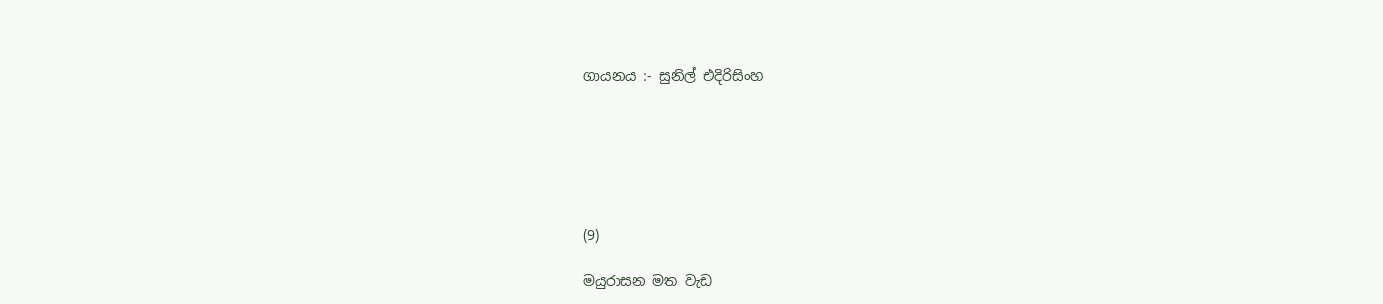ගායනය :- සුනිල් එදිරිසිංහ






(9)

මයුරාසන මත වැඩ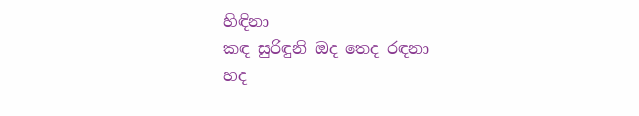හිඳිනා
කඳ සුරිඳුනි ඔද තෙද රඳනා
හද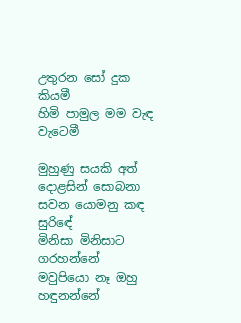උතුරන සෝ දුක කියමී
හිමි පාමුල මම වැඳ වැටෙමී

මුහුණු සයකි අත් දොළසින් සොබනා
සවන යොමනු කඳ සුරිඳේ
මිනිසා මිනිසාට ගරහන්නේ
මවුපියො නෑ ඔහු හඳුනන්නේ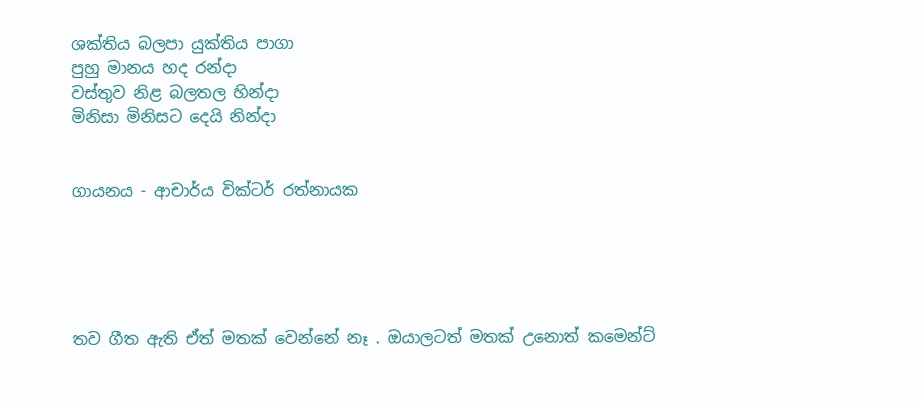ශක්තිය බලපා යුක්තිය පාගා
පුහු මානය හද රන්දා
වස්තුව නිළ බලතල හින්දා
මිනිසා මිනිසට දෙයි නින්දා


ගායනය - ආචාර්ය වික්ටර් රත්නායක





තව ගීත ඇති ඒත් මතක් වෙන්නේ නෑ . ඔයාලටත් මතක් උනොත් කමෙන්ට්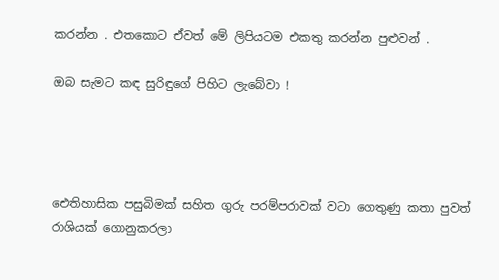කරන්න . එතකොට ඒවත් මේ ලිපියටම එකතු කරන්න පුළුවන් .

ඔබ සැමට කඳ සුරිඳුගේ පිහිට ලැබේවා !




ඓතිහාසික පසුබිමක් සහිත ගුරු පරම්පරාවක් වටා ගෙතුණු කතා පුවත් රාශියක් ගොනුකරලා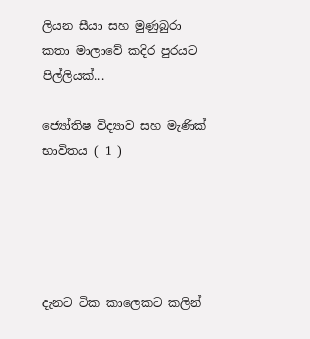ලියන සීයා සහ මුණුබුරා කතා මාලාවේ කදිර පුරයට පිල්ලියක්...

ජ්‍යෝතිෂ විද්‍යාව සහ මැණික් භාවිතය ( 1 )





දැනට ටික කාලෙකට කලින්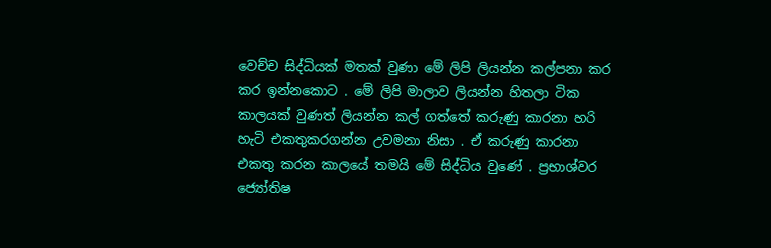වෙච්ච සිද්ධියක් මතක් වුණා මේ ලිපි ලියන්න කල්පනා කර කර ඉන්නකොට . මේ ලිපි මාලාව ලියන්න හිතලා ටික කාලයක් වුණත් ලියන්න කල් ගත්තේ කරුණු කාරනා හරි හැටි එකතුකරගන්න උවමනා නිසා . ඒ කරුණු කාරනා එකතු කරන කාලයේ තමයි මේ සිද්ධිය වුණේ . ප්‍රභාශ්වර ජ්‍යෝතිෂ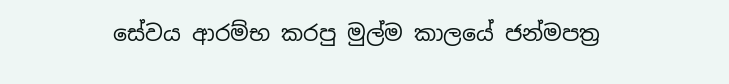සේවය ආරම්භ කරපු මුල්ම කාලයේ ජන්මපත්‍ර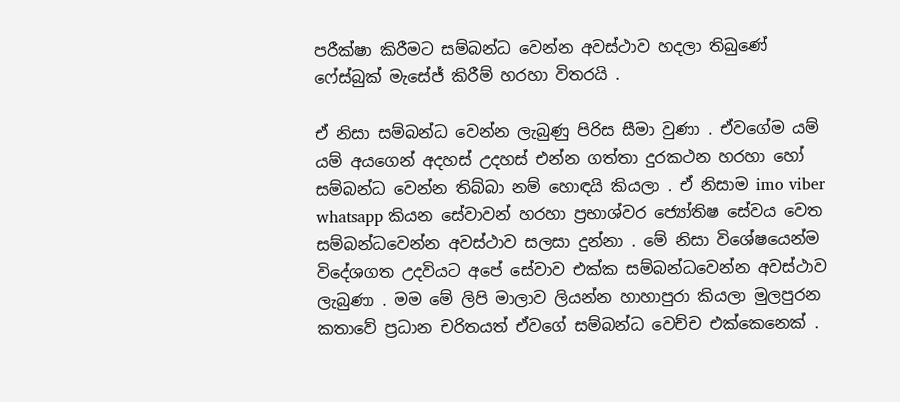පරීක්ෂා කිරීමට සම්බන්ධ වෙන්න අවස්ථාව හදලා තිබුණේ ෆේස්බුක් මැසේජ් කිරීම් හරහා විතරයි .

ඒ නිසා සම්බන්ධ වෙන්න ලැබුණු පිරිස සීමා වුණා . ඒවගේම යම් යම් අයගෙන් අදහස් උදහස් එන්න ගත්තා දුරකථන හරහා හෝ සම්බන්ධ වෙන්න තිබ්බා නම් හොඳයි කියලා . ඒ නිසාම imo viber whatsapp කියන සේවාවන් හරහා ප්‍රභාශ්වර ජ්‍යෝතිෂ සේවය වෙත සම්බන්ධවෙන්න අවස්ථාව සලසා දුන්නා . මේ නිසා විශේෂයෙන්ම විදේශගත උදවියට අපේ සේවාව එක්ක සම්බන්ධවෙන්න අවස්ථාව ලැබුණා . මම මේ ලිපි මාලාව ලියන්න හාහාපුරා කියලා මුලපුරන කතාවේ ප්‍රධාන චරිතයත් ඒවගේ සම්බන්ධ වෙච්ච එක්කෙනෙක් .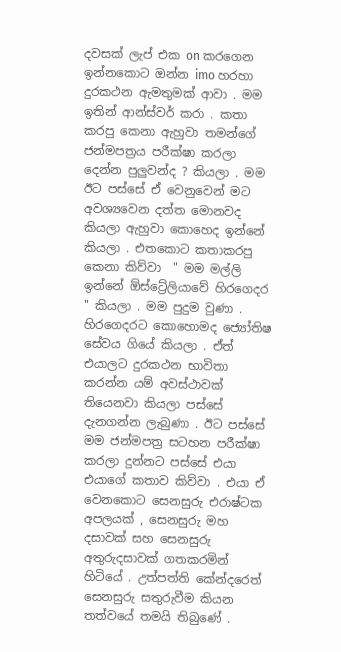දවසක් ලැප් එක on කරගෙන ඉන්නකොට ඔන්න imo හරහා දුරකථන ඇමතුමක් ආවා . මම ඉතින් ආන්ස්වර් කරා . කතා කරපු කෙනා ඇහුවා තමන්ගේ ජන්මපත්‍රය පරීක්ෂා කරලා දෙන්න පුලුවන්ද ? කියලා . මම ඊට පස්සේ ඒ වෙනුවෙන් මට අවශ්‍යවෙන දත්ත මොනවද කියලා ඇහුවා කොහෙද ඉන්නේ කියලා . එතකොට කතාකරපු කෙනා කිව්වා  " මම මල්ලි ඉන්නේ ඕස්ට්‍රේලියාවේ හිරගෙදර " කියලා . මම පුදුම වුණා . හිරගෙදරට කොහොමද ජ්‍යෝතිෂ සේවය ගියේ කියලා . ඒත් එයාලට දුරකථන භාවිතා කරන්න යම් අවස්ථාවක් තියෙනවා කියලා පස්සේ දැනගන්න ලැබුණා . ඊට පස්සේ මම ජන්මපත්‍ර සටහන පරීක්ෂා කරලා දුන්නට පස්සේ එයා එයාගේ කතාව කිව්වා . එයා ඒ වෙනකොට සෙනසුරු එරාෂ්ටක අපලයක් , සෙනසුරු මහ දසාවක් සහ සෙනසුරු අතුරුදසාවක් ගතකරමින් හිටියේ . උත්පත්ති කේන්දරෙත් සෙනසුරු සතුරුවීම කියන තත්වයේ තමයි තිබුණේ .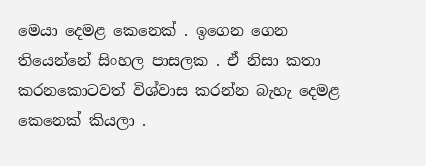මෙයා දෙමළ කෙනෙක් . ඉගෙන ගෙන තියෙන්නේ සිංහල පාසලක . ඒ නිසා කතා කරනකොටවත් විශ්වාස කරන්න බැහැ දෙමළ කෙනෙක් කියලා .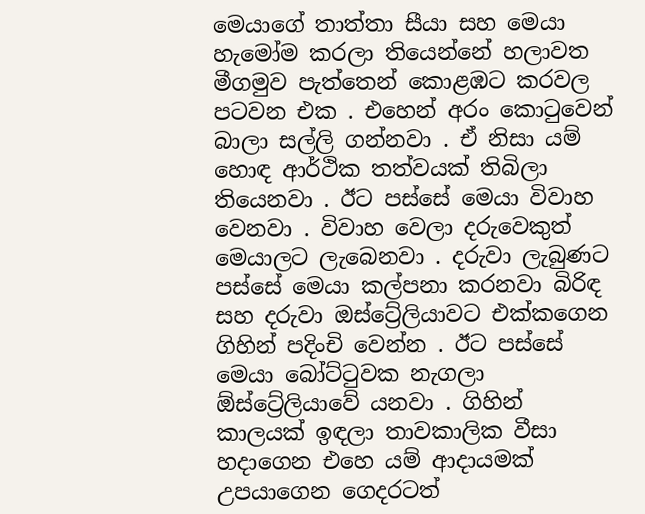මෙයාගේ තාත්තා සීයා සහ මෙයා හැමෝම කරලා තියෙන්නේ හලාවත මීගමුව පැත්තෙන් කොළඹට කරවල පටවන එක . එහෙන් අරං කොටුවෙන් බාලා සල්ලි ගන්නවා . ඒ නිසා යම් හොඳ ආර්ථික තත්වයක් තිබිලා තියෙනවා . ඊට පස්සේ මෙයා විවාහ වෙනවා . විවාහ වෙලා දරුවෙකුත් මෙයාලට ලැබෙනවා . දරුවා ලැබුණට පස්සේ මෙයා කල්පනා කරනවා බිරිඳ සහ දරුවා ඔස්ට්‍රේලියාවට එක්කගෙන ගිහින් පදිංචි වෙන්න . ඊට පස්සේ මෙයා බෝට්ටුවක නැගලා ඕස්ට්‍රේලියාවේ යනවා . ගිහින් කාලයක් ඉඳලා තාවකාලික වීසා හදාගෙන එහෙ යම් ආදායමක් උපයාගෙන ගෙදරටත්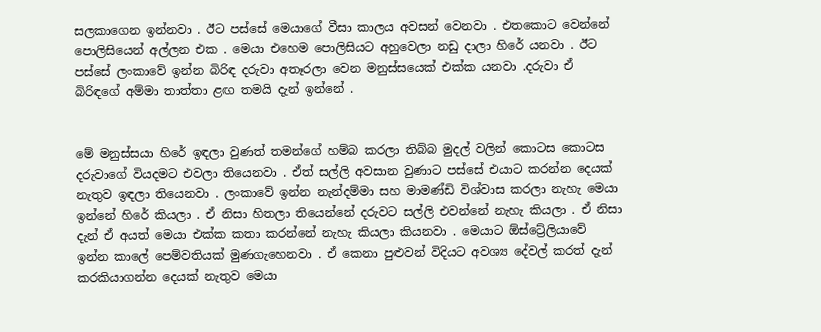සලකාගෙන ඉන්නවා . ඊට පස්සේ මෙයාගේ වීසා කාලය අවසන් වෙනවා . එතකොට වෙන්නේ පොලිසියෙන් අල්ලන එක . මෙයා එහෙම පොලිසියට අහුවෙලා නඩු දාලා හිරේ යනවා . ඊට පස්සේ ලංකාවේ ඉන්න බිරිඳ දරුවා අතෑරලා වෙන මනුස්සයෙක් එක්ක යනවා .දරුවා ඒ බිරිඳගේ අම්මා තාත්තා ළඟ තමයි දැන් ඉන්නේ .


මේ මනුස්සයා හිරේ ඉඳලා වුණත් තමන්ගේ හම්බ කරලා තිබ්බ මුදල් වලින් කොටස කොටස දරුවාගේ වියදමට එවලා තියෙනවා . ඒත් සල්ලි අවසාන වුණාට පස්සේ එයාට කරන්න දෙයක් නැතුව ඉඳලා තියෙනවා . ලංකාවේ ඉන්න නැන්දම්මා සහ මාමණ්ඩි විශ්වාස කරලා නැහැ මෙයා ඉන්නේ හිරේ කියලා . ඒ නිසා හිතලා තියෙන්නේ දරුවට සල්ලි එවන්නේ නැහැ කියලා . ඒ නිසා දැන් ඒ අයත් මෙයා එක්ක කතා කරන්නේ නැහැ කියලා කියනවා . මෙයාට ඕස්ට්‍රේලියාවේ ඉන්න කාලේ පෙම්වතියක් මුණගැහෙනවා . ඒ කෙනා පුළුවන් විදියට අවශ්‍ය දේවල් කරත් දැන් කරකියාගන්න දෙයක් නැතුව මෙයා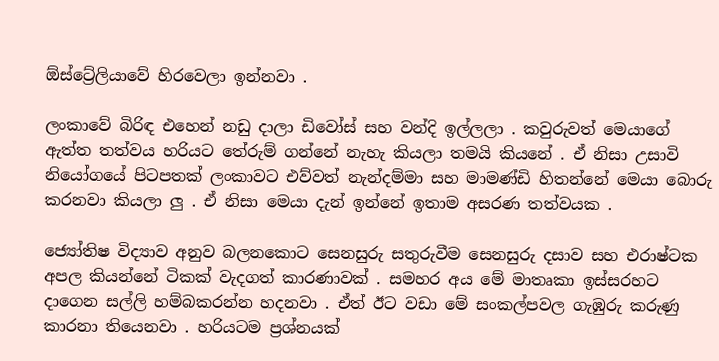ඕස්ට්‍රේලියාවේ හිරවෙලා ඉන්නවා .

ලංකාවේ බිරිඳ එහෙන් නඩු දාලා ඩිවෝස් සහ වන්දි ඉල්ලලා . කවුරුවත් මෙයාගේ ඇත්ත තත්වය හරියට තේරුම් ගන්නේ නැහැ කියලා තමයි කියනේ . ඒ නිසා උසාවි නියෝගයේ පිටපතක් ලංකාවට එව්වත් නැන්දම්මා සහ මාමණ්ඩි හිතන්නේ මෙයා බොරු කරනවා කියලා ලු . ඒ නිසා මෙයා දැන් ඉන්නේ ඉතාම අසරණ තත්වයක .

ජ්‍යෝතිෂ විද්‍යාව අනුව බලනකොට සෙනසුරු සතුරුවීම සෙනසුරු දසාව සහ එරාෂ්ටක අපල කියන්නේ ටිකක් වැදගත් කාරණාවක් . සමහර අය මේ මාතෘකා ඉස්සරහට දාගෙන සල්ලි හම්බකරන්න හදනවා . ඒත් ඊට වඩා මේ සංකල්පවල ගැඹුරු කරුණු කාරනා තියෙනවා . හරියටම ප්‍රශ්නයක්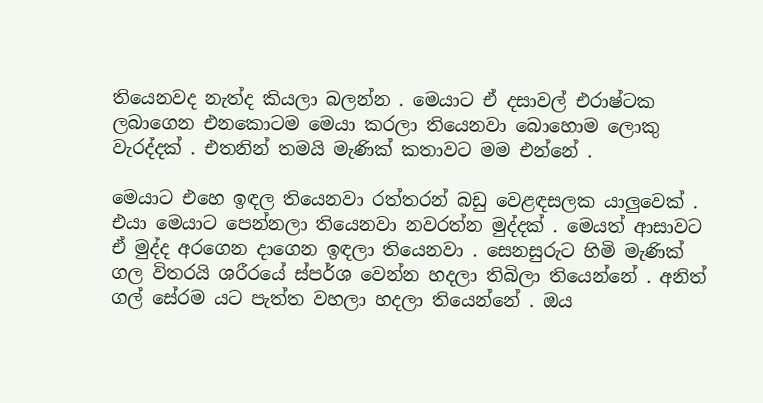තියෙනවද නැත්ද කියලා බලන්න . මෙයාට ඒ දසාවල් එරාෂ්ටක ලබාගෙන එනකොටම මෙයා කරලා තියෙනවා බොහොම ලොකු වැරද්දක් . එතනින් තමයි මැණික් කතාවට මම එන්නේ .

මෙයාට එහෙ ඉඳල තියෙනවා රත්තරන් බඩු වෙළඳසලක යාලුවෙක් . එයා මෙයාට පෙන්නලා තියෙනවා නවරත්න මුද්දක් . මෙයත් ආසාවට ඒ මුද්ද අරගෙන දාගෙන ඉඳලා තියෙනවා . සෙනසුරුට හිමි මැණික් ගල විතරයි ශරීරයේ ස්පර්ශ වෙන්න හදලා තිබිලා තියෙන්නේ . අනිත් ගල් සේරම යට පැත්ත වහලා හදලා තියෙන්නේ . ඔය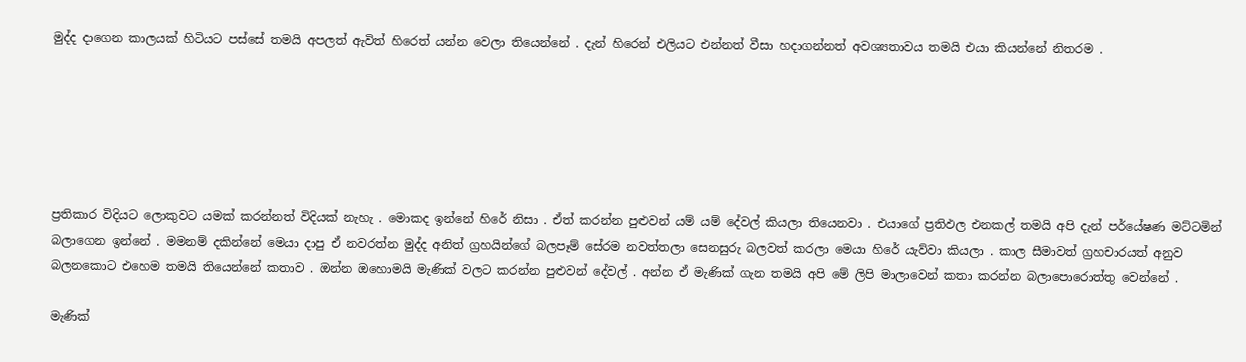මුද්ද දාගෙන කාලයක් හිටියට පස්සේ තමයි අපලත් ඇවිත් හිරෙත් යන්න වෙලා තියෙන්නේ . දැන් හිරෙන් එලියට එන්නත් වීසා හදාගන්නත් අවශ්‍යතාවය තමයි එයා කියන්නේ නිතරම .






ප්‍රතිකාර විදියට ලොකුවට යමක් කරන්නත් විදියක් නැහැ . මොකද ඉන්නේ හිරේ නිසා . ඒත් කරන්න පුළුවන් යම් යම් දේවල් කියලා තියෙනවා . එයාගේ ප්‍රතිඵල එනකල් තමයි අපි දැන් පර්යේෂණ මට්ටමින් බලාගෙන ඉන්නේ . මමනම් දකින්නේ මෙයා දාපු ඒ නවරත්න මුද්ද අනිත් ග්‍රහයින්ගේ බලපෑම් සේරම නවත්තලා සෙනසුරු බලවත් කරලා මෙයා හිරේ යැව්වා කියලා . කාල සීමාවත් ග්‍රහචාරයත් අනුව බලනකොට එහෙම තමයි තියෙන්නේ කතාව . ඔන්න ඔහොමයි මැණික් වලට කරන්න පුළුවන් දේවල් . අන්න ඒ මැණික් ගැන තමයි අපි මේ ලිපි මාලාවෙන් කතා කරන්න බලාපොරොත්තු වෙන්නේ .

මැණික්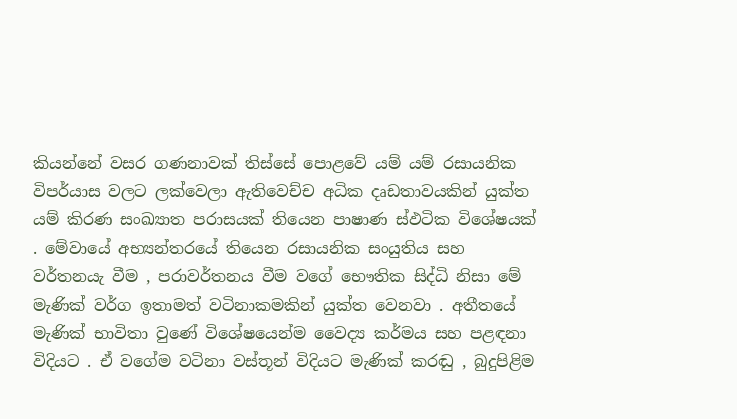කියන්නේ වසර ගණනාවක් තිස්සේ පොළවේ යම් යම් රසායනික විපර්යාස වලට ලක්වෙලා ඇතිවෙච්ච අධික දෘඩතාවයකින් යුක්ත යම් කිරණ සංඛ්‍යාත පරාසයක් තියෙන පාෂාණ ස්ඵටික විශේෂයක් . මේවායේ අභ්‍යන්තරයේ තියෙන රසායනික සංයුතිය සහ වර්තනයැ වීම , පරාවර්තනය වීම වගේ භෞතික සිද්ධි නිසා මේ මැණික් වර්ග ඉතාමත් වටිනාකමකින් යුක්ත වෙනවා . අතීතයේ මැණික් භාවිතා වුණේ විශේෂයෙන්ම වෛද්‍ය කර්මය සහ පළඳනා විදියට . ඒ වගේම වටිනා වස්තූන් විදියට මැණික් කරඬු , බුදුපිළිම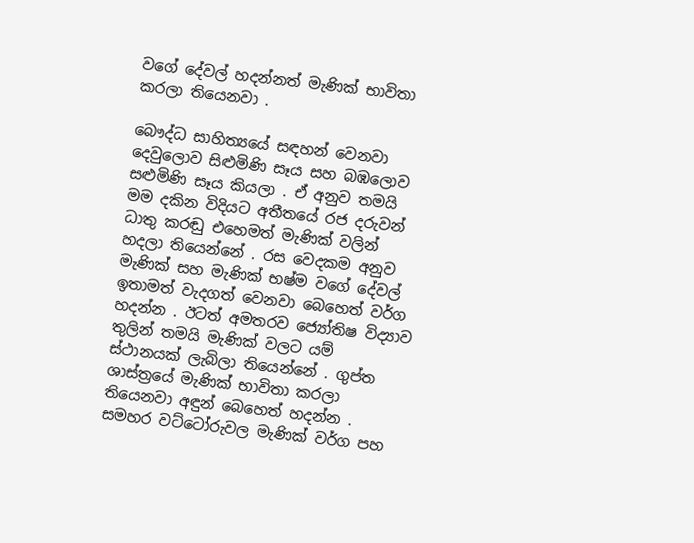වගේ දේවල් හදන්නත් මැණික් භාවිතා කරලා තියෙනවා .

බෞද්ධ සාහිත්‍යයේ සඳහන් වෙනවා දෙවුලොව සිළුමිණි සෑය සහ බඹලොව සළුමිණි සෑය කියලා . ඒ අනුව තමයි මම දකින විදියට අතීතයේ රජ දරුවන් ධාතු කරඬු එහෙමත් මැණික් වලින් හදලා තියෙන්නේ . රස වෙදකම අනුව මැණික් සහ මැණික් භෂ්ම වගේ දේවල් ඉතාමත් වැදගත් වෙනවා බෙහෙත් වර්ග හදන්න . ඊටත් අමතරව ජ්‍යෝතිෂ විද්‍යාව තුලින් තමයි මැණික් වලට යම් ස්ථානයක් ලැබිලා තියෙන්නේ . ගුප්ත ශාස්ත්‍රයේ මැණික් භාවිතා කරලා තියෙනවා අඳුන් බෙහෙත් හදන්න . සමහර වට්ටෝරුවල මැණික් වර්ග පහ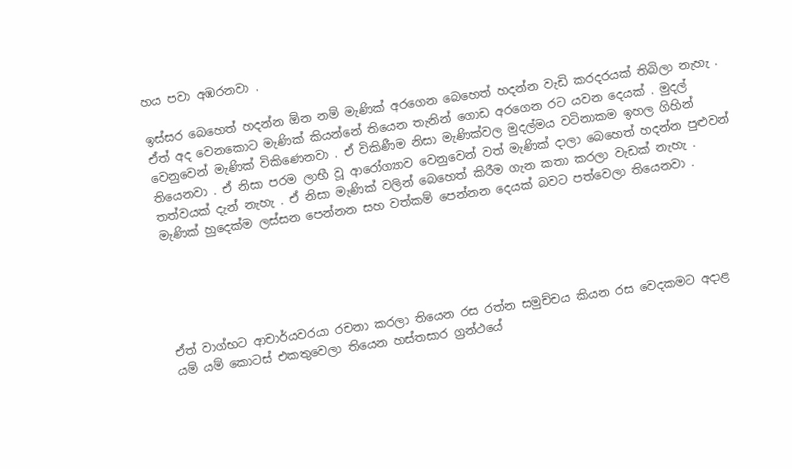හය පවා අඹරනවා .

ඉස්සර බෙහෙත් හදන්න ඕන නම් මැණික් අරගෙන බෙහෙත් හදන්න වැඩි කරදරයක් තිබිලා නැහැ . ඒත් අද වෙනකොට මැණික් කියන්නේ තියෙන තැනින් ගොඩ අරගෙන රට යවන දෙයක් . මුදල් වෙනුවෙන් මැණික් විකිණෙනවා . ඒ විකිණීම නිසා මැණික්වල මුදල්මය වටිනාකම ඉහල ගිහින් තියෙනවා . ඒ නිසා පරම ලාභී වූ ආරෝග්‍යාව වෙනුවෙන් වත් මැණික් දාලා බෙහෙත් හදන්න පුළුවන් තත්වයක් දැන් නැහැ . ඒ නිසා මැණික් වලින් බෙහෙත් කිරීම ගැන කතා කරලා වැඩක් නැහැ . මැණික් හුදෙක්ම ලස්සන පෙන්නන සහ වත්කම් පෙන්නන දෙයක් බවට පත්වෙලා තියෙනවා .





ඒත් වාග්භට ආචාර්යවරයා රචනා කරලා තියෙන රස රත්න සමුච්චය කියන රස වෙදකමට අදාළ යම් යම් කොටස් එකතුවෙලා තියෙන හස්තසාර ග්‍රන්ථයේ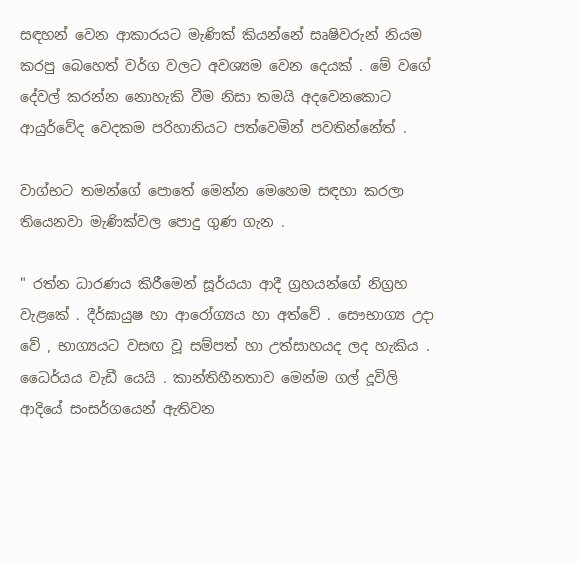සඳහන් වෙන ආකාරයට මැණික් කියන්නේ සෘෂිවරුන් නියම කරපු බෙහෙත් වර්ග වලට අවශ්‍යම වෙන දෙයක් . මේ වගේ දේවල් කරන්න නොහැකි වීම නිසා තමයි අදවෙනකොට ආයුර්වේද වෙදකම පරිහානියට පත්වෙමින් පවතින්නේත් .

වාග්භට තමන්ගේ පොතේ මෙන්න මෙහෙම සඳහා කරලා තියෙනවා මැණික්වල පොදු ගුණ ගැන .

" රත්න ධාරණය කිරීමෙන් සූර්යයා ආදී ග්‍රහයන්ගේ නිග්‍රහ වැළකේ . දීර්ඝායුෂ හා ආරෝග්‍යය හා අත්වේ . සෞභාග්‍ය උදා වේ , භාග්‍යයට වසඟ වූ සම්පත් හා උත්සාහයද ලද හැකිය . ධෛර්යය වැඩී යෙයි . කාන්තිහීනතාව මෙන්ම ගල් දූවිලි ආදියේ සංසර්ගයෙන් ඇතිවන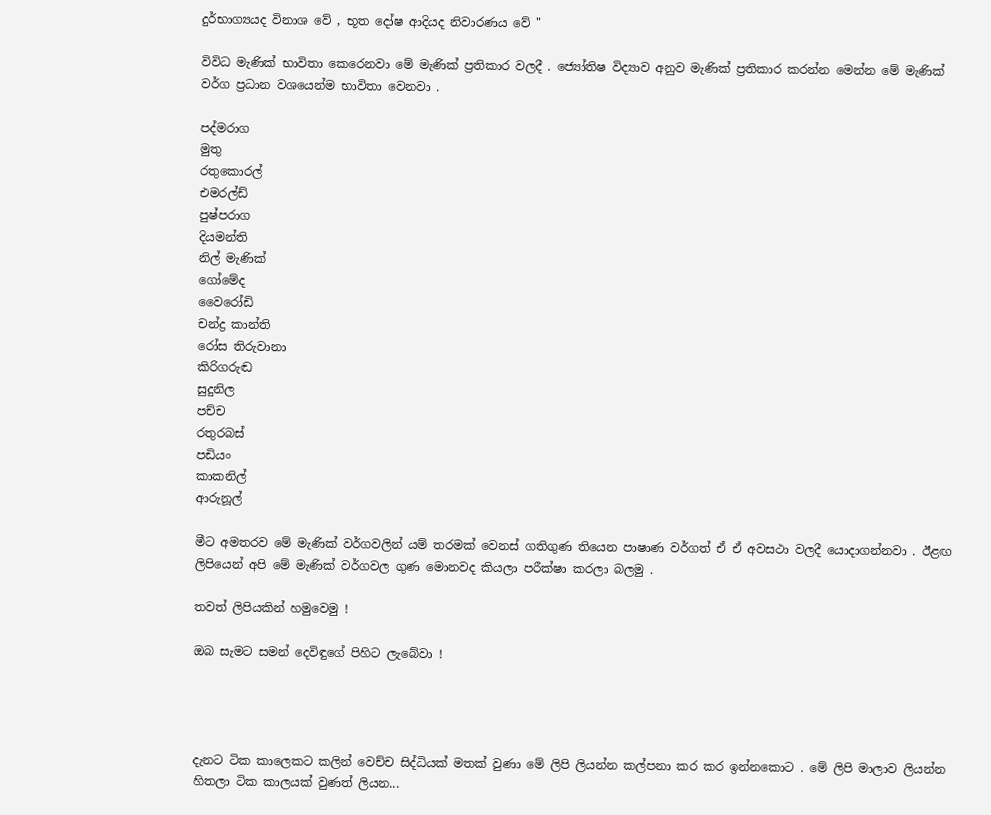දුර්භාග්‍යයද විනාශ වේ , භූත දෝෂ ආදියද නිවාරණය වේ "

විවිධ මැණික් භාවිතා කෙරෙනවා මේ මැණික් ප්‍රතිකාර වලදී . ජ්‍යෝතිෂ විද්‍යාව අනුව මැණික් ප්‍රතිකාර කරන්න මෙන්න මේ මැණික් වර්ග ප්‍රධාන වශයෙන්ම භාවිතා වෙනවා .

පද්මරාග
මුතු
රතුකොරල්
එමරල්ඩ්
පුෂ්පරාග
දියමන්ති
නිල් මැණික්
ගෝමේද
වෛරෝඩි
චන්ද්‍ර කාන්ති
රෝස තිරුවානා
කිරිගරුඬ
සුදුනිල
පච්ච
රතුරබස්
පඩියං
කාකනිල්
ආරුනූල්

මීට අමතරව මේ මැණික් වර්ගවලින් යම් තරමක් වෙනස් ගතිගුණ තියෙන පාෂාණ වර්ගත් ඒ ඒ අවසථා වලදී යොදාගන්නවා . ඊළඟ ලිපියෙන් අපි මේ මැණික් වර්ගවල ගුණ මොනවද කියලා පරීක්ෂා කරලා බලමු .

තවත් ලිපියකින් හමුවෙමු !

ඔබ සැමට සමන් දෙවිඳුගේ පිහිට ලැබේවා !




දැනට ටික කාලෙකට කලින් වෙච්ච සිද්ධියක් මතක් වුණා මේ ලිපි ලියන්න කල්පනා කර කර ඉන්නකොට . මේ ලිපි මාලාව ලියන්න හිතලා ටික කාලයක් වුණත් ලියන...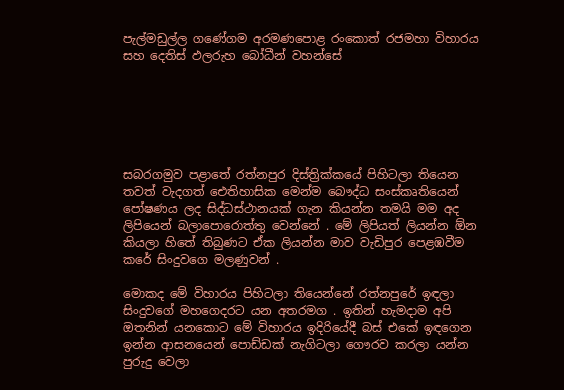පැල්මඩුල්ල ගණේගම අරමණපොළ රංකොත් රජමහා විහාරය සහ දෙතිස් ඵලරුහ බෝධීන් වහන්සේ






සබරගමුව පළාතේ රත්නපුර දිස්ත්‍රික්කයේ පිහිටලා තියෙන තවත් වැදගත් ඓතිහාසික මෙන්ම බෞද්ධ සංස්කෘතියෙන් පෝෂණය ලද සිද්ධස්ථානයක් ගැන කියන්න තමයි මම අද ලිපියෙන් බලාපොරොත්තු වෙන්නේ . මේ ලිපියත් ලියන්න ඕන කියලා හිතේ තිබුණට ඒක ලියන්න මාව වැඩිපුර පෙළඹවීම කරේ සිංදුවගෙ මලණුවන් .

මොකද මේ විහාරය පිහිටලා තියෙන්නේ රත්නපුරේ ඉඳලා සිංදුවගේ මහගෙදරට යන අතරමග . ඉතින් හැමදාම අපි ඔතනින් යනකොට මේ විහාරය ඉදිරියේදී බස් එකේ ඉඳගෙන ඉන්න ආසනයෙන් පොඩ්ඩක් නැගිටලා ගෞරව කරලා යන්න පුරුදු වෙලා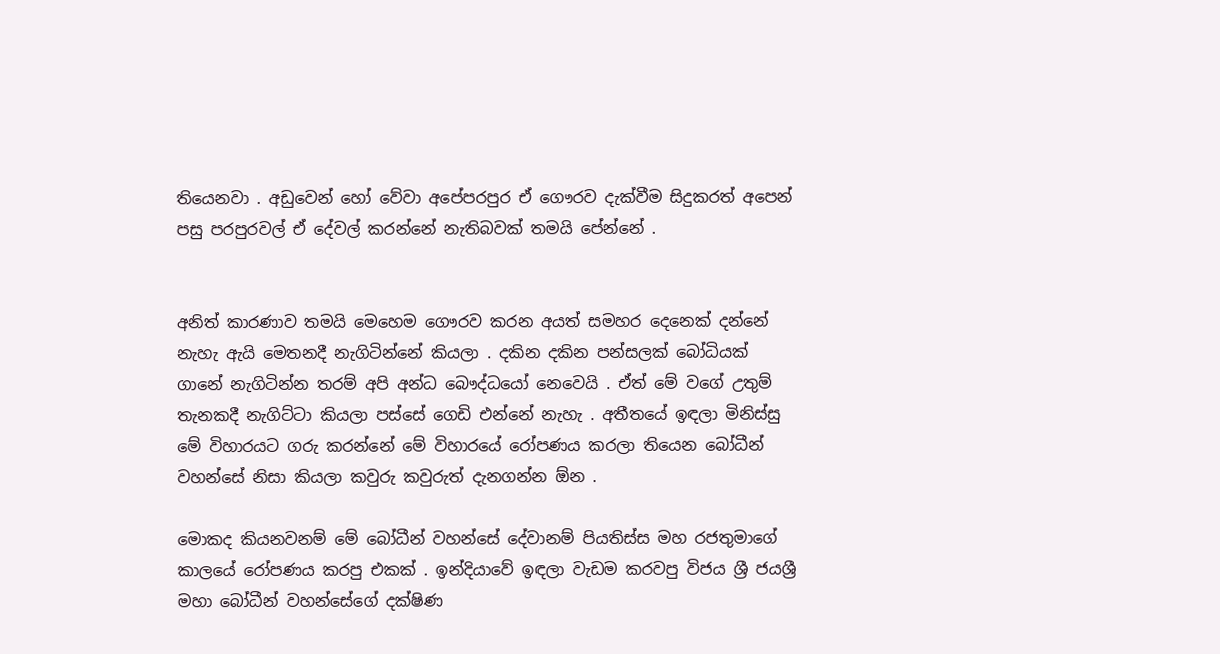තියෙනවා . අඩුවෙන් හෝ වේවා අපේපරපුර ඒ ගෞරව දැක්වීම සිදුකරත් අපෙන් පසු පරපුරවල් ඒ දේවල් කරන්නේ නැතිබවක් තමයි පේන්නේ .


අනිත් කාරණාව තමයි මෙහෙම ගෞරව කරන අයත් සමහර දෙනෙක් දන්නේ නැහැ ඇයි මෙතනදී නැගිටින්නේ කියලා . දකින දකින පන්සලක් බෝධියක් ගානේ නැගිටින්න තරම් අපි අන්ධ බෞද්ධයෝ නෙවෙයි . ඒත් මේ වගේ උතුම් තැනකදී නැගිට්ටා කියලා පස්සේ ගෙඩි එන්නේ නැහැ . අතීතයේ ඉඳලා මිනිස්සු මේ විහාරයට ගරු කරන්නේ මේ විහාරයේ රෝපණය කරලා තියෙන බෝධීන් වහන්සේ නිසා කියලා කවුරු කවුරුත් දැනගන්න ඕන .

මොකද කියනවනම් මේ බෝධීන් වහන්සේ දේවානම් පියතිස්ස මහ රජතුමාගේ කාලයේ රෝපණය කරපු එකක් . ඉන්දියාවේ ඉඳලා වැඩම කරවපු විජය ශ්‍රී ජයශ්‍රී මහා බෝධීන් වහන්සේගේ දක්ෂිණ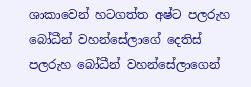ශාකාවෙන් හටගත්ත අෂ්ට පලරුහ බෝධීන් වහන්සේලාගේ දෙතිස් පලරුහ බෝධීන් වහන්සේලාගෙන්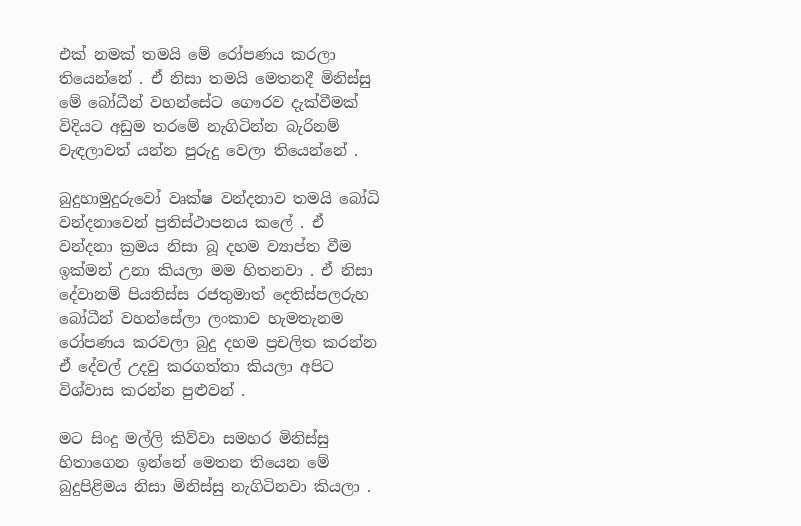එක් නමක් තමයි මේ රෝපණය කරලා තියෙන්නේ . ඒ නිසා තමයි මෙතනදී මිනිස්සු මේ බෝධීන් වහන්සේට ගෞරව දැක්වීමක් විදියට අඩුම තරමේ නැගිටින්න බැරිනම් වැඳලාවත් යන්න පුරුදු වෙලා තියෙන්නේ .

බුදුහාමුදුරුවෝ වෘක්ෂ වන්දනාව තමයි බෝධි වන්දනාවෙන් ප්‍රතිස්ථාපනය කලේ . ඒ වන්දනා ක්‍රමය නිසා බූ දහම ව්‍යාප්ත වීම ඉක්මන් උනා කියලා මම හිතනවා . ඒ නිසා දේවානම් පියතිස්ස රජතුමාත් දෙතිස්පලරුහ බෝධීන් වහන්සේලා ලංකාව හැමතැනම රෝපණය කරවලා බුදු දහම ප්‍රචලිත කරන්න ඒ දේවල් උදවු කරගත්තා කියලා අපිට විශ්වාස කරන්න පුළුවන් .

මට සිංදු මල්ලි කිව්වා සමහර මිනිස්සු හිතාගෙන ඉන්නේ මෙතන තියෙන මේ බුදුපිළිමය නිසා මිනිස්සු නැගිටිනවා කියලා .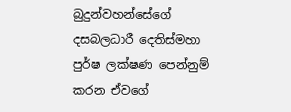බුදුන්වහන්සේගේ දසබලධාරී දෙතිස්මහා පුර්ෂ ලක්ෂණ පෙන්නුම් කරන ඒවගේ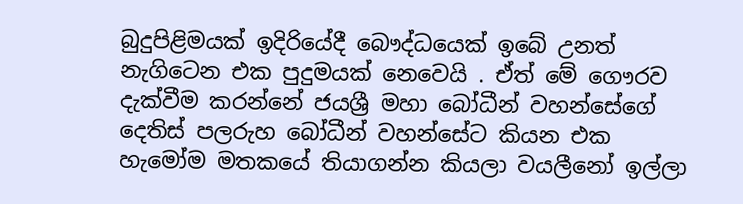බුදුපිළිමයක් ඉදිරියේදී බෞද්ධයෙක් ඉබේ උනත් නැගිටෙන එක පුදුමයක් නෙවෙයි . ඒත් මේ ගෞරව දැක්වීම කරන්නේ ජයශ්‍රී මහා බෝධීන් වහන්සේගේ දෙතිස් පලරුහ බෝධීන් වහන්සේට කියන එක හැමෝම මතකයේ තියාගන්න කියලා වයලීනෝ ඉල්ලා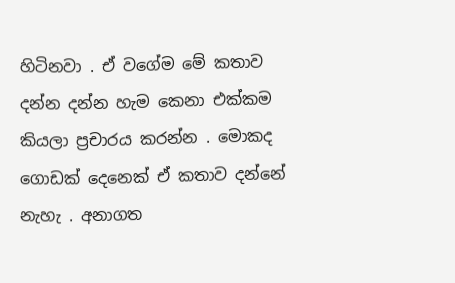හිටිනවා . ඒ වගේම මේ කතාව දන්න දන්න හැම කෙනා එක්කම කියලා ප්‍රචාරය කරන්න . මොකද ගොඩක් දෙනෙක් ඒ කතාව දන්නේ නැහැ . අනාගත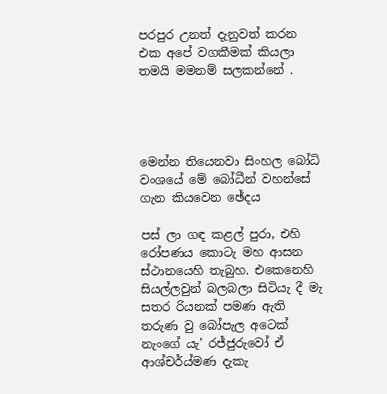පරපුර උනත් දැනුවත් කරන එක අපේ වගකීමක් කියලා තමයි මමනම් සලකන්නේ .




මෙන්න තියෙනවා සිංහල බෝධි වංශයේ මේ බෝධීන් වහන්සේ ගැන කියවෙන ඡේදය

පස් ලා ගඳ කළල් පුරා, එහි රෝපණය කොටැ මහ ආසන ස්ථානයෙහි තැබුහ. එකෙනෙහි සියල්ලවුන් බලබලා සිටියැ දී මැ සතර රියනක් පමණ ඇති තරුණ වු බෝපැල අටෙක් නැංගේ යැ’ රජ්ජුරුවෝ ඒ ආශ්චර්ය්මණ දැකැ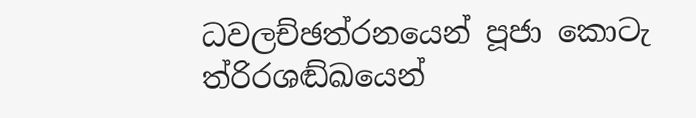ධවලච්ඡත්රනයෙන් පූජා කොටැ ත්රිරශඬ්ඛයෙන්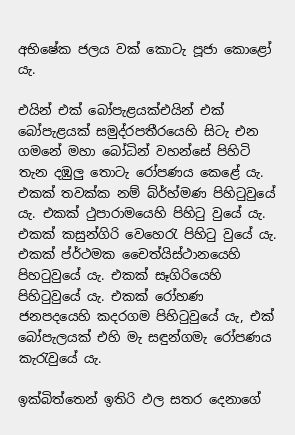අභිෂේක ජලය වක් කොටැ පූජා කොළෝ යැ.

එයින් එක් බෝපැළයක්එයින් එක් බෝපැළයක් සමුද්රපතීරයෙහි සිටැ එන ගමනේ මහා බෝධින් වහන්සේ පිහිටි තැන දඹුලු තොටැ රෝපණය කෙළේ යැ. එකක් තවක්ක නම් බ්ර්හ්මණ පිහිටුවුයේ යැ. එකක් ථුපාරාමයෙහි පිහිටු වුයේ යැ. එකක් කසුන්ගිරි වෙහෙරැ පිහිටු වුයේ යැ. එකක් ප්ර්ථමක චෛත්යිස්ථානයෙහි පිහටුවුයේ යැ. එකක් සෑගිරියෙහි පිහිටුවුයේ යැ. එකක් රෝහණ ජනපදයෙහි කදරගම පිහිටුවුයේ යැ, එක් බෝපැලයක් එහි මැ සඳුන්ගමැ රෝපණය කැරැවුයේ යැ.

ඉක්බිත්තෙන් ඉතිරි ඵල සතර දෙනාගේ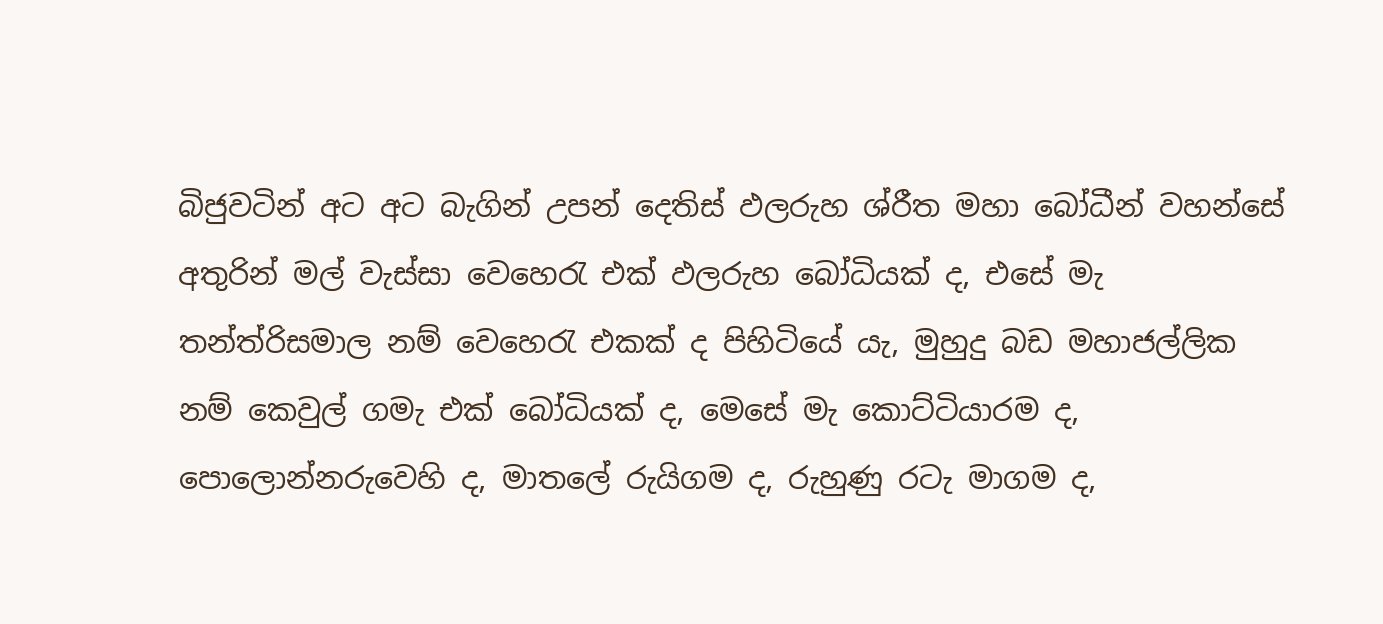බිජුවටින් අට අට බැගින් උපන් දෙතිස් ඵලරුහ ශ්රීත මහා බෝධීන් වහන්සේ අතුරින් මල් වැස්සා වෙහෙරැ එක් ඵලරුහ බෝධියක් ද, එසේ මැ තන්ත්රිසමාල නම් වෙහෙරැ එකක් ද පිහිටියේ යැ, මුහුදු බඩ මහාජල්ලික නම් කෙවුල් ගමැ එක් බෝධියක් ද, මෙසේ මැ කොට්ටියාරම ද, පොලොන්නරුවෙහි ද, මාතලේ රුයිගම ද, රුහුණු රටැ මාගම ද,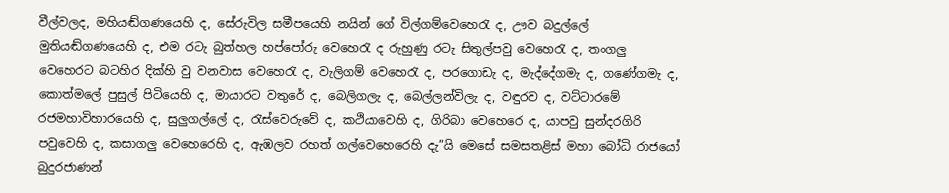වීල්වලද, මහියඬ්ගණයෙහි ද, සේරුවිල සමීපයෙහි නයින් ගේ විල්ගම්වෙහෙරැ ද, ඌව බදුල්ලේ මුතියඬ්ගණයෙහි ද, එම රටැ බුත්හල හප්පෝරු වෙහෙරැ ද රුහුණු රටැ සිතුල්පවු වෙහෙරැ ද, තංගලු වෙහෙරට බටහිර දික්හි වු වනවාස වෙහෙරැ ද, වැලිගම් වෙහෙරැ ද, පරගොඩැ ද, මැද්දේගමැ ද, ගණේගමැ ද, කොත්මලේ පුසුල් පිටියෙහි ද, මායාරට වතුරේ ද, බෙලිගලැ ද, බෙල්ලන්විලැ ද, වඳුරව ද, වට්ටාරමේ රජමහාවිහාරයෙහි ද, සුලුගල්ලේ ද, රැස්වෙරුවේ ද, කථියාවෙහි ද, ගිරිබා වෙහෙරෙ ද, යාපවු සුන්දරගිරි පවුවෙහි ද, කසාගලු වෙහෙරෙහි ද, ඇඹලව රහත් ගල්වෙහෙරෙහි දැ”යි මෙසේ සමසතළිස් මහා බෝධි රාජයෝ බුදුරජාණන්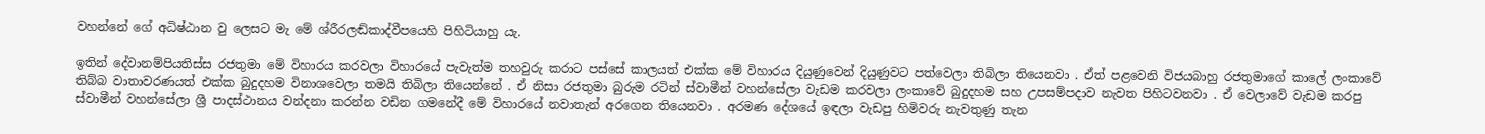වහන්නේ ගේ අධිෂ්ඨාන වු ලෙසට මැ මේ ශ්රීරලඬ්කාද්වීපයෙහි පිහිටියාහු යැ.

ඉතින් දේවානම්පියතිස්ස රජතුමා මේ විහාරය කරවලා විහාරයේ පැවැත්ම තහවුරු කරාට පස්සේ කාලයත් එක්ක මේ විහාරය දියුණුවෙන් දියුණුවට පත්වෙලා තිබිලා තියෙනවා . ඒත් පළවෙනි විජයබාහු රජතුමාගේ කාලේ ලංකාවේ තිබ්බ වාතාවරණයත් එක්ක බුදුදහම විනාශවෙලා තමයි තිබිලා තියෙන්නේ . ඒ නිසා රජතුමා බුරුම රටින් ස්වාමීන් වහන්සේලා වැඩම කරවලා ලංකාවේ බුදුදහම සහ උපසම්පදාව නැවත පිහිටවනවා . ඒ වෙලාවේ වැඩම කරපු ස්වාමීන් වහන්සේලා ශ්‍රී පාදස්ථානය වන්දනා කරන්න වඩින ගමනේදී මේ විහාරයේ නවාතැන් අරගෙන තියෙනවා . අරමණ දේශයේ ඉඳලා වැඩපු හිමිවරු නැවතුණු තැන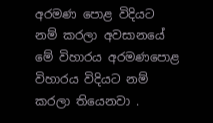අරමණ පොළ විදියට නම් කරලා අවසානයේ මේ විහාරය අරමණපොළ විහාරය විදියට නම් කරලා තියෙනවා .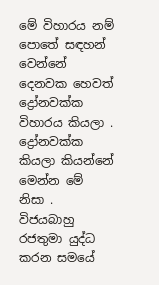මේ විහාරය නම් පොතේ සඳහන් වෙන්නේ දෙනවක හෙවත් ද්‍රෝනවක්ක විහාරය කියලා . ද්‍රෝනවක්ක කියලා කියන්නේ මෙන්න මේ නිසා . විජයබාහු රජතුමා යුද්ධ කරන සමයේ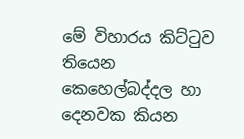මේ විහාරය කිට්ටුව තියෙන කෙහෙල්බද්දල හා දෙනවක කියන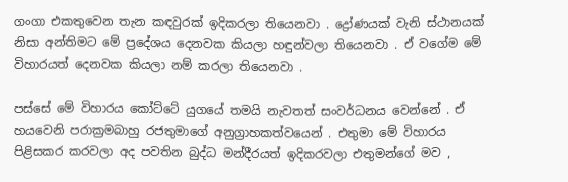ගංගා එකතුවෙන තැන කඳවුරක් ඉදිකරලා තියෙනවා . ද්‍රෝණයක් වැනි ස්ථානයක් නිසා අන්තිමට මේ ප්‍රදේශය දෙනවක කියලා හඳුන්වලා තියෙනවා . ඒ වගේම මේ විහාරයත් දෙනවක කියලා නම් කරලා තියෙනවා .

පස්සේ මේ විහාරය කෝට්ටේ යුගයේ තමයි නැවතත් සංවර්ධනය වෙන්නේ . ඒ හයවෙනි පරාක්‍රමබාහු රජතුමාගේ අනුග්‍රාහකත්වයෙන් . එතුමා මේ විහාරය පිළිසකර කරවලා අද පවතින බුද්ධ මන්දීරයත් ඉදිකරවලා එතුමන්ගේ මව ,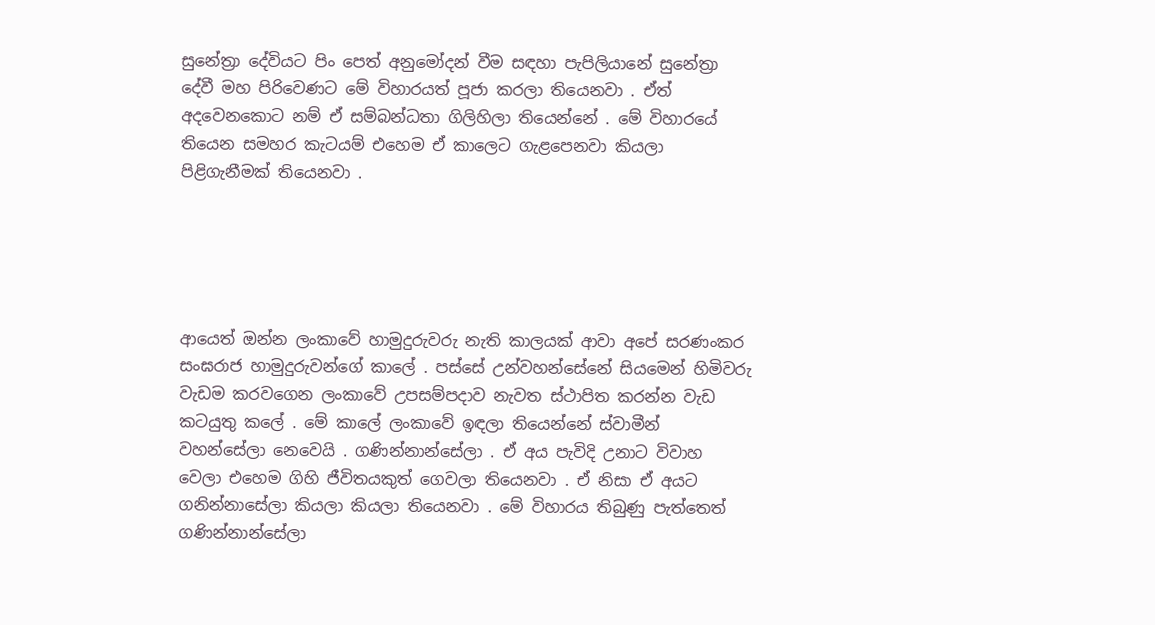සුනේත්‍රා දේවියට පිං පෙත් අනුමෝදන් වීම සඳහා පැපිලියානේ සුනේත්‍රා දේවී මහ පිරිවෙණට මේ විහාරයත් පූජා කරලා තියෙනවා . ඒත් අදවෙනකොට නම් ඒ සම්බන්ධතා ගිලිහිලා තියෙන්නේ . මේ විහාරයේ තියෙන සමහර කැටයම් එහෙම ඒ කාලෙට ගැළපෙනවා කියලා පිළිගැනීමක් තියෙනවා .





ආයෙත් ඔන්න ලංකාවේ හාමුදුරුවරු නැති කාලයක් ආවා අපේ සරණංකර සංඝරාජ හාමුදුරුවන්ගේ කාලේ . පස්සේ උන්වහන්සේනේ සියමෙන් හිමිවරු වැඩම කරවගෙන ලංකාවේ උපසම්පදාව නැවත ස්ථාපිත කරන්න වැඩ කටයුතු කලේ . මේ කාලේ ලංකාවේ ඉඳලා තියෙන්නේ ස්වාමීන් වහන්සේලා නෙවෙයි . ගණින්නාන්සේලා . ඒ අය පැවිදි උනාට විවාහ වෙලා එහෙම ගිහි ජීවිතයකුත් ගෙවලා තියෙනවා . ඒ නිසා ඒ අයට ගනින්නාසේලා කියලා කියලා තියෙනවා . මේ විහාරය තිබුණු පැත්තෙත් ගණින්නාන්සේලා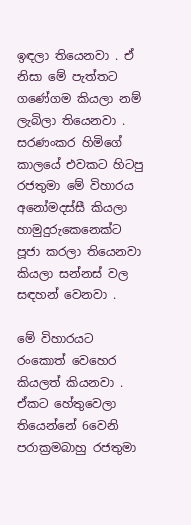ඉඳලා තියෙනවා . ඒ නිසා මේ පැත්තට ගණේගම කියලා නම් ලැබිලා තියෙනවා . සරණංකර හිමිගේ කාලයේ එවකට හිටපු රජතුමා මේ විහාරය අනෝමදස්සී කියලා හාමුදුරුකෙනෙක්ට පූජා කරලා තියෙනවා කියලා සන්නස් වල සඳහන් වෙනවා .

මේ විහාරයට රංකොත් වෙහෙර කියලත් කියනවා . ඒකට හේතුවෙලා තියෙන්නේ 6වෙනි පරාක්‍රමබාහු රජතුමා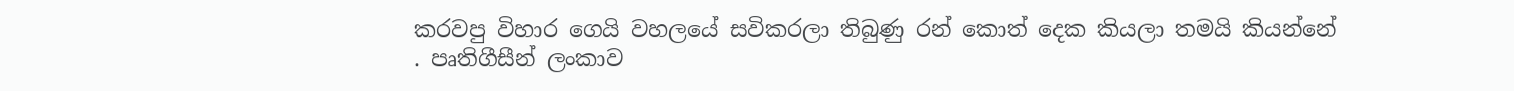කරවපු විහාර ගෙයි වහලයේ සවිකරලා තිබුණු රන් කොත් දෙක කියලා තමයි කියන්නේ . පෘතිගීසීන් ලංකාව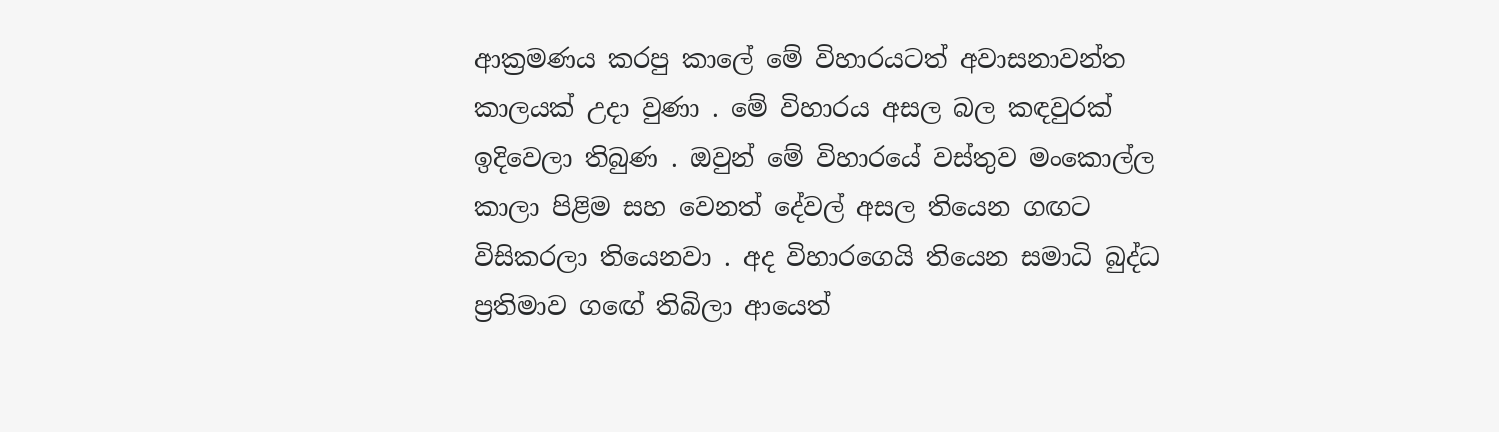ආක්‍රමණය කරපු කාලේ මේ විහාරයටත් අවාසනාවන්ත කාලයක් උදා වුණා . මේ විහාරය අසල බල කඳවුරක් ඉදිවෙලා තිබුණ . ඔවුන් මේ විහාරයේ වස්තුව මංකොල්ල කාලා පිළිම සහ වෙනත් දේවල් අසල තියෙන ගඟට විසිකරලා තියෙනවා . අද විහාරගෙයි තියෙන සමාධි බුද්ධ ප්‍රතිමාව ගඟේ තිබිලා ආයෙත්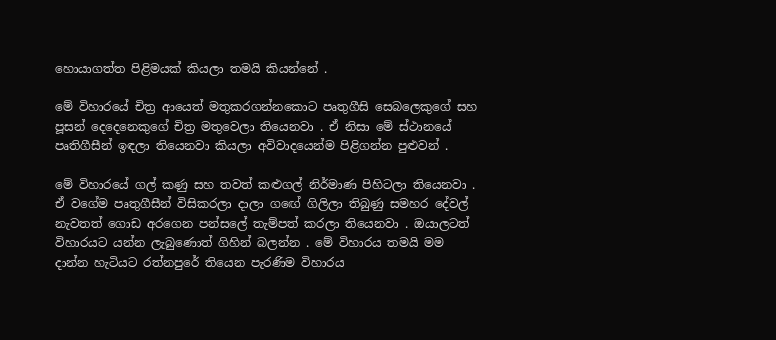හොයාගත්ත පිළිමයක් කියලා තමයි කියන්නේ .

මේ විහාරයේ චිත්‍ර ආයෙත් මතුකරගන්නකොට පෘතුගීසි සෙබලෙකුගේ සහ පූසන් දෙදෙනෙකුගේ චිත්‍ර මතුවෙලා තියෙනවා . ඒ නිසා මේ ස්ථානයේ පෘතිගීසීන් ඉඳලා තියෙනවා කියලා අවිවාදයෙන්ම පිළිගන්න පුළුවන් .

මේ විහාරයේ ගල් කණු සහ තවත් කළුගල් නිර්මාණ පිහිටලා තියෙනවා . ඒ වගේම පෘතුගීසීන් විසිකරලා දාලා ගඟේ ගිලිලා තිබුණු සමහර දේවල් නැවතත් ගොඩ අරගෙන පන්සලේ තැම්පත් කරලා තියෙනවා . ඔයාලටත් විහාරයට යන්න ලැබුණොත් ගිහින් බලන්න . මේ විහාරය තමයි මම දාන්න හැටියට රත්නපුරේ තියෙන පැරණිම විහාරය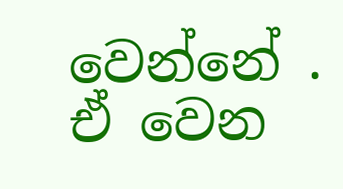වෙන්නේ . ඒ වෙන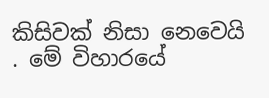කිසිවක් නිසා නෙවෙයි . මේ විහාරයේ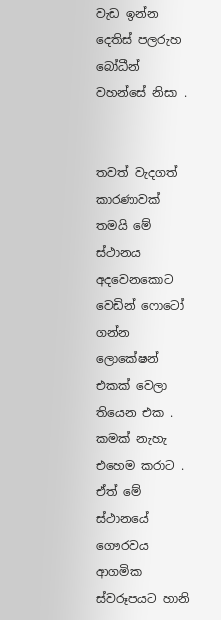වැඩ ඉන්න දෙතිස් පලරුහ බෝධීන් වහන්සේ නිසා .


තවත් වැදගත් කාරණාවක් තමයි මේ ස්ථානය අදවෙනකොට වෙඩින් ෆොටෝ ගන්න ලොකේෂන් එකක් වෙලා තියෙන එක . කමක් නැහැ එහෙම කරාට . ඒත් මේ ස්ථානයේ ගෞරවය ආගමික ස්වරූපයට හානි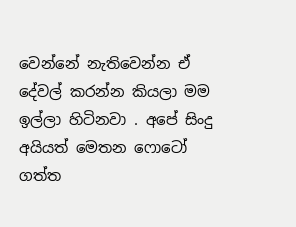වෙන්නේ නැතිවෙන්න ඒ දේවල් කරන්න කියලා මම ඉල්ලා හිටිනවා . අපේ සිංදු අයියත් මෙතන ෆොටෝ ගත්ත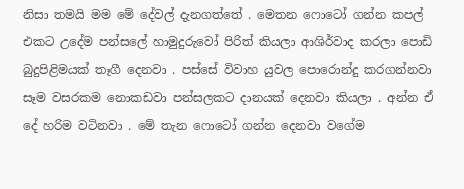නිසා තමයි මම මේ දේවල් දැනගත්තේ . මෙතන ෆොටෝ ගන්න කපල් එකට උදේම පන්සලේ හාමුදුරුවෝ පිරිත් කියලා ආශිර්වාද කරලා පොඩි බුදුපිළිමයක් තෑගී දෙනවා . පස්සේ විවාහ යුවල පොරොන්දු කරගන්නවා සෑම වසරකම නොකඩවා පන්සලකට දානයක් දෙනවා කියලා . අන්න ඒ දේ හරිම වටිනවා . මේ තැන ෆොටෝ ගන්න දෙනවා වගේම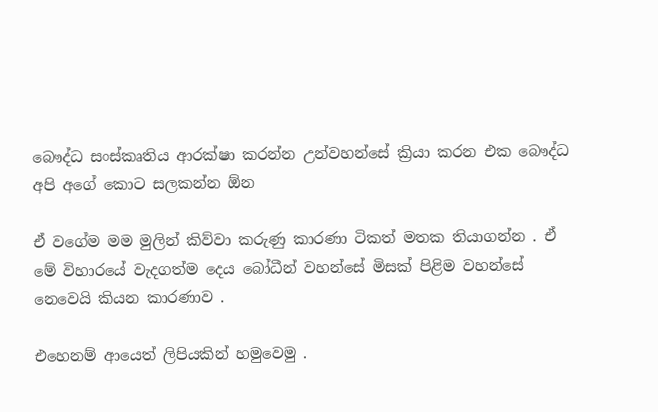බෞද්ධ සංස්කෘතිය ආරක්ෂා කරන්න උන්වහන්සේ ක්‍රියා කරන එක බෞද්ධ අපි අගේ කොට සලකන්න ඕන

ඒ වගේම මම මුලින් කිව්වා කරුණු කාරණා ටිකත් මතක තියාගන්න . ඒ මේ විහාරයේ වැදගත්ම දෙය බෝධීන් වහන්සේ මිසක් පිළිම වහන්සේ නෙවෙයි කියන කාරණාව .

එහෙනම් ආයෙත් ලිපියකින් හමුවෙමු .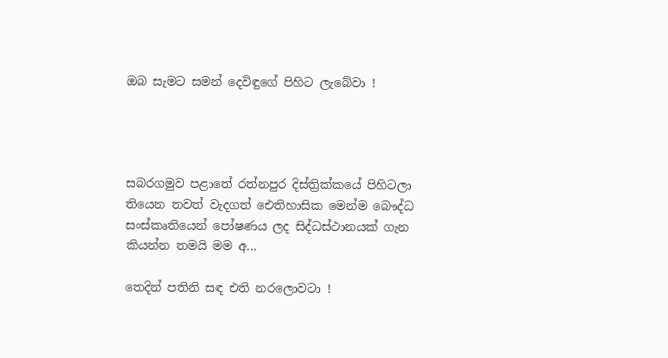ඔබ සැමට සමන් දෙවිඳුගේ පිහිට ලැබේවා !




සබරගමුව පළාතේ රත්නපුර දිස්ත්‍රික්කයේ පිහිටලා තියෙන තවත් වැදගත් ඓතිහාසික මෙන්ම බෞද්ධ සංස්කෘතියෙන් පෝෂණය ලද සිද්ධස්ථානයක් ගැන කියන්න තමයි මම අ...

තෙදින් පතිනි සඳ එති නරලොවටා !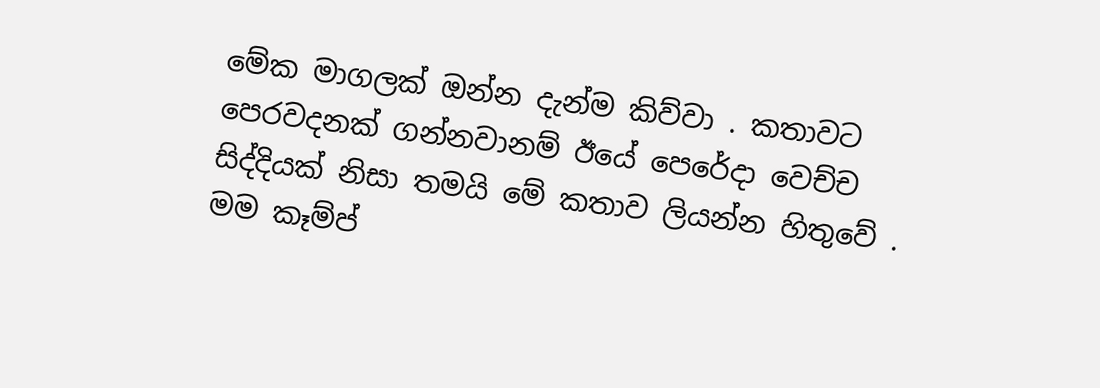මේක මාගලක් ඔන්න දැන්ම කිව්වා . කතාවට පෙරවදනක් ගන්නවානම් ඊයේ පෙරේදා වෙච්ච සිද්දියක් නිසා තමයි මේ කතාව ලියන්න හිතුවේ . මම කෑම්ප්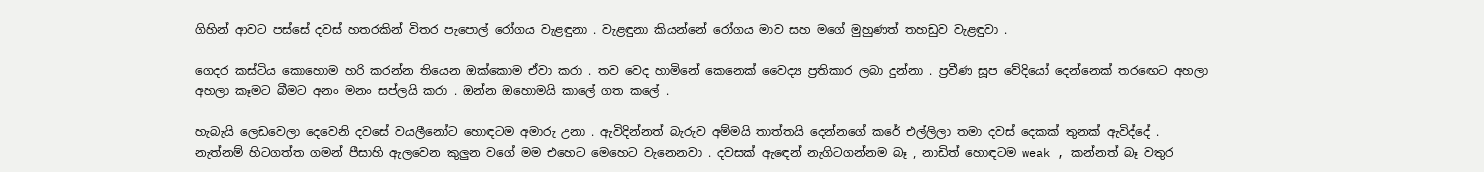ගිහින් ආවට පස්සේ දවස් හතරකින් විතර පැපොල් රෝගය වැළඳුනා . වැළඳුනා කියන්නේ රෝගය මාව සහ මගේ මුහුණත් තහඩුව වැළඳුවා .

ගෙදර කස්ටිය කොහොම හරි කරන්න තියෙන ඔක්කොම ඒවා කරා . තව වෙද හාමිනේ කෙනෙක් වෛද්‍ය ප්‍රතිකාර ලබා දුන්නා . ප්‍රවීණ සූප වේදියෝ දෙන්නෙක් තරඟෙට අහලා අහලා කෑමට බීමට අනං මනං සප්ලයි කරා . ඔන්න ඔහොමයි කාලේ ගත කලේ .

හැබැයි ලෙඩවෙලා දෙවෙනි දවසේ වයලීනෝට හොඳටම අමාරු උනා . ඇවිදින්නත් බැරුව අම්මයි තාත්තයි දෙන්නගේ කරේ එල්ලිලා තමා දවස් දෙකක් තුනක් ඇවිද්දේ . නැත්නම් හිටගත්ත ගමන් පීසාහි ඇලවෙන කුලුන වගේ මම එහෙට මෙහෙට වැනෙනවා . දවසක් ඇඳෙන් නැගිටගන්නම බෑ , නාඩිත් හොඳටම weak , කන්නත් බෑ වතුර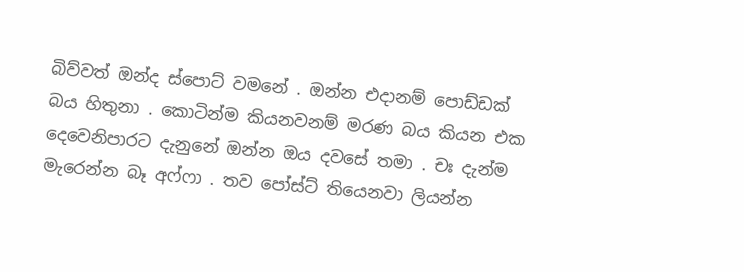බිව්වත් ඔන්ද ස්පොට් වමනේ . ඔන්න එදානම් පොඩ්ඩක් බය හිතුනා . කොටින්ම කියනවනම් මරණ බය කියන එක දෙවෙනිපාරට දැනුනේ ඔන්න ඔය දවසේ තමා . චඃ දැන්ම මැරෙන්න බෑ අෆ්ෆා . තව පෝස්ට් තියෙනවා ලියන්න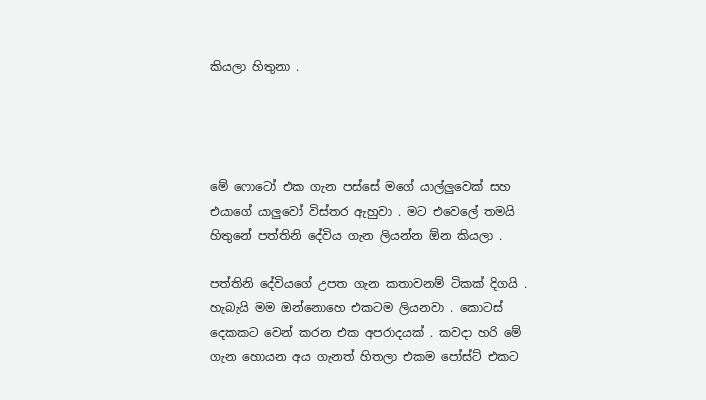කියලා හිතුනා .




මේ ෆොටෝ එක ගැන පස්සේ මගේ යාල්ලුවෙක් සහ එයාගේ යාලුවෝ විස්තර ඇහුවා . මට එවෙලේ තමයි හිතුනේ පත්තිනි දේවිය ගැන ලියන්න ඕන කියලා .

පත්තිනි දේවියගේ උපත ගැන කතාවනම් ටිකක් දිගයි . හැබැයි මම ඔන්නොහෙ එකටම ලියනවා . කොටස් දෙකකට වෙන් කරන එක අපරාදයක් . කවදා හරි මේ ගැන හොයන අය ගැනත් හිතලා එකම පෝස්ට් එකට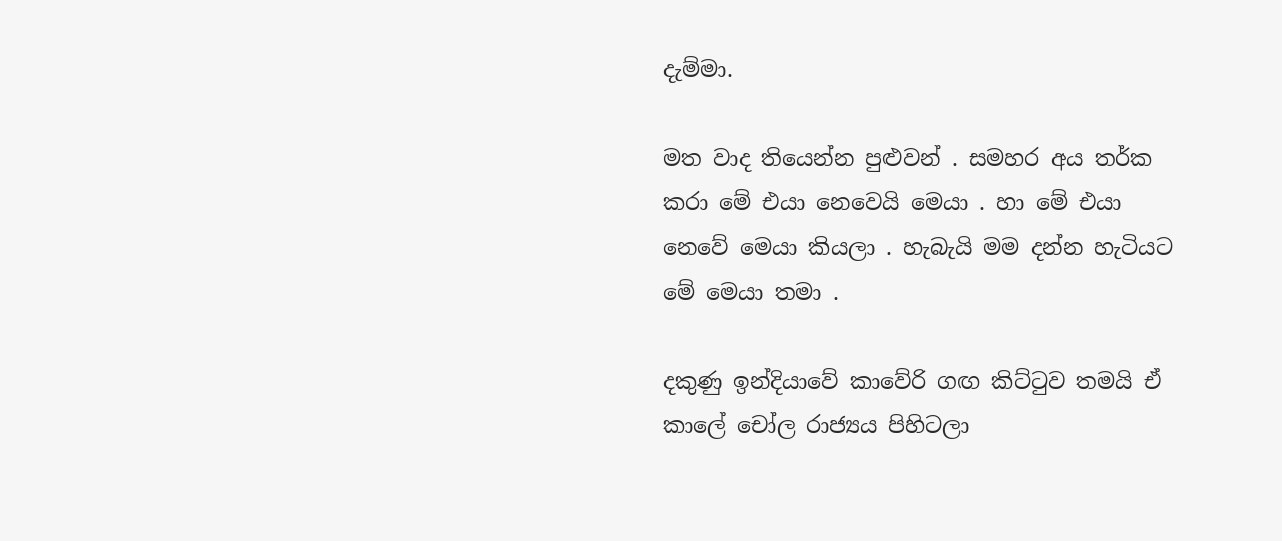දැම්මා.

මත වාද තියෙන්න පුළුවන් . සමහර අය තර්ක කරා මේ එයා නෙවෙයි මෙයා . හා මේ එයා නෙවේ මෙයා කියලා . හැබැයි මම දන්න හැටියට මේ මෙයා තමා .

දකුණු ඉන්දියාවේ කාවේරි ගඟ කිට්ටුව තමයි ඒ කාලේ චෝල රාජ්‍යය පිහිටලා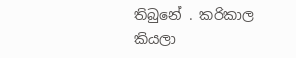තිබුනේ . කරිකාල කියලා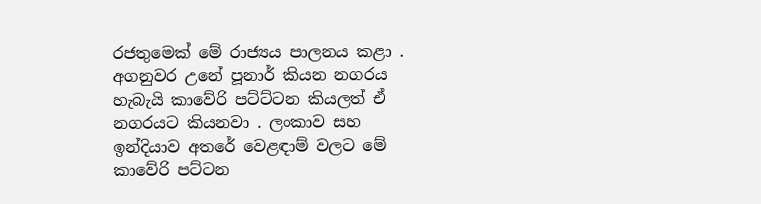රජතුමෙක් මේ රාජ්‍යය පාලනය කළා . අගනුවර උනේ පූනාර් කියන නගරය හැබැයි කාවේරි පට්ට්ටන කියලත් ඒ නගරයට කියනවා . ලංකාව සහ ඉන්දියාව අතරේ වෙළඳාම් වලට මේ කාවේරි පට්ටන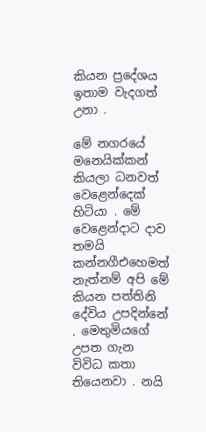කියන ප්‍රදේශය ඉතාම වැදගත් උනා .

මේ නගරයේ මනෙයික්කන් කියලා ධනවත් වෙළෙන්දෙක් හිටියා . මේ වෙළෙන්දාට දාව තමයි කන්නගීඑහෙමත් නැත්නම් අපි මේ කියන පත්තිනි දේවිය උපදින්නේ . මෙතුමියගේ උපත ගැන විවිධ කතා තියෙනවා . නයි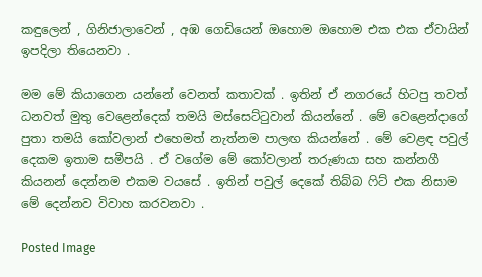කඳුලෙන් , ගිනිජාලාවෙන් , අඹ ගෙඩියෙන් ඔහොම ඔහොම එක එක ඒවායින් ඉපදිලා තියෙනවා .

මම මේ කියාගෙන යන්නේ වෙනත් කතාවක් . ඉතින් ඒ නගරයේ හිටපු තවත් ධනවත් මුතු වෙළෙන්දෙක් තමයි මස්සෙට්ටුවාන් කියන්නේ . මේ වෙළෙන්දාගේ පුතා තමයි කෝවලාන් එහෙමත් නැත්නම පාලඟ කියන්නේ . මේ වෙළඳ පවුල් දෙකම ඉතාම සමීපයි . ඒ වගේම මේ කෝවලාන් තරුණයා සහ කන්නගී කියනන් දෙන්නම එකම වයසේ . ඉතින් පවුල් දෙකේ තිබ්බ ෆිට් එක නිසාම මේ දෙන්නව විවාහ කරවනවා .

Posted Image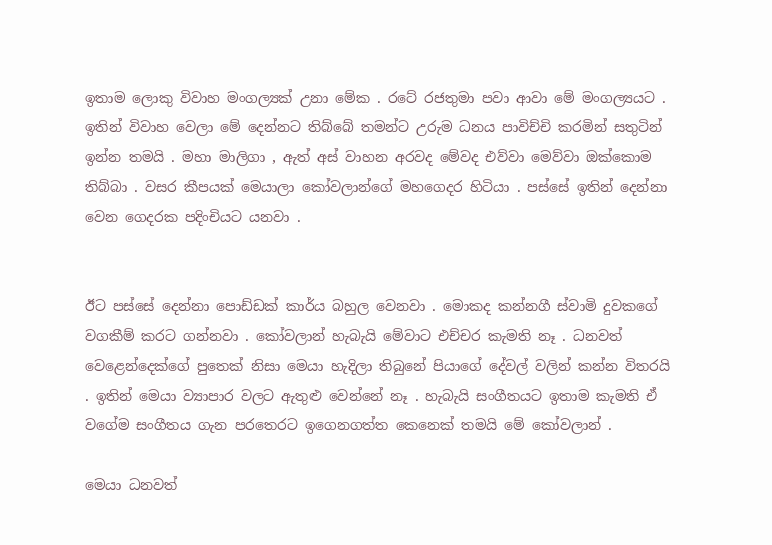ඉතාම ලොකු විවාහ මංගල්‍යක් උනා මේක . රටේ රජතුමා පවා ආවා මේ මංගල්‍යයට . ඉතින් විවාහ වෙලා මේ දෙන්නට තිබ්බේ තමන්ට උරුම ධනය පාවිච්චි කරමින් සතුටින් ඉන්න තමයි . මහා මාලිගා , ඇත් අස් වාහන අරවද මේවද එව්වා මෙව්වා ඔක්කොම තිබ්බා . වසර කීපයක් මෙයාලා කෝවලාන්ගේ මහගෙදර හිටියා . පස්සේ ඉතින් දෙන්නා වෙන ගෙදරක පදිංචියට යනවා .


ඊට පස්සේ දෙන්නා පොඩ්ඩක් කාර්ය බහුල වෙනවා . මොකද කන්නගී ස්වාමි දුවකගේ වගකීම් කරට ගන්නවා . කෝවලාන් හැබැයි මේවාට එච්චර කැමති නෑ . ධනවත් වෙළෙන්දෙක්ගේ පුතෙක් නිසා මෙයා හැදිලා තිබුනේ පියාගේ දේවල් වලින් කන්න විතරයි . ඉතින් මෙයා ව්‍යාපාර වලට ඇතුළු වෙන්නේ නෑ . හැබැයි සංගීතයට ඉතාම කැමති ඒ වගේම සංගීතය ගැන පරතෙරට ඉගෙනගත්ත කෙනෙක් තමයි මේ කෝවලාන් .

මෙයා ධනවත්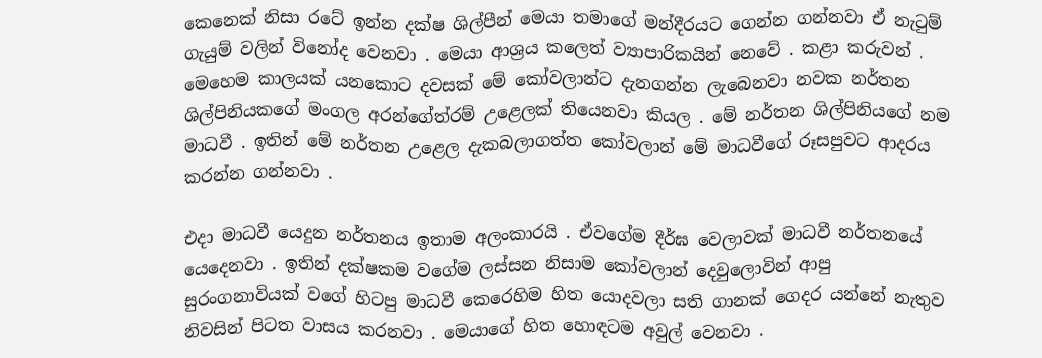කෙනෙක් නිසා රටේ ඉන්න දක්ෂ ශිල්පීන් මෙයා තමාගේ මන්දීරයට ගෙන්න ගන්නවා ඒ නැටුම් ගැයුම් වලින් විනෝද වෙනවා . මෙයා ආශ්‍රය කලෙත් ව්‍යාපාරිකයින් නෙවේ . කළා කරුවන් . මෙහෙම කාලයක් යනකොට දවසක් මේ කෝවලාන්ට දැනගන්න ලැබෙනවා නවක නර්තන ශිල්පිනියකගේ මංගල අරන්ගේත්රම් උළෙලක් තියෙනවා කියල . මේ නර්තන ශිල්පිනියගේ නම මාධවී . ඉතින් මේ නර්තන උළෙල දැකබලාගත්ත කෝවලාන් මේ මාධවීගේ රූසපුවට ආදරය කරන්න ගන්නවා .

එදා මාධවී යෙදුන නර්තනය ඉතාම අලංකාරයි . ඒවගේම දීර්ඝ වෙලාවක් මාධවී නර්තනයේ යෙදෙනවා . ඉතින් දක්ෂකම වගේම ලස්සන නිසාම කෝවලාන් දෙවුලොවින් ආපු සුරංගනාවියක් වගේ හිටපු මාධවී කෙරෙහිම හිත යොදවලා සති ගානක් ගෙදර යන්නේ නැතුව නිවසින් පිටත වාසය කරනවා . මෙයාගේ හිත හොඳටම අවුල් වෙනවා .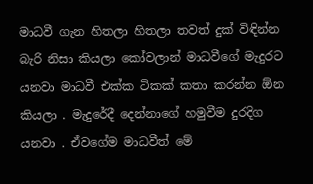මාධවී ගැන හිතලා හිතලා තවත් දුක් විඳින්න බැරි නිසා කියලා කෝවලාන් මාධවීගේ මැදුරට යනවා මාධවී එක්ක ටිකක් කතා කරන්න ඕන කියලා . මැදුරේදී දෙන්නාගේ හමුවීම දුරදිග යනවා . ඒවගේම මාධවීත් මේ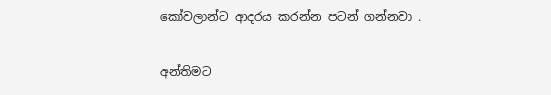කෝවලාන්ට ආදරය කරන්න පටන් ගන්නවා .

අන්තිමට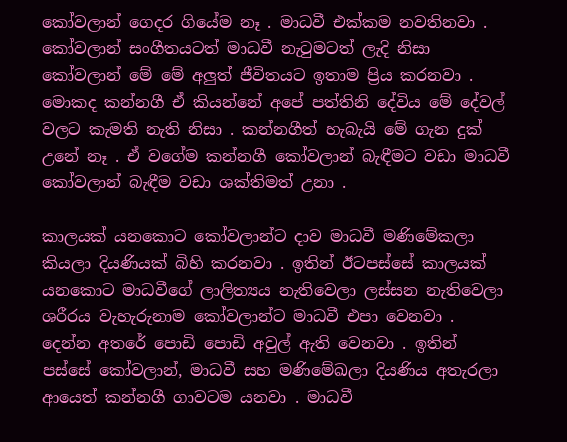කෝවලාන් ගෙදර ගියේම නෑ . මාධවී එක්කම නවතිනවා . කෝවලාන් සංගීතයටත් මාධවී නැටුමටත් ලැදි නිසා කෝවලාන් මේ මේ අලුත් ජීවිතයට ඉතාම ප්‍රිය කරනවා . මොකද කන්නගී ඒ කියන්නේ අපේ පත්තිනි දේවිය මේ දේවල් වලට කැමති නැති නිසා . කන්නගීත් හැබැයි මේ ගැන දුක් උනේ නෑ . ඒ වගේම කන්නගී කෝවලාන් බැඳීමට වඩා මාධවී කෝවලාන් බැඳීම වඩා ශක්තිමත් උනා .

කාලයක් යනකොට කෝවලාන්ට දාව මාධවී මණිමේකලා කියලා දියණියක් බිහි කරනවා . ඉතින් ඊටපස්සේ කාලයක් යනකොට මාධවීගේ ලාලිත්‍යය නැතිවෙලා ලස්සන නැතිවෙලා ශරීරය වැහැරුනාම කෝවලාන්ට මාධවී එපා වෙනවා . දෙන්න අතරේ පොඩි පොඩි අවුල් ඇති වෙනවා . ඉතින් පස්සේ කෝවලාන්, මාධවී සහ මණිමේඛලා දියණිය අතැරලා ආයෙත් කන්නගී ගාවටම යනවා . මාධවී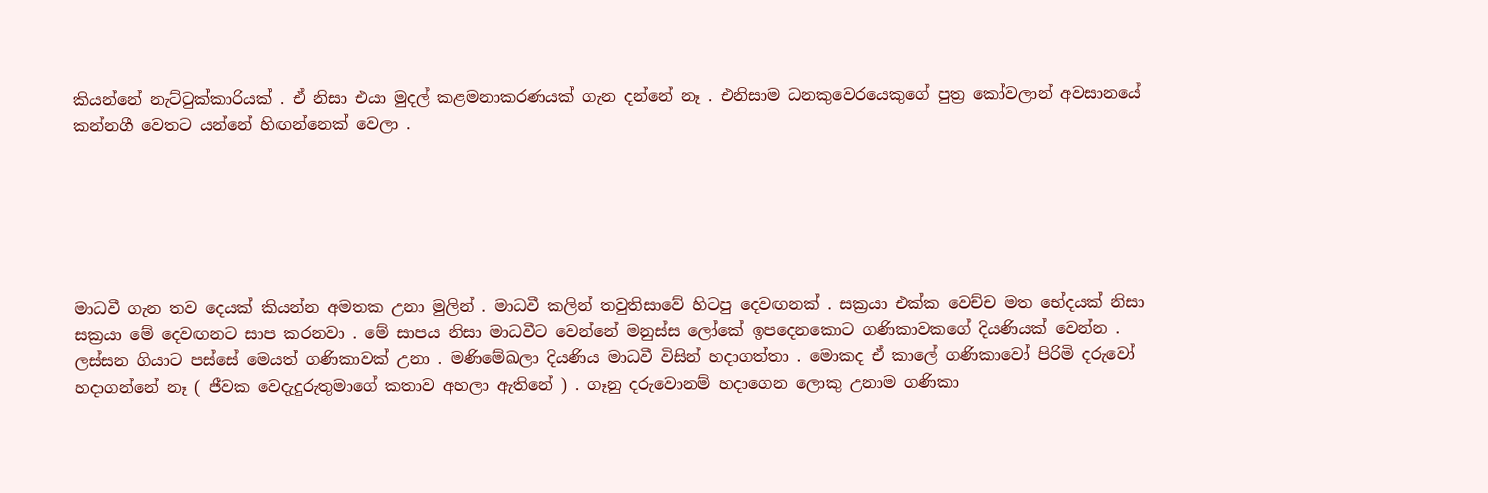කියන්නේ නැට්ටුක්කාරියක් . ඒ නිසා එයා මුදල් කළමනාකරණයක් ගැන දන්නේ නෑ . එනිසාම ධනකුවෙරයෙකුගේ පුත්‍ර කෝවලාන් අවසානයේ කන්නගී වෙතට යන්නේ හිඟන්නෙක් වෙලා .






මාධවී ගැන තව දෙයක් කියන්න අමතක උනා මුලින් . මාධවී කලින් තවුතිසාවේ හිටපු දෙවඟනක් . සක්‍රයා එක්ක වෙච්ච මත භේදයක් නිසා සක්‍රයා මේ දෙවඟනට සාප කරනවා . මේ සාපය නිසා මාධවීට වෙන්නේ මනුස්ස ලෝකේ ඉපදෙනකොට ගණිකාවකගේ දියණියක් වෙන්න . ලස්සන ගියාට පස්සේ මෙයත් ගණිකාවක් උනා . මණිමේඛලා දියණිය මාධවී විසින් හදාගත්තා . මොකද ඒ කාලේ ගණිකාවෝ පිරිමි දරුවෝ හදාගන්නේ නෑ ( ජීවක වෙදැදුරුතුමාගේ කතාව අහලා ඇතිනේ ) . ගෑනු දරුවොනම් හදාගෙන ලොකු උනාම ගණිකා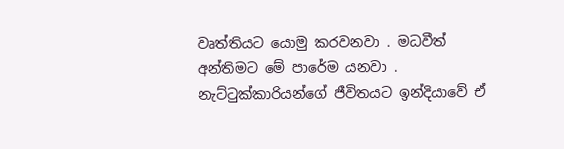වෘත්තියට යොමු කරවනවා . මධවීත් අන්තිමට මේ පාරේම යනවා . නැට්ටුක්කාරියන්ගේ ජීවිතයට ඉන්දියාවේ ඒ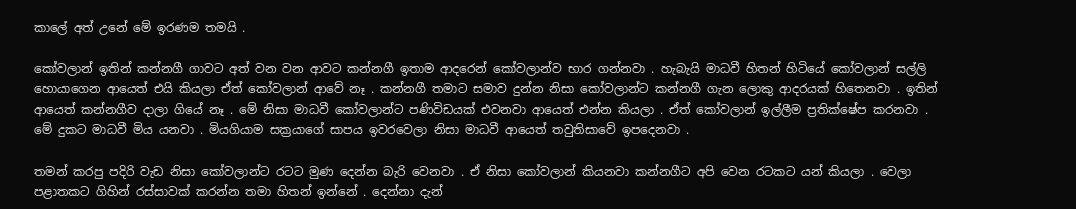කාලේ අත් උනේ මේ ඉරණම තමයි .

කෝවලාන් ඉතින් කන්නගී ගාවට අත් වන වන ආවට කන්නගී ඉතාම ආදරෙන් කෝවලාන්ව භාර ගන්නවා . හැබැයි මාධවී හිතන් හිටියේ කෝවලාන් සල්ලි හොයාගෙන ආයෙත් එයි කියලා ඒත් කෝවලාන් ආවේ නෑ . කන්නගී තමාට සමාව දුන්න නිසා කෝවලාන්ට කන්නගී ගැන ලොකු ආදරයක් හිතෙනවා . ඉතින් ආයෙත් කන්නගීව දාලා ගියේ නෑ . මේ නිසා මාධවී කෝවලාන්ට පණිවිඩයක් එවනවා ආයෙත් එන්න කියලා . ඒත් කෝවලාන් ඉල්ලීම ප්‍රතික්ෂේප කරනවා . මේ දුකට මාධවී මිය යනවා . මියගියාම සක්‍රයාගේ සාපය ඉවරවෙලා නිසා මාධවී ආයෙත් තවුතිසාවේ ඉපදෙනවා .

තමන් කරපු පදිරි වැඩ නිසා කෝවලාන්ට රටට මුණ දෙන්න බැරි වෙනවා . ඒ නිසා කෝවලාන් කියනවා කන්නගීට අපි වෙන රටකට යන් කියලා . වෙලා පළාතකට ගිහින් රස්සාවක් කරන්න තමා හිතන් ඉන්නේ . දෙන්නා දැන්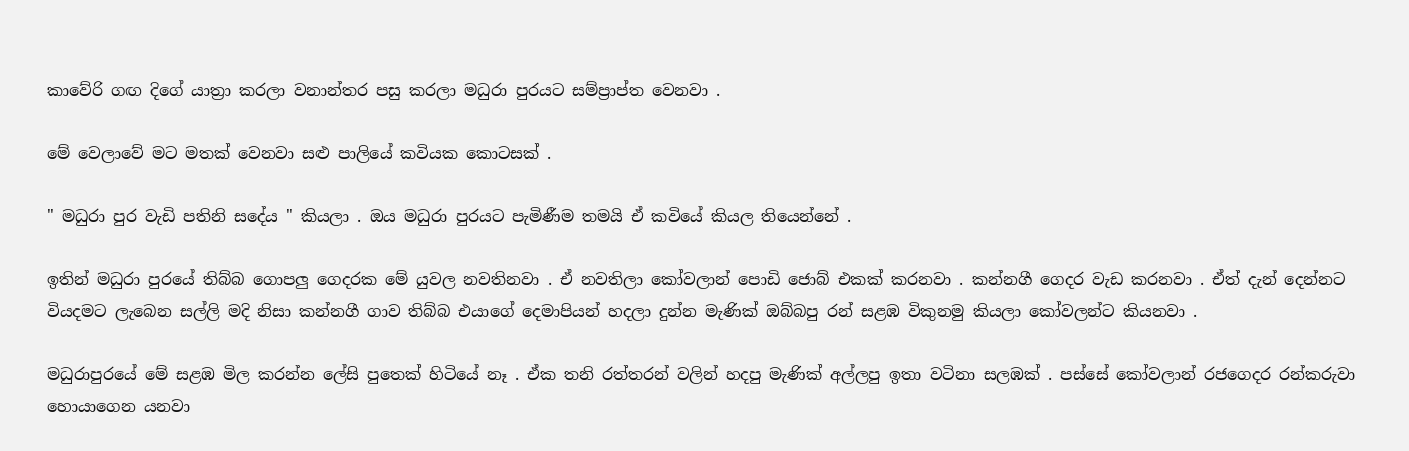කාවේරි ගඟ දිගේ යාත්‍රා කරලා වනාන්තර පසු කරලා මධුරා පුරයට සම්ප්‍රාප්ත වෙනවා .

මේ වෙලාවේ මට මතක් වෙනවා සළු පාලියේ කවියක කොටසක් .

" මධුරා පුර වැඩි පතිනි සදේය " කියලා . ඔය මධුරා පුරයට පැමිණීම තමයි ඒ කවියේ කියල තියෙන්නේ .

ඉතින් මධුරා පුරයේ තිබ්බ ගොපලු ගෙදරක මේ යුවල නවතිනවා . ඒ නවතිලා කෝවලාන් පොඩි ජොබ් එකක් කරනවා . කන්නගී ගෙදර වැඩ කරනවා . ඒත් දැන් දෙන්නට වියදමට ලැබෙන සල්ලි මදි නිසා කන්නගී ගාව තිබ්බ එයාගේ දෙමාපියන් හදලා දුන්න මැණික් ඔබ්බපු රන් සළඹ විකුනමු කියලා කෝවලන්ට කියනවා .

මධුරාපුරයේ මේ සළඹ මිල කරන්න ලේසි පුතෙක් හිටියේ නෑ . ඒක තනි රත්තරන් වලින් හදපු මැණික් අල්ලපු ඉතා වටිනා සලඹක් . පස්සේ කෝවලාන් රජගෙදර රන්කරුවා හොයාගෙන යනවා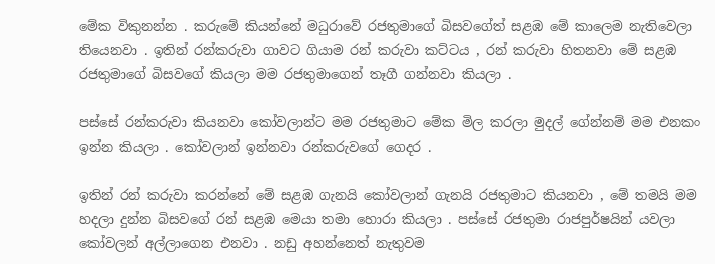මේක විකුනන්න . කරුමේ කියන්නේ මධුරාවේ රජතුමාගේ බිසවගේත් සළඹ මේ කාලෙම නැතිවෙලා තියෙනවා . ඉතින් රන්කරුවා ගාවට ගියාම රන් කරුවා කට්ටය , රන් කරුවා හිතනවා මේ සළඹ රජතුමාගේ බිසවගේ කියලා මම රජතුමාගෙන් තෑගී ගන්නවා කියලා .

පස්සේ රන්කරුවා කියනවා කෝවලාන්ට මම රජතුමාට මේක මිල කරලා මුදල් ගේන්නම් මම එනකං ඉන්න කියලා . කෝවලාන් ඉන්නවා රන්කරුවගේ ගෙදර .

ඉතින් රන් කරුවා කරන්නේ මේ සළඹ ගැනයි කෝවලාන් ගැනයි රජතුමාට කියනවා , මේ තමයි මම හදලා දුන්න බිසවගේ රන් සළඹ මෙයා තමා හොරා කියලා . පස්සේ රජතුමා රාජපුර්ෂයින් යවලා කෝවලන් අල්ලාගෙන එනවා . නඩු අහන්නෙත් නැතුවම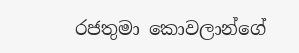රජතුමා කොවලාන්ගේ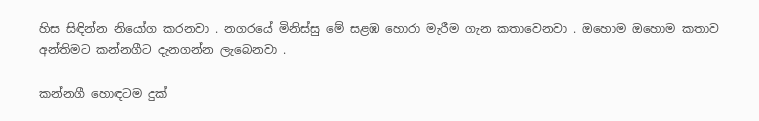හිස සිඳින්න නියෝග කරනවා . නගරයේ මිනිස්සු මේ සළඹ හොරා මැරීම ගැන කතාවෙනවා . ඔහොම ඔහොම කතාව අන්තිමට කන්නගීට දැනගන්න ලැබෙනවා .

කන්නගී හොඳටම දුක්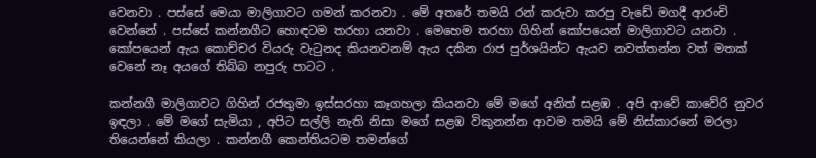වෙනවා . පස්සේ මෙයා මාලිගාවට ගමන් කරනවා . මේ අතරේ තමයි රන් කරුවා කරපු වැඩේ මගදී ආරංචි වෙන්නේ . පස්සේ කන්නගීට හොඳටම තරහා යනවා . මෙහෙම තරහා ගිහින් කෝපයෙන් මාලිගාවට යනවා . කෝපයෙන් ඇය කොච්චර වියරු වැටුනද කියනවනම් ඇය දකින රාජ පුර්ශයින්ට ඇයව නවත්තන්න වත් මතක් වෙනේ නෑ අයගේ තිබ්බ නපුරු පාටට .

කන්නගී මාලිගාවට ගිහින් රජතුමා ඉස්සරහා කෑගහලා කියනවා මේ මගේ අනිත් සළඹ . අපි ආවේ කාවේරි නුවර ඉඳලා . මේ මගේ සැමියා , අපිට සල්ලි නැති නිසා මගේ සළඹ විකුනන්න ආවම තමයි මේ නිස්කාරනේ මරලා තියෙන්නේ කියලා . කන්නගී කෙන්තියටම තමන්ගේ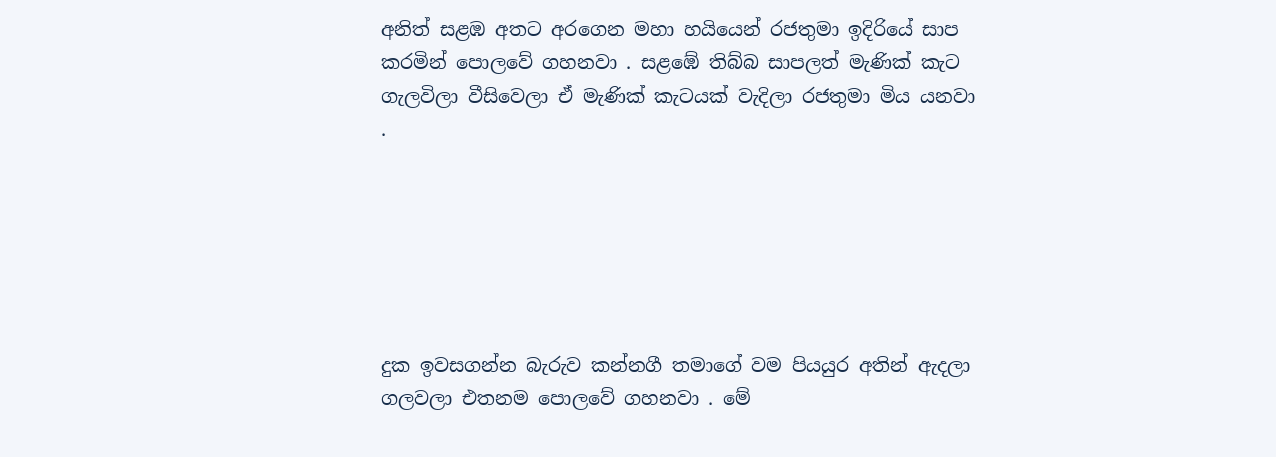අනිත් සළඹ අතට අරගෙන මහා හයියෙන් රජතුමා ඉදිරියේ සාප කරමින් පොලවේ ගහනවා . සළඹේ තිබ්බ සාපලත් මැණික් කැට ගැලවිලා වීසිවෙලා ඒ මැණික් කැටයක් වැදිලා රජතුමා මිය යනවා .






දුක ඉවසගන්න බැරුව කන්නගී තමාගේ වම පියයුර අතින් ඇදලා ගලවලා එතනම පොලවේ ගහනවා . මේ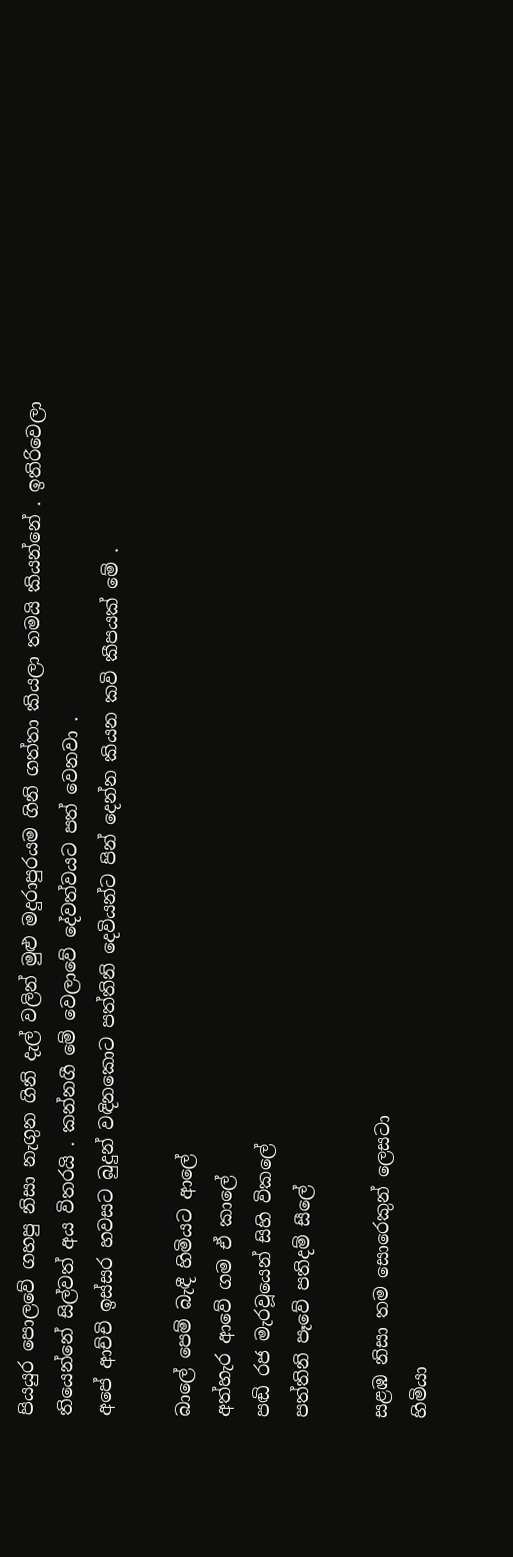පියයුර පොලවේ ගහපු නිසා නැගුන ගිනි දැල් වලින් මුළු මදුරාපුරයම ගිනි ගත්තා කියලා තමයි කියන්නේ . ඉතිරිවෙලා තියෙන්නේ සිල්වත් අය විතරයි . කන්නගී මේ වෙලාවේ දේවත්වයට පත් වෙනවා .
අපේ ආච්චි ඉස්සර හවසට බුදුන් වඳිනකොට පත්තිනි දෙවියන්ට පින් දෙන්න කියන කවි කීපයක් මේ .

බාලේ පෙම් බැඳී හිමියට ආලේ
අත්හැර ආවේ ගම ඒ කාලේ
පඬි රජ මැරවූයෙන් සිහි විකලේ
පත්තිනි පෑවේ පතිදම් සීලේ

සළඹ නිසා තම සොරෙකුන් ලෙසටා
හිමියා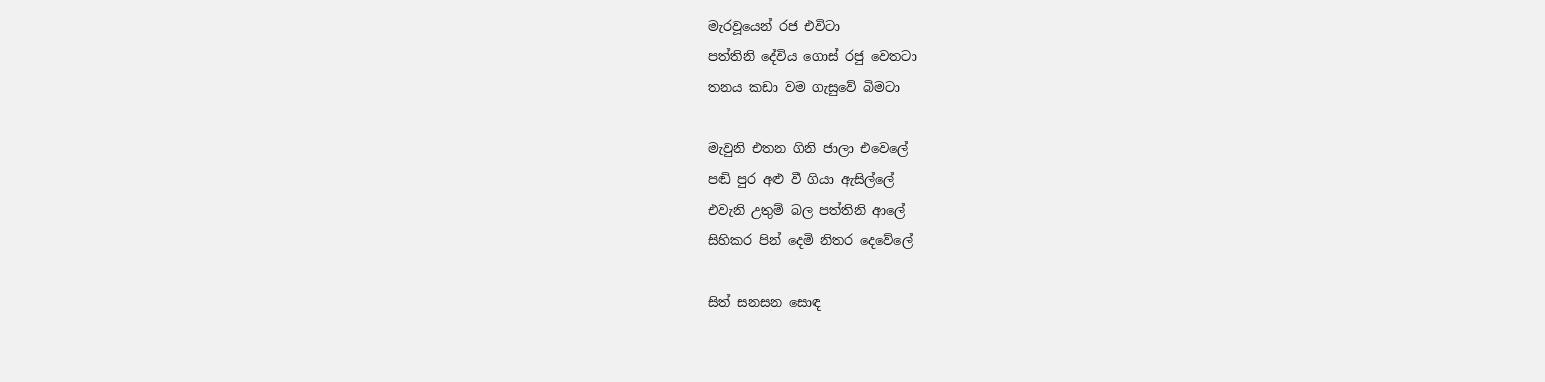මැරවූයෙන් රජ එවිටා
පත්තිනි දේවිය ගොස් රජු වෙතටා
තනය කඩා වම ගැසුවේ බිමටා

මැවුනි එතන ගිනි ජාලා එවෙලේ
පඬි පුර අළු වී ගියා ඇසිල්ලේ
එවැනි උතුම් බල පත්තිනි ආලේ
සිහිකර පින් දෙමි නිතර දෙවේලේ

සිත් සනසන සොඳ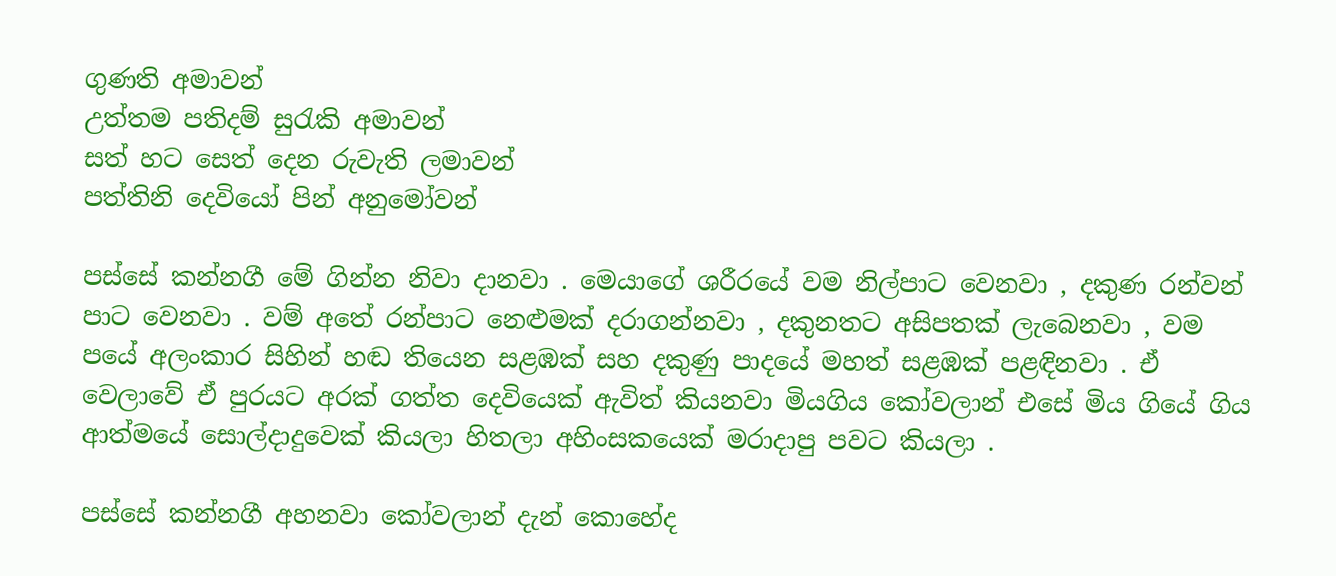ගුණති අමාවන්
උත්තම පතිදම් සුරැකි අමාවන්
සත් හට සෙත් දෙන රුවැති ලමාවන්
පත්තිනි දෙවියෝ පින් අනුමෝවන්

පස්සේ කන්නගී මේ ගින්න නිවා දානවා . මෙයාගේ ශරීරයේ වම නිල්පාට වෙනවා , දකුණ රන්වන් පාට වෙනවා . වම් අතේ රන්පාට නෙළුමක් දරාගන්නවා , දකුනතට අසිපතක් ලැබෙනවා , වම පයේ අලංකාර සිහින් හඬ තියෙන සළඹක් සහ දකුණු පාදයේ මහත් සළඹක් පළඳිනවා . ඒ වෙලාවේ ඒ පුරයට අරක් ගත්ත දෙවියෙක් ඇවිත් කියනවා මියගිය කෝවලාන් එසේ මිය ගියේ ගිය ආත්මයේ සොල්දාදුවෙක් කියලා හිතලා අහිංසකයෙක් මරාදාපු පවට කියලා .

පස්සේ කන්නගී අහනවා කෝවලාන් දැන් කොහේද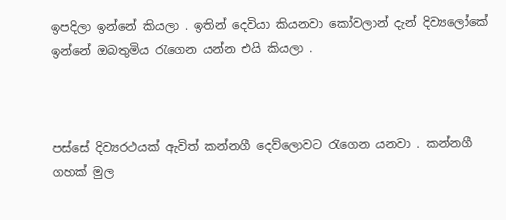ඉපදිලා ඉන්නේ කියලා . ඉතින් දෙවියා කියනවා කෝවලාන් දැන් දිව්‍යලෝකේ ඉන්නේ ඔබතුමිය රැගෙන යන්න එයි කියලා .



පස්සේ දිව්‍යරථයක් ඇවිත් කන්නගී දෙව්ලොවට රැගෙන යනවා . කන්නගී ගහක් මුල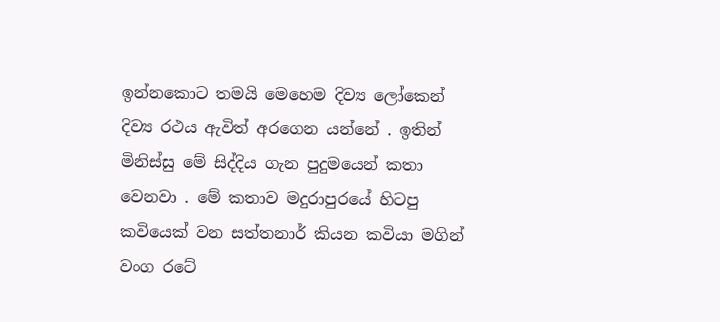ඉන්නකොට තමයි මෙහෙම දිව්‍ය ලෝකෙන් දිව්‍ය රථය ඇවිත් අරගෙන යන්නේ . ඉතින් මිනිස්සු මේ සිද්දිය ගැන පුදුමයෙන් කතා වෙනවා . මේ කතාව මදුරාපුරයේ හිටපු කවියෙක් වන සත්තනාර් කියන කවියා මගින් වංග රටේ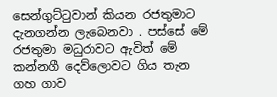සෙන්ගුට්ටුවාන් කියන රජතුමාට දැනගන්න ලැබෙනවා . පස්සේ මේ රජතුමා මධුරාවට ඇවිත් මේ කන්නගී දෙව්ලොවට ගිය තැන ගහ ගාව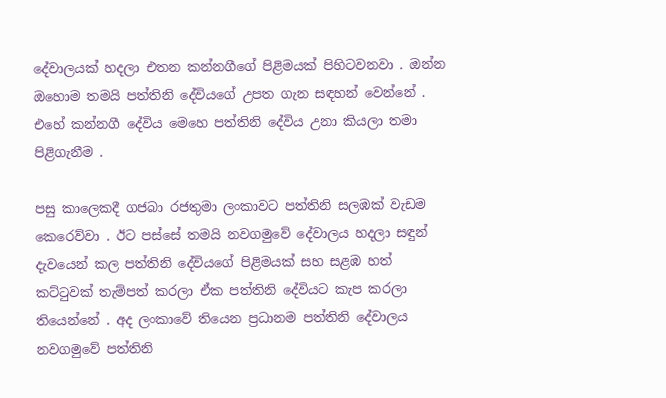දේවාලයක් හදලා එතන කන්නගීගේ පිළිමයක් පිහිටවනවා . ඔන්න ඔහොම තමයි පත්තිනි දේවියගේ උපත ගැන සඳහන් වෙන්නේ . එහේ කන්නගී දේවිය මෙහෙ පත්තිනි දේවිය උනා කියලා තමා පිළිගැනීම .

පසු කාලෙකදී ගජබා රජතුමා ලංකාවට පත්තිනි සලඹක් වැඩම කෙරෙව්වා . ඊට පස්සේ තමයි නවගමුවේ දේවාලය හදලා සඳුන් දැවයෙන් කල පත්තිනි දේවියගේ පිළිමයක් සහ සළඹ හත් කට්ටුවක් තැම්පත් කරලා ඒක පත්තිනි දේවියට කැප කරලා තියෙන්නේ . අද ලංකාවේ තියෙන ප්‍රධානම පත්තිනි දේවාලය නවගමුවේ පත්තිනි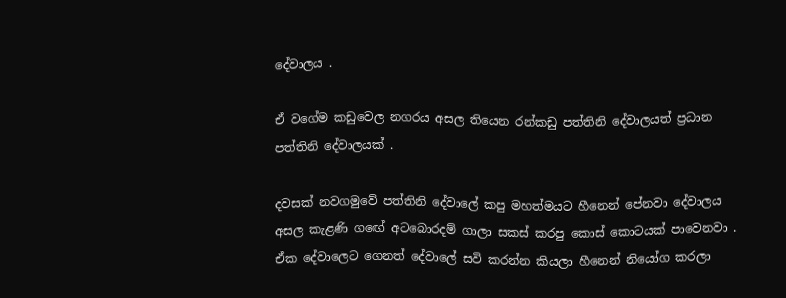දේවාලය .

ඒ වගේම කඩුවෙල නගරය අසල තියෙන රන්කඩු පත්තිනි දේවාලයත් ප්‍රධාන පත්තිනි දේවාලයක් .

දවසක් නවගමුවේ පත්තිනි දේවාලේ කපු මහත්මයට හීනෙන් පේනවා දේවාලය අසල කැළණි ගඟේ අටබොරදම් ගාලා සකස් කරපු කොස් කොටයක් පාවෙනවා . ඒක දේවාලෙට ගෙනත් දේවාලේ සවි කරන්න කියලා හීනෙන් නියෝග කරලා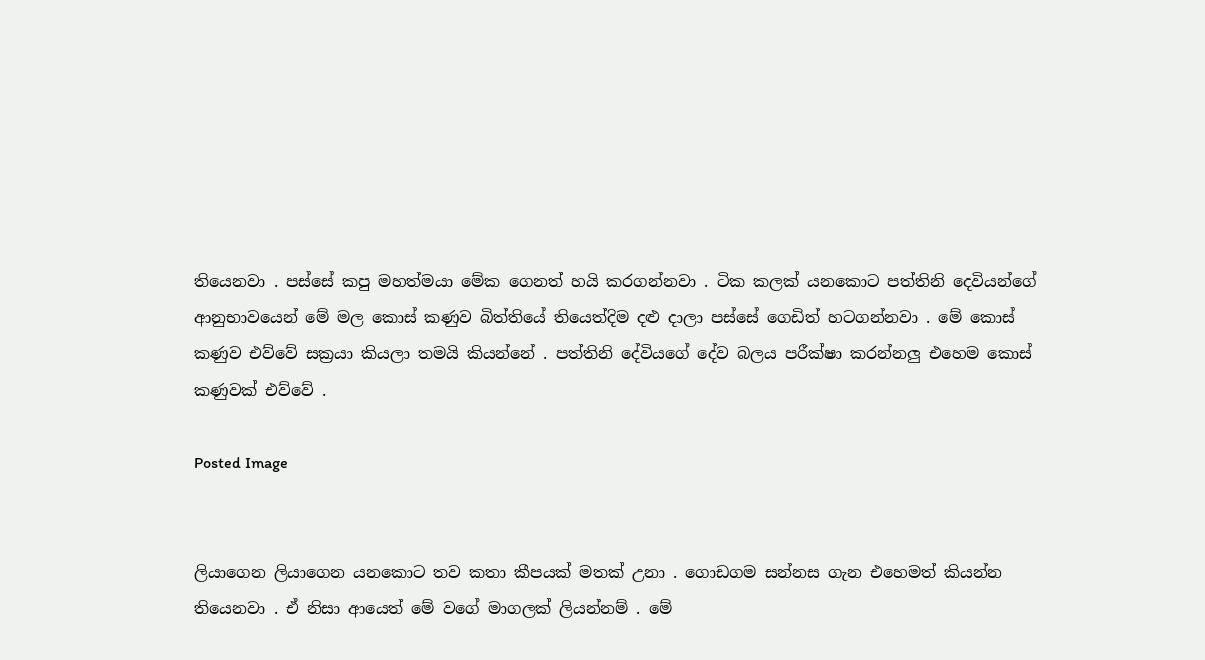තියෙනවා . පස්සේ කපු මහත්මයා මේක ගෙනත් හයි කරගන්නවා . ටික කලක් යනකොට පත්තිනි දෙවියන්ගේ ආනුභාවයෙන් මේ මල කොස් කණුව බිත්තියේ තියෙත්දිම දළු දාලා පස්සේ ගෙඩිත් හටගන්නවා . මේ කොස් කණුව එව්වේ සක්‍රයා කියලා තමයි කියන්නේ . පත්තිනි දේවියගේ දේව බලය පරීක්ෂා කරන්නලු එහෙම කොස් කණුවක් එව්වේ .

Posted Image


ලියාගෙන ලියාගෙන යනකොට තව කතා කීපයක් මතක් උනා . ගොඩගම සන්නස ගැන එහෙමත් කියන්න තියෙනවා . ඒ නිසා ආයෙත් මේ වගේ මාගලක් ලියන්නම් . මේ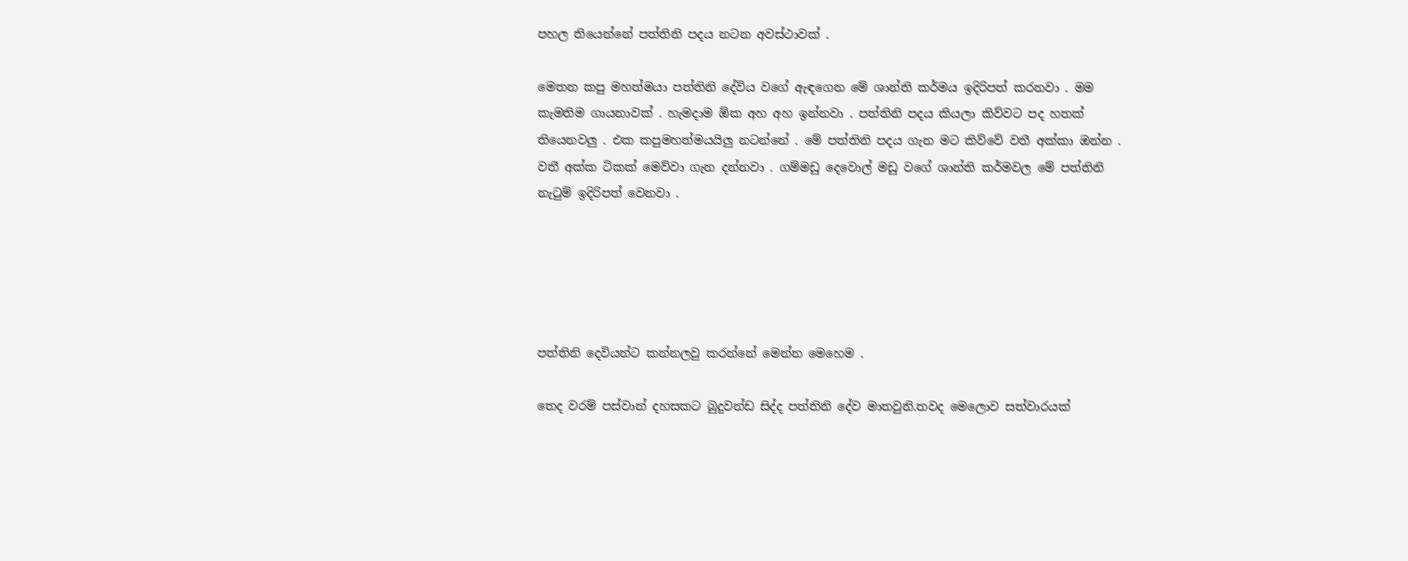පහල තියෙන්නේ පත්තිනි පදය නටන අවස්ථාවක් .

මෙතන කපු මහත්මයා පත්තිනි දේවිය වගේ ඇඳගෙන මේ ශාන්ති කර්මය ඉදිරිපත් කරනවා . මම කැමතිම ගායනාවක් . හැමදාම ඕක අහ අහ ඉන්නවා . පත්තිනි පදය කියලා කිව්වට පද හතක් තියෙනවලු . එක කපුමහත්මයයිලු නටන්නේ . මේ පත්තිනි පදය ගැන මට කිව්වේ වතී අක්කා ඔන්න . වතී අක්ක ටිකක් මෙව්වා ගැන දන්නවා . ගම්මඩු දෙවොල් මඩු වගේ ශාන්ති කර්මවල මේ පත්තිනි නැටුම් ඉදිරිපත් වෙනවා .





පත්තිනි දෙවියන්ට කන්නලවු කරන්නේ මෙන්න මෙහෙම .

තෙද වරම් පස්වාන් දහසකට බුදුවන්ඩ සිද්ද පත්තිනි දේව මාතවුනි.තවද මෙලොව සත්වාරයක්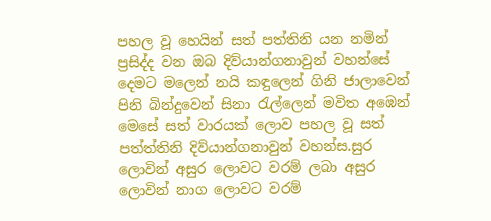පහල වූ හෙයින් සත් පත්තිනි යන නමින් ප්‍රසිද්ද වන ඔබ දිව්යාන්ගනාවුන් වහන්සේ දෙමට මලෙන් නයි කඳුලෙන් ගිනි ජාලාවෙන් පිනි බින්දුවෙන් සිනා රැල්ලෙන් මවිත අඹෙන් මෙසේ සත් වාරයක් ලොව පහල වූ සත් පත්ත්තිනි දිව්යාන්ගනාවුන් වහන්ස.සුර ලොවින් අසුර ලොවට වරම් ලබා අසුර ලොවින් නාග ලොවට වරම්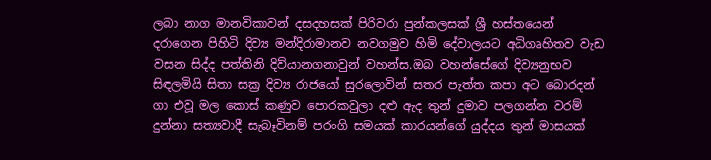ලබා නාග මානවිකාවන් දසදහසක් පිරිවරා පුන්කලසක් ශ්‍රී හස්තයෙන් දරාගෙන පිහිටි දිව්‍ය මන්දිරාමානව නවගමුව හිමි දේවාලයට අධිගෘහිතව වැඩ වසන සිද්ද පත්තිනි දිව්යානගනාවුන් වහන්ස.ඔබ වහන්සේගේ දිව්‍යනුභව සිඳලමියි සිතා සක්‍ර දිව්‍ය රාජයෝ සුරලොවින් සතර පැත්ත කපා අට බොරදන් ගා එවූ මල කොස් කණුව පොරකවුලා දළු ඇද තුන් දුමාව පලගන්න වරම් දුන්නා සත්‍යවාදී සැබෑවිනම් පරංගි සමයක් කාරයන්ගේ යුද්දය තුන් මාසයක්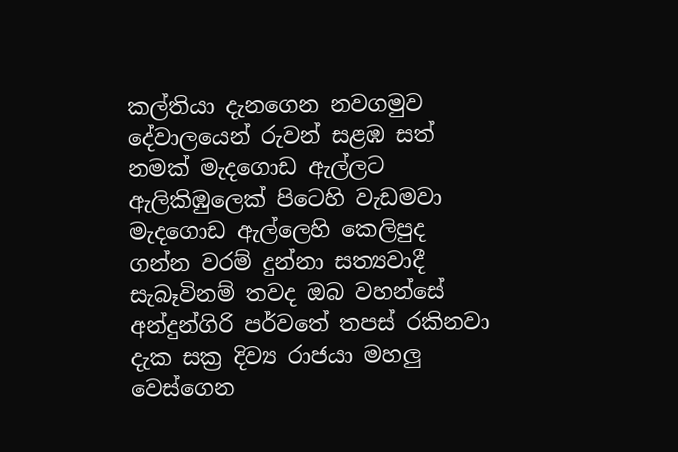කල්තියා දැනගෙන නවගමුව දේවාලයෙන් රුවන් සළඹ සත් නමක් මැදගොඩ ඇල්ලට ඇලිකිඹුලෙක් පිටෙහි වැඩමවා මැදගොඩ ඇල්ලෙහි කෙලිපුද ගන්න වරම් දුන්නා සත්‍යවාදී සැබෑවිනම් තවද ඔබ වහන්සේ අන්දුන්ගිරි පර්වතේ තපස් රකිනවා දැක සක්‍ර දිව්‍ය රාජයා මහලු වෙස්ගෙන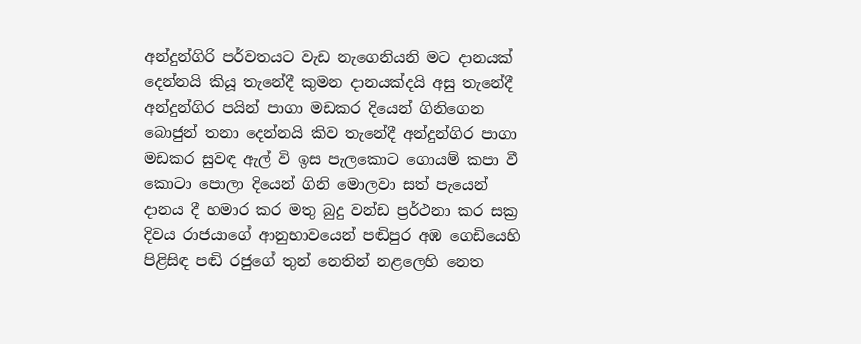අන්දුන්ගිරි පර්වතයට වැඩ නැගෙනියනි මට දානයක් දෙන්නයි කියූ තැනේදී කුමන දානයක්දයි අසු තැනේදී අන්දුන්ගිර පයින් පාගා මඩකර දියෙන් ගිනිගෙන බොජුන් තනා දෙන්නයි කිව තැනේදී අන්දුන්ගිර පාගා මඩකර සුවඳ ඇල් වි ඉස පැලකොට ගොයම් කපා වී කොටා පොලා දියෙන් ගිනි මොලවා සත් පැයෙන් දානය දී හමාර කර මතු බුදු වන්ඩ ප්‍රර්ථනා කර සක්‍ර දිවය රාජයාගේ ආනුභාවයෙන් පඬිපුර අඹ ගෙඩියෙහි පිළිසිඳ පඬි රජුගේ තුන් නෙතින් නළලෙහි නෙත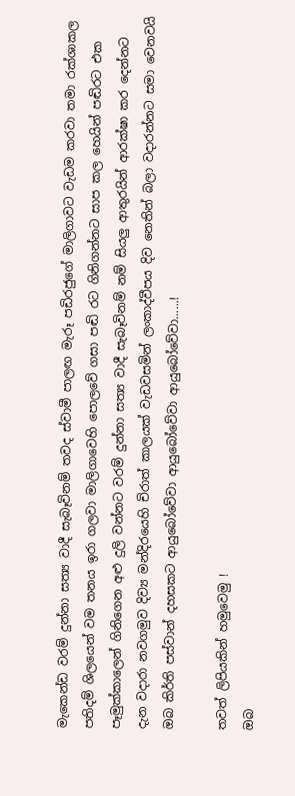මැකෙන්ඩ වරම් දුන්නා සත්‍ය වාදී සැබෑවිනම් තවද ස්වාමී පාලඟ මැරූ පඩිරජුගේ මාලිගාවට වැඩම කරවා තමා රක්ශාකල පතිදම් ශිලයෙන් වම තනය ඉරා ගලවා මාලිගාවෙහි පොලවේ ගසා පඬි රට ගිනිගන්නට සාප කල හෙයින් පඬිරට එක පෑමුක්කාලෙන් ගිනිගෙන අළු දුලි වන්නට වරම් දුන්නා සත්‍ය වාදී සැබෑවිනම් නම් සියලු ආතුරයින් ආරක්ෂා කර දෙන්නට දැන වදාරා නවගමුව දිව්‍ය මන්දිරයෙහි චිරාත් කාලයක් වැඩවසමින් ලංකාද්වීපය දිව නෙතින් බලා වදාරන්නට සමා වෙනවයි ඔබ කිර්ති පස්වාන් දහසකට ආයුබෝවේවා ආයුබෝවේවා ආයුබෝවේවා......!

තවත් ලිපියකින් හමුවෙමු !
ඔබ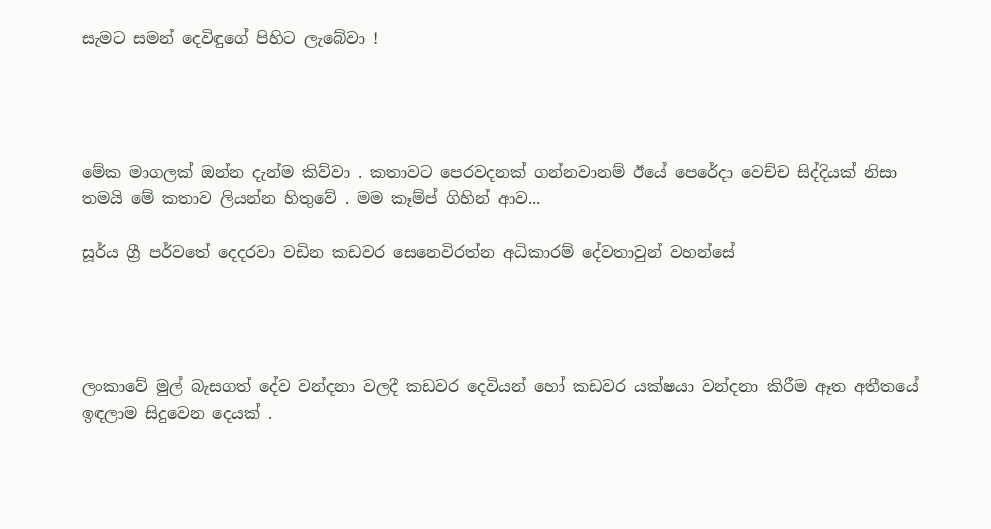සැමට සමන් දෙවිඳුගේ පිහිට ලැබේවා !




මේක මාගලක් ඔන්න දැන්ම කිව්වා . කතාවට පෙරවදනක් ගන්නවානම් ඊයේ පෙරේදා වෙච්ච සිද්දියක් නිසා තමයි මේ කතාව ලියන්න හිතුවේ . මම කෑම්ප් ගිහින් ආව...

සූර්ය ග්‍රී පර්වතේ දෙදරවා වඩින කඩවර සෙනෙවිරත්න අධිකාරම් දේවතාවුන් වහන්සේ




ලංකාවේ මුල් බැසගත් දේව වන්දනා වලදී කඩවර දෙවියන් හෝ කඩවර යක්ෂයා වන්දනා කිරීම ඈත අතීතයේ ඉඳලාම සිදුවෙන දෙයක් .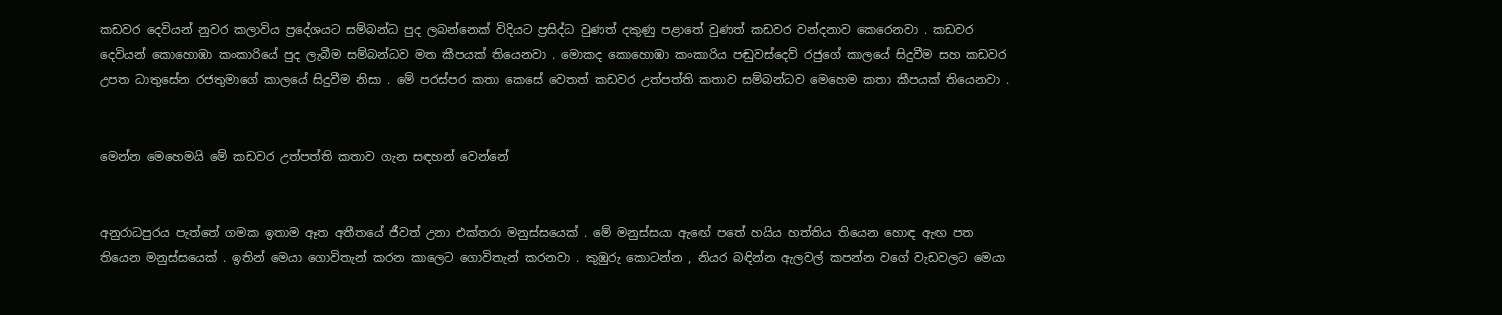කඩවර දෙවියන් නුවර කලාවිය ප්‍රදේශයට සම්බන්ධ පුද ලබන්නෙක් විදියට ප්‍රසිද්ධ වුණත් දකුණු පළාතේ වුණත් කඩවර වන්දනාව කෙරෙනවා . කඩවර දෙවියන් කොහොඹා කංකාරියේ පුද ලැබීම සම්බන්ධව මත කීපයක් තියෙනවා . මොකද කොහොඹා කංකාරිය පඬුවස්දෙව් රජුගේ කාලයේ සිදුවීම සහ කඩවර උපත ධාතුසේන රජතුමාගේ කාලයේ සිදුවීම නිසා . මේ පරස්පර කතා කෙසේ වෙතත් කඩවර උත්පත්ති කතාව සම්බන්ධව මෙහෙම කතා කීපයක් තියෙනවා .


මෙන්න මෙහෙමයි මේ කඩවර උත්පත්ති කතාව ගැන සඳහන් වෙන්නේ


අනුරාධපුරය පැත්තේ ගමක ඉතාම ඈත අතීතයේ ජීවත් උනා එක්තරා මනුස්සයෙක් . මේ මනුස්සයා ඇඟේ පතේ හයිය හත්තිය තියෙන හොඳ ඇඟ පත තියෙන මනුස්සයෙක් . ඉතින් මෙයා ගොවිතැන් කරන කාලෙට ගොවිතැන් කරනවා . කුඹුරු කොටන්න , නියර බඳින්න ඇලවල් කපන්න වගේ වැඩවලට මෙයා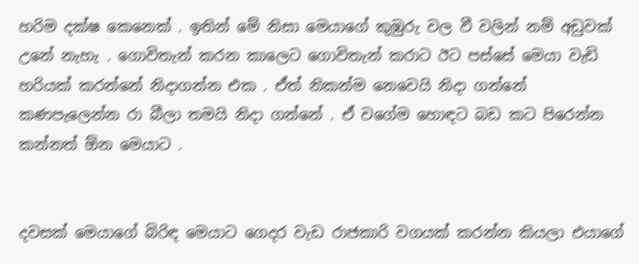හරිම දක්ෂ කෙනෙක් . ඉතින් මේ නිසා මෙයාගේ කුඹුරු වල වී වලින් නම් අඩුවක් උනේ නැහැ . ගොවිතැන් කරන කාලෙට ගොවිතැන් කරාට ඊට පස්සේ මෙයා වැඩි හරියක් කරන්නේ නිදාගන්න එක . ඒත් නිකන්ම නෙවෙයි නිදා ගන්නේ කණපැලෙන්න රා බීලා තමයි නිදා ගන්නේ . ඒ වගේම හොඳට බඩ කට පිරෙන්න කන්නත් ඕන මෙයාට .


දවසක් මෙයාගේ බිරිඳ මෙයාට ගෙදර වැඩ රාජකාරි වගයක් කරන්න කියලා එයාගේ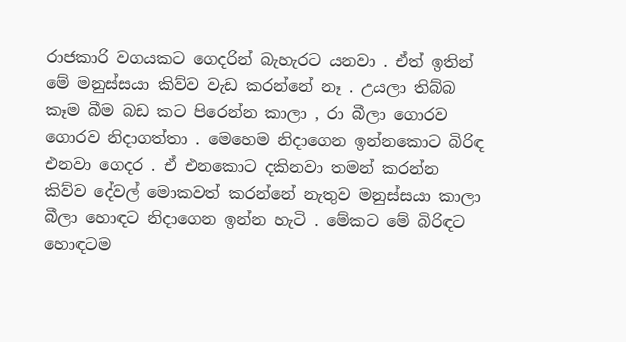රාජකාරි වගයකට ගෙදරින් බැහැරට යනවා . ඒත් ඉතින් මේ මනුස්සයා කිව්ව වැඩ කරන්නේ නෑ . උයලා තිබ්බ කෑම බීම බඩ කට පිරෙන්න කාලා , රා බීලා ගොරව ගොරව නිදාගත්තා . මෙහෙම නිදාගෙන ඉන්නකොට බිරිඳ එනවා ගෙදර . ඒ එනකොට දකිනවා තමන් කරන්න කිව්ව දේවල් මොකවත් කරන්නේ නැතුව මනුස්සයා කාලා බීලා හොඳට නිදාගෙන ඉන්න හැටි . මේකට මේ බිරිඳට හොඳටම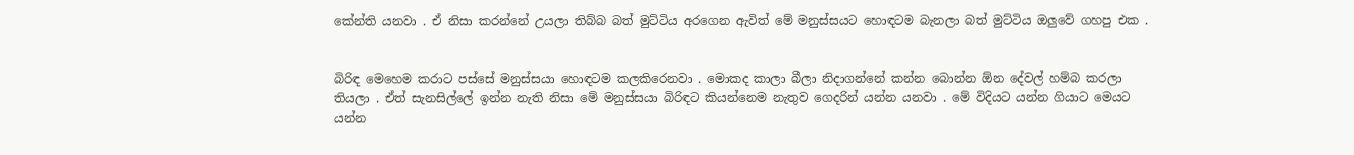කේන්ති යනවා . ඒ නිසා කරන්නේ උයලා තිබ්බ බත් මුට්ටිය අරගෙන ඇවිත් මේ මනුස්සයට හොඳටම බැනලා බත් මුට්ටිය ඔලුවේ ගහපු එක .


බිරිඳ මෙහෙම කරාට පස්සේ මනුස්සයා හොඳටම කලකිරෙනවා . මොකද කාලා බීලා නිදාගන්නේ කන්න බොන්න ඕන දේවල් හම්බ කරලා තියලා . ඒත් සැනසිල්ලේ ඉන්න නැති නිසා මේ මනුස්සයා බිරිඳට කියන්නෙම නැතුව ගෙදරින් යන්න යනවා . මේ විදියට යන්න ගියාට මෙයට යන්න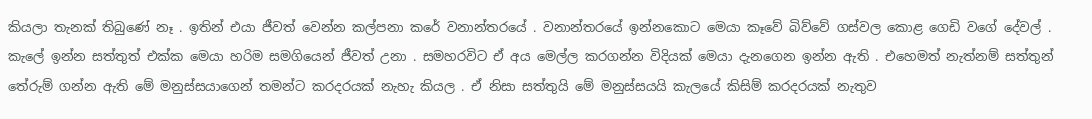කියලා තැනක් තිබුණේ නෑ . ඉතින් එයා ජීවත් වෙන්න කල්පනා කරේ වනාන්තරයේ . වනාන්තරයේ ඉන්නකොට මෙයා කෑවේ බිව්වේ ගස්වල කොළ ගෙඩි වගේ දේවල් . කැලේ ඉන්න සත්තුත් එක්ක මෙයා හරිම සමගියෙන් ජීවත් උනා . සමහරවිට ඒ අය මෙල්ල කරගන්න විදියක් මෙයා දැනගෙන ඉන්න ඇති . එහෙමත් නැත්නම් සත්තුන් තේරුම් ගන්න ඇති මේ මනුස්සයාගෙන් තමන්ට කරදරයක් නැහැ කියල . ඒ නිසා සත්තුයි මේ මනුස්සයයි කැලයේ කිසිම් කරදරයක් නැතුව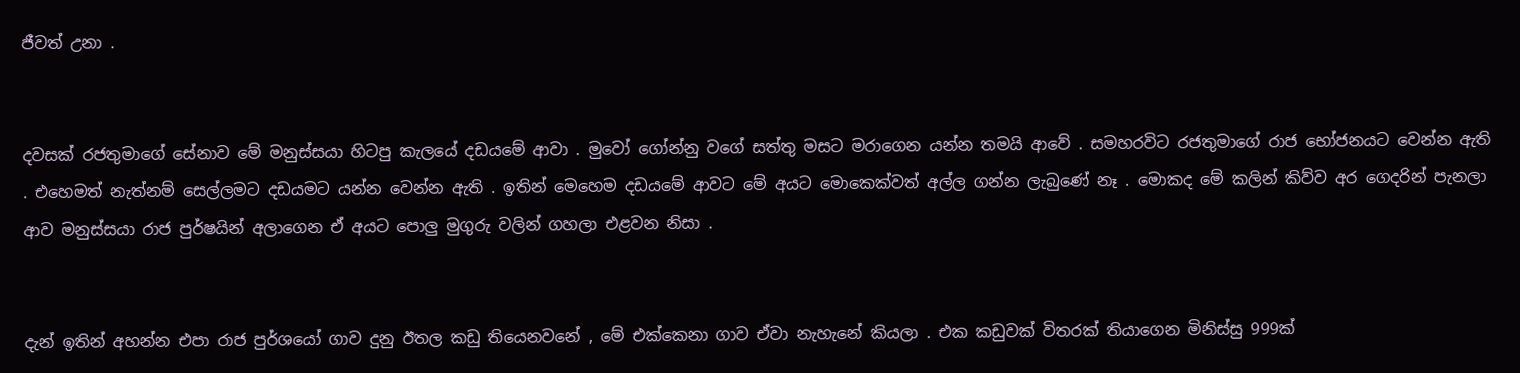ජීවත් උනා .


දවසක් රජතුමාගේ සේනාව මේ මනුස්සයා හිටපු කැලයේ දඩයමේ ආවා . මුවෝ ගෝන්නු වගේ සත්තු මසට මරාගෙන යන්න තමයි ආවේ . සමහරවිට රජතුමාගේ රාජ භෝජනයට වෙන්න ඇති . එහෙමත් නැත්නම් සෙල්ලමට දඩයමට යන්න වෙන්න ඇති . ඉතින් මෙහෙම දඩයමේ ආවට මේ අයට මොකෙක්වත් අල්ල ගන්න ලැබුණේ නෑ . මොකද මේ කලින් කිව්ව අර ගෙදරින් පැනලා ආව මනුස්සයා රාජ පුර්ෂයින් අලාගෙන ඒ අයට පොලු මුගුරු වලින් ගහලා එළවන නිසා .


දැන් ඉතින් අහන්න එපා රාජ පුර්ශයෝ ගාව දුනු ඊතල කඩු තියෙනවනේ , මේ එක්කෙනා ගාව ඒවා නැහැනේ කියලා . එක කඩුවක් විතරක් තියාගෙන මිනිස්සු 999ක්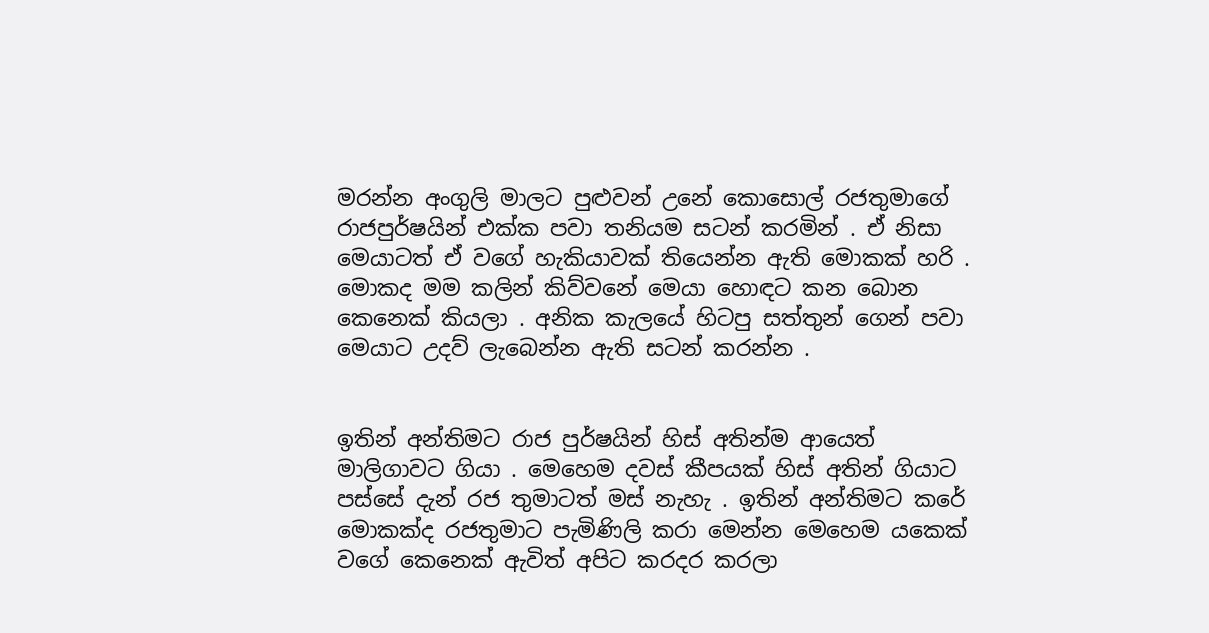මරන්න අංගුලි මාලට පුළුවන් උනේ කොසොල් රජතුමාගේ රාජපුර්ෂයින් එක්ක පවා තනියම සටන් කරමින් . ඒ නිසා මෙයාටත් ඒ වගේ හැකියාවක් තියෙන්න ඇති මොකක් හරි . මොකද මම කලින් කිව්වනේ මෙයා හොඳට කන බොන කෙනෙක් කියලා . අනික කැලයේ හිටපු සත්තුන් ගෙන් පවා මෙයාට උදව් ලැබෙන්න ඇති සටන් කරන්න .


ඉතින් අන්තිමට රාජ පුර්ෂයින් හිස් අතින්ම ආයෙත් මාලිගාවට ගියා . මෙහෙම දවස් කීපයක් හිස් අතින් ගියාට පස්සේ දැන් රජ තුමාටත් මස් නැහැ . ඉතින් අන්තිමට කරේ මොකක්ද රජතුමාට පැමිණිලි කරා මෙන්න මෙහෙම යකෙක් වගේ කෙනෙක් ඇවිත් අපිට කරදර කරලා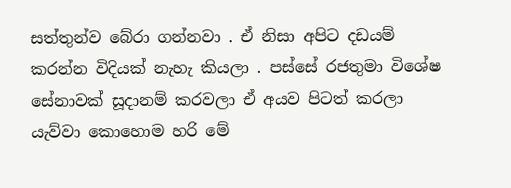සත්තුන්ව බේරා ගන්නවා . ඒ නිසා අපිට දඩයම් කරන්න විදියක් නැහැ කියලා . පස්සේ රජතුමා විශේෂ සේනාවක් සූදානම් කරවලා ඒ අයව පිටත් කරලා යැව්වා කොහොම හරි මේ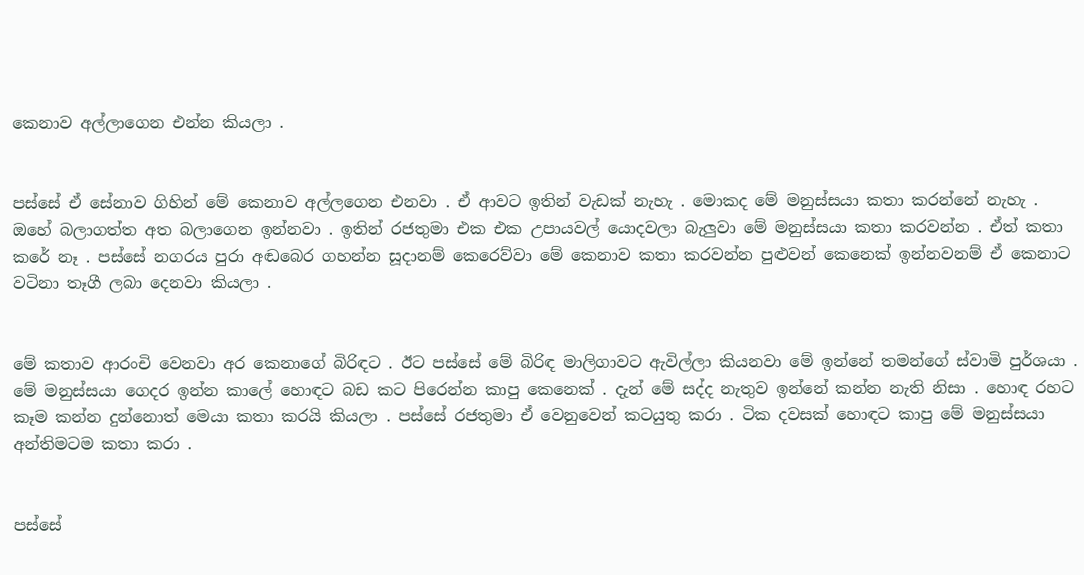කෙනාව අල්ලාගෙන එන්න කියලා .


පස්සේ ඒ සේනාව ගිහින් මේ කෙනාව අල්ලගෙන එනවා . ඒ ආවට ඉතින් වැඩක් නැහැ . මොකද මේ මනුස්සයා කතා කරන්නේ නැහැ . ඔහේ බලාගත්ත අත බලාගෙන ඉන්නවා . ඉතින් රජතුමා එක එක උපායවල් යොදවලා බැලුවා මේ මනුස්සයා කතා කරවන්න . ඒත් කතා කරේ නෑ . පස්සේ නගරය පුරා අඬබෙර ගහන්න සූදානම් කෙරෙව්වා මේ කෙනාව කතා කරවන්න පුළුවන් කෙනෙක් ඉන්නවනම් ඒ කෙනාට වටිනා තෑගී ලබා දෙනවා කියලා .


මේ කතාව ආරංචි වෙනවා අර කෙනාගේ බිරිඳට . ඊට පස්සේ මේ බිරිඳ මාලිගාවට ඇවිල්ලා කියනවා මේ ඉන්නේ තමන්ගේ ස්වාමි පුර්ශයා . මේ මනුස්සයා ගෙදර ඉන්න කාලේ හොඳට බඩ කට පිරෙන්න කාපු කෙනෙක් . දැන් මේ සද්ද නැතුව ඉන්නේ කන්න නැති නිසා . හොඳ රහට කෑම කන්න දුන්නොත් මෙයා කතා කරයි කියලා . පස්සේ රජතුමා ඒ වෙනුවෙන් කටයුතු කරා . ටික දවසක් හොඳට කාපු මේ මනුස්සයා අන්තිමටම කතා කරා .


පස්සේ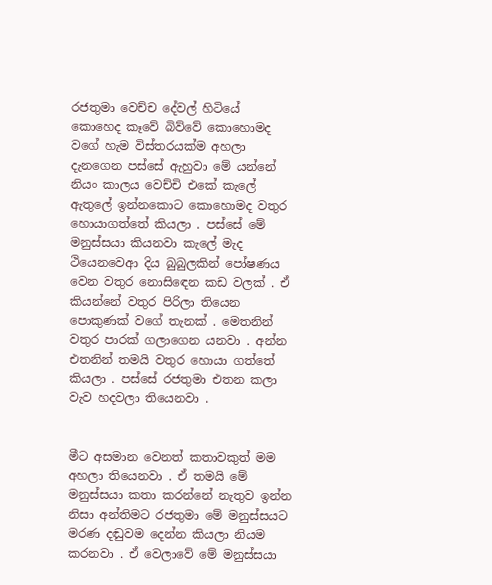රජතුමා වෙච්ච දේවල් හිටියේ කොහෙද කෑවේ බිව්වේ කොහොමද වගේ හැම විස්තරයක්ම අහලා දැනගෙන පස්සේ ඇහුවා මේ යන්නේ නියං කාලය වෙච්චි එකේ කැලේ ඇතුලේ ඉන්නකොට කොහොමද වතුර හොයාගත්තේ කියලා . පස්සේ මේ මනුස්සයා කියනවා කැලේ මැද ථියෙනවෙආ දිය බුබුලකින් පෝෂණය වෙන වතුර නොසිඳෙන කඩ වලක් . ඒ කියන්නේ වතුර පිරිලා තියෙන පොකුණක් වගේ තැනක් . මෙතනින් වතුර පාරක් ගලාගෙන යනවා . අන්න එතනින් තමයි වතුර හොයා ගත්තේ කියලා . පස්සේ රජතුමා එතන කලා වැව හදවලා තියෙනවා .


මීට අසමාන වෙනත් කතාවකුත් මම අහලා තියෙනවා . ඒ තමයි මේ මනුස්සයා කතා කරන්නේ නැතුව ඉන්න නිසා අන්තිමට රජතුමා මේ මනුස්සයට මරණ දඬුවම දෙන්න කියලා නියම කරනවා . ඒ වෙලාවේ මේ මනුස්සයා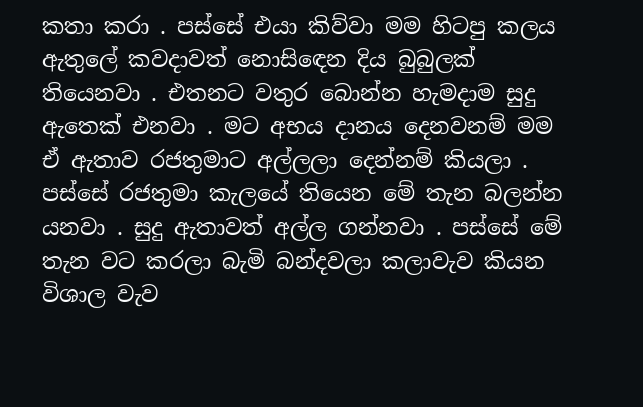කතා කරා . පස්සේ එයා කිව්වා මම හිටපු කලය ඇතුලේ කවදාවත් නොසිඳෙන දිය බුබුලක් තියෙනවා . එතනට වතුර බොන්න හැමදාම සුදු ඇතෙක් එනවා . මට අභය දානය දෙනවනම් මම ඒ ඇතාව රජතුමාට අල්ලලා දෙන්නම් කියලා . පස්සේ රජතුමා කැලයේ තියෙන මේ තැන බලන්න යනවා . සුදු ඇතාවත් අල්ල ගන්නවා . පස්සේ මේ තැන වට කරලා බැමි බන්දවලා කලාවැව කියන විශාල වැව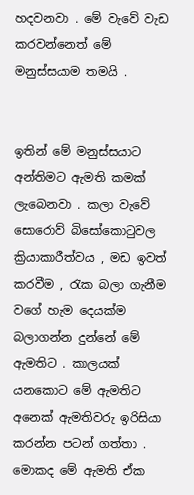හදවනවා . මේ වැවේ වැඩ කරවන්නෙත් මේ මනුස්සයාම තමයි .


ඉතින් මේ මනුස්සයාට අන්තිමට ඇමති කමක් ලැබෙනවා . කලා වැවේ සොරොව් බිසෝකොටුවල ක්‍රියාකාරීත්වය , මඩ ඉවත් කරවීම , රැක බලා ගැනීම වගේ හැම දෙයක්ම බලාගන්න දුන්නේ මේ ඇමතිට . කාලයක් යනකොට මේ ඇමතිට අනෙක් ඇමතිවරු ඉරිසියා කරන්න පටන් ගත්තා . මොකද මේ ඇමති ඒක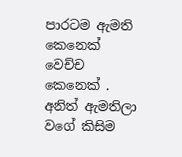පාරටම ඇමති කෙනෙක් වෙච්ච කෙනෙක් . අනිත් ඇමතිලා වගේ කිසිම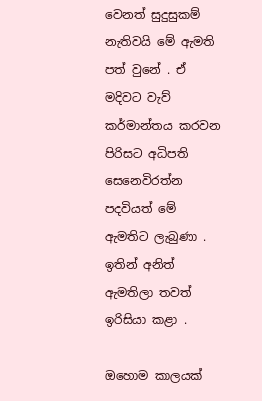වෙනත් සුදුසුකම් නැතිවයි මේ ඇමති පත් වුනේ . ඒ මදිවට වැව් කර්මාන්තය කරවන පිරිසට අධිපති සෙනෙවිරත්න පදවියත් මේ ඇමතිට ලැබුණා . ඉතින් අනිත් ඇමතිලා තවත් ඉරිසියා කළා .

ඔහොම කාලයක්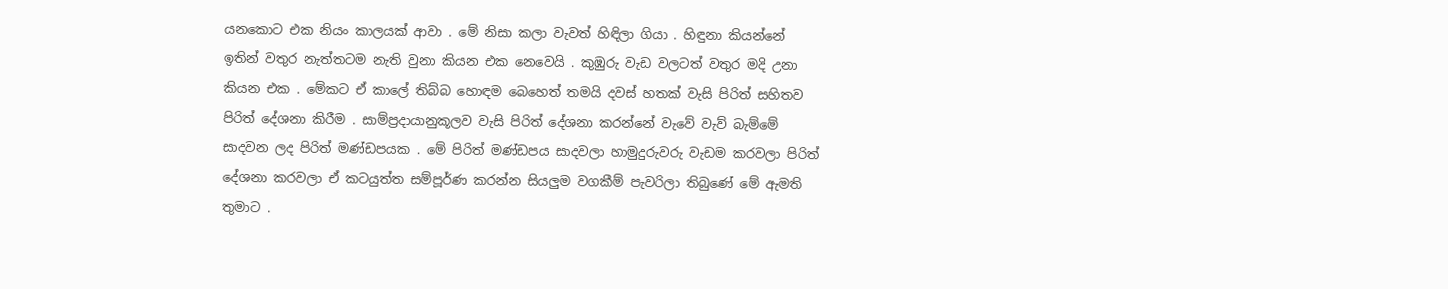යනකොට එක නියං කාලයක් ආවා . මේ නිසා කලා වැවත් හිඳිලා ගියා . හිඳුනා කියන්නේ ඉතින් වතුර නැත්තටම නැති වුනා කියන එක නෙවෙයි . කුඹුරු වැඩ වලටත් වතුර මදි උනා කියන එක . මේකට ඒ කාලේ තිබ්බ හොඳම බෙහෙත් තමයි දවස් හතක් වැසි පිරිත් සහිතව පිරිත් දේශනා කිරීම . සාම්ප්‍රදායානුකූලව වැසි පිරිත් දේශනා කරන්නේ වැවේ වැව් බැම්මේ සාදවන ලද පිරිත් මණ්ඩපයක . මේ පිරිත් මණ්ඩපය සාදවලා හාමුදුරුවරු වැඩම කරවලා පිරිත් දේශනා කරවලා ඒ කටයුත්ත සම්පූර්ණ කරන්න සියලුම වගකීම් පැවරිලා තිබුණේ මේ ඇමති තුමාට .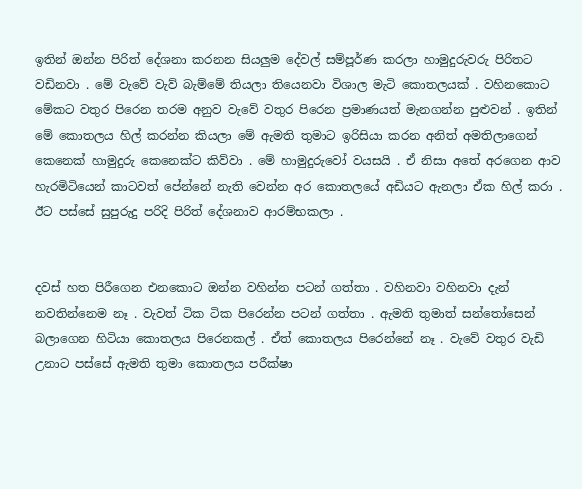ඉතින් ඔන්න පිරිත් දේශනා කරනන සියලුම දේවල් සම්පූර්ණ කරලා හාමුදුරුවරු පිරිතට වඩිනවා . මේ වැවේ වැව් බැම්මේ තියලා තියෙනවා විශාල මැටි කොතලයක් . වහිනකොට මේකට වතුර පිරෙන තරම අනුව වැවේ වතුර පිරෙන ප්‍රමාණයත් මැනගන්න පුළුවන් . ඉතින් මේ කොතලය හිල් කරන්න කියලා මේ ඇමති තුමාට ඉරිසියා කරන අනිත් අමතිලාගෙන් කෙනෙක් හාමුදුරු කෙනෙක්ට කිව්වා . මේ හාමුදුරුවෝ වයසයි . ඒ නිසා අතේ අරගෙන ආව හැරමිටියෙන් කාටවත් පේන්නේ නැති වෙන්න අර කොතලයේ අඩියට ඇනලා ඒක හිල් කරා . ඊට පස්සේ සුපුරුදු පරිදි පිරිත් දේශනාව ආරම්භකලා .


දවස් හත පිරීගෙන එනකොට ඔන්න වහින්න පටන් ගත්තා . වහිනවා වහිනවා දැන් නවතින්නෙම නෑ . වැවත් ටික ටික පිරෙන්න පටන් ගත්තා . ඇමති තුමාත් සන්තෝසෙන් බලාගෙන හිටියා කොතලය පිරෙනකල් . ඒත් කොතලය පිරෙන්නේ නෑ . වැවේ වතුර වැඩි උනාට පස්සේ ඇමති තුමා කොතලය පරීක්ෂා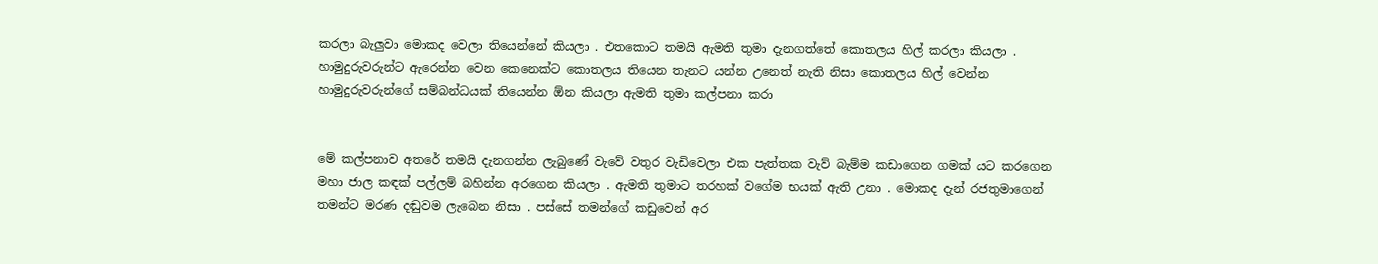කරලා බැලුවා මොකද වෙලා තියෙන්නේ කියලා . එතකොට තමයි ඇමති තුමා දැනගත්තේ කොතලය හිල් කරලා කියලා . හාමුදුරුවරුන්ට ඇරෙන්න වෙන කෙනෙක්ට කොතලය තියෙන තැනට යන්න උනෙත් නැති නිසා කොතලය හිල් වෙන්න හාමුදුරුවරුන්ගේ සම්බන්ධයක් තියෙන්න ඕන කියලා ඇමති තුමා කල්පනා කරා


මේ කල්පනාව අතරේ තමයි දැනගන්න ලැබුණේ වැවේ වතුර වැඩිවෙලා එක පැත්තක වැව් බැම්ම කඩාගෙන ගමක් යට කරගෙන මහා ජාල කඳක් පල්ලම් බහින්න අරගෙන කියලා . ඇමති තුමාට තරහක් වගේම භයක් ඇති උනා . මොකද දැන් රජතුමාගෙන් තමන්ට මරණ දඬුවම ලැබෙන නිසා . පස්සේ තමන්ගේ කඩුවෙන් අර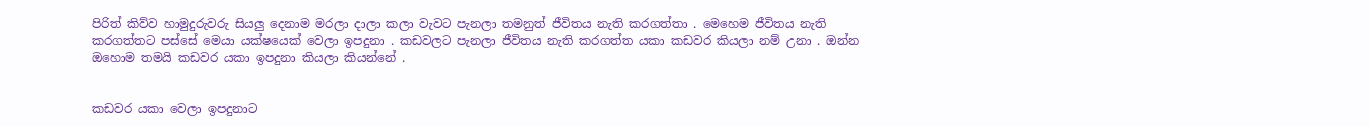පිරිත් කිව්ව හාමුදුරුවරු සියලු දෙනාම මරලා දාලා කලා වැවට පැනලා තමනුත් ජීවිතය නැති කරගත්තා . මෙහෙම ජීවිතය නැති කරගත්තට පස්සේ මෙයා යක්ෂයෙක් වෙලා ඉපදුනා . කඩවලට පැනලා ජීවිතය නැති කරගත්ත යකා කඩවර කියලා නම් උනා . ඔන්න ඔහොම තමයි කඩවර යකා ඉපදුනා කියලා කියන්නේ .


කඩවර යකා වෙලා ඉපදුනාට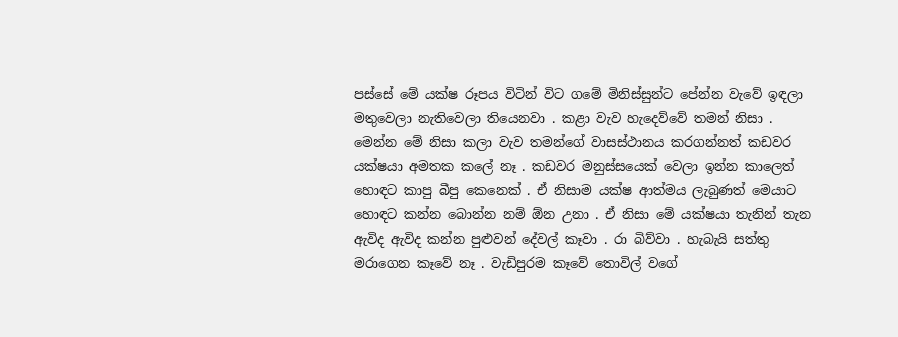පස්සේ මේ යක්ෂ රූපය විටින් විට ගමේ මිනිස්සුන්ට පේන්න වැවේ ඉඳලා මතුවෙලා නැතිවෙලා තියෙනවා . කළා වැව හැදෙව්වේ තමන් නිසා . මෙන්න මේ නිසා කලා වැව තමන්ගේ වාසස්ථානය කරගන්නත් කඩවර යක්ෂයා අමතක කලේ නෑ . කඩවර මනුස්සයෙක් වෙලා ඉන්න කාලෙත් හොඳට කාපු බීපු කෙනෙක් . ඒ නිසාම යක්ෂ ආත්මය ලැබුණත් මෙයාට හොඳට කන්න බොන්න නම් ඕන උනා . ඒ නිසා මේ යක්ෂයා තැනින් තැන ඇවිද ඇවිද කන්න පුළුවන් දේවල් කෑවා . රා බිව්වා . හැබැයි සත්තු මරාගෙන කෑවේ නෑ . වැඩිපුරම කෑවේ තොවිල් වගේ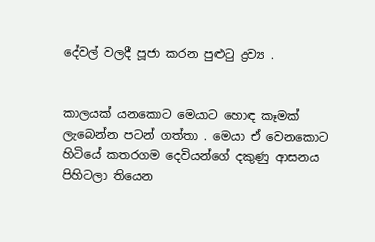දේවල් වලදී පූජා කරන පුළුටු ද්‍රව්‍ය .


කාලයක් යනකොට මෙයාට හොඳ කෑමක් ලැබෙන්න පටන් ගත්තා . මෙයා ඒ වෙනකොට හිටියේ කතරගම දෙවියන්ගේ දකුණු ආසනය පිහිටලා තියෙන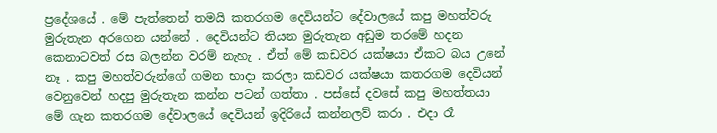ප්‍රදේශයේ . මේ පැත්තෙන් තමයි කතරගම දෙවියන්ට දේවාලයේ කපු මහත්වරු මුරුතැන අරගෙන යන්නේ . දෙවියන්ට තියන මුරුතැන අඩුම තරමේ හදන කෙනාටවත් රස බලන්න වරම් නැහැ . ඒත් මේ කඩවර යක්ෂයා ඒකට බය උනේ නෑ . කපු මහත්වරුන්ගේ ගමන භාදා කරලා කඩවර යක්ෂයා කතරගම දෙවියන් වෙනුවෙන් හදපු මුරුතැන කන්න පටන් ගත්තා . පස්සේ දවසේ කපු මහත්තයා මේ ගැන කතරගම දේවාලයේ දෙවියන් ඉදිරියේ කන්නලව් කරා . එදා රෑ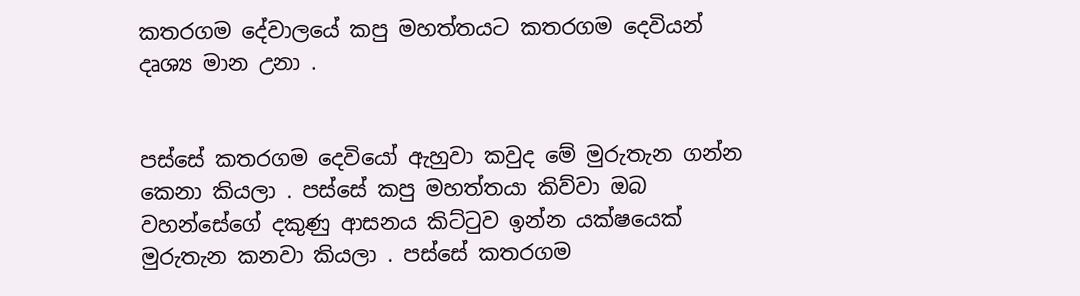කතරගම දේවාලයේ කපු මහත්තයට කතරගම දෙවියන් දෘශ්‍ය මාන උනා .


පස්සේ කතරගම දෙවියෝ ඇහුවා කවුද මේ මුරුතැන ගන්න කෙනා කියලා . පස්සේ කපු මහත්තයා කිව්වා ඔබ වහන්සේගේ දකුණු ආසනය කිට්ටුව ඉන්න යක්ෂයෙක් මුරුතැන කනවා කියලා . පස්සේ කතරගම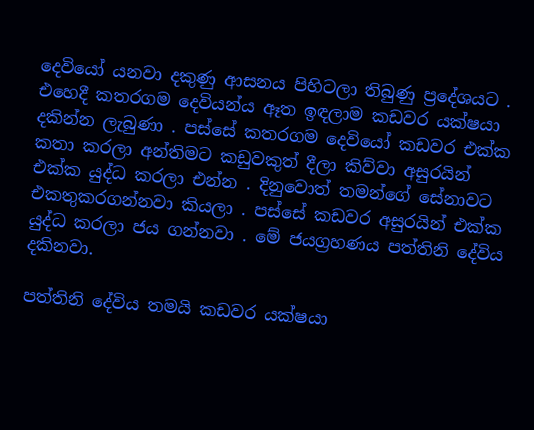දෙවියෝ යනවා දකුණු ආසනය පිහිටලා තිබුණු ප්‍රදේශයට . එහෙදී කතරගම දෙවියන්ය ඈත ඉඳලාම කඩවර යක්ෂයා දකින්න ලැබුණා . පස්සේ කතරගම දෙවියෝ කඩවර එක්ක කතා කරලා අන්තිමට කඩුවකුත් දීලා කිව්වා අසුරයින් එක්ක යුද්ධ කරලා එන්න . දිනුවොත් තමන්ගේ සේනාවට එකතුකරගන්නවා කියලා . පස්සේ කඩවර අසුරයින් එක්ක යුද්ධ කරලා ජය ගන්නවා . මේ ජයග්‍රහණය පත්තිනි දේවිය දකිනවා.

පත්තිනි දේවිය තමයි කඩවර යක්ෂයා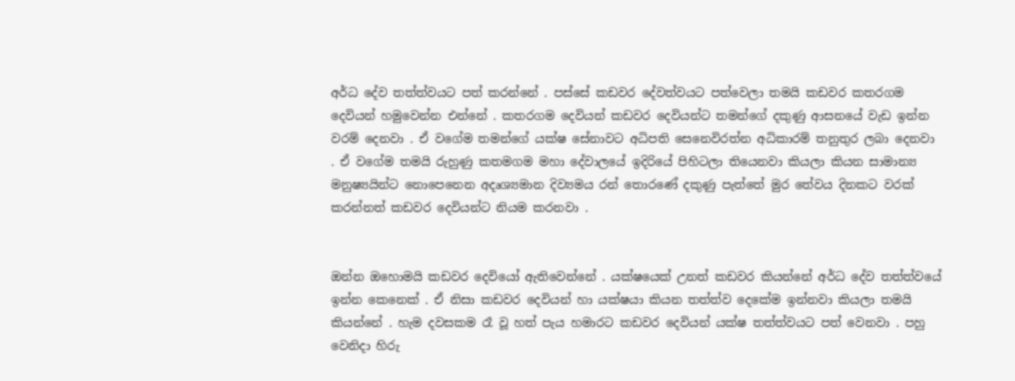අර්ධ දේව තත්ත්වයට පත් කරන්නේ . පස්සේ කඩවර දේවත්වයට පත්වෙලා තමයි කඩවර කතරගම දෙවියන් හමුවෙන්න එන්නේ . කතරගම දෙවියන් කඩවර දෙවියන්ට තමන්ගේ දකුණු ආසනයේ වැඩ ඉන්න වරම් දෙනවා . ඒ වගේම තමන්ගේ යක්ෂ සේනාවට අධිපති සෙනෙවිරත්න අධිකාරම් තනුතුර ලබා දෙනවා . ඒ වගේම තමයි රුහුණු කතමගම මහා දේවාලයේ ඉදිරියේ පිහිටලා තියෙනවා කියලා කියන සාමාන්‍ය මනුෂ්‍යයින්ට නොපෙනෙන අදෘශ්‍යමාන දිව්‍යමය රන් තොරණේ දකුණු පැත්තේ මුර තේවය දිනකට වරක් කරන්නත් කඩවර දෙවියන්ට නියම කරනවා .


ඔන්න ඔහොමයි කඩවර දෙවියෝ ඇතිවෙන්නේ . යක්ෂයෙක් උනත් කඩවර කියන්නේ අර්ධ දේව තත්ත්වයේ ඉන්න කෙනෙක් . ඒ නිසා කඩවර දෙවියන් හා යක්ෂයා කියන තත්ත්ව දෙකේම ඉන්නවා කියලා තමයි කියන්නේ . හැම දවසකම රෑ වූ හත් පැය හමාරට කඩවර දෙවියන් යක්ෂ තත්ත්වයට පත් වෙනවා . පහු වෙනිදා හිරු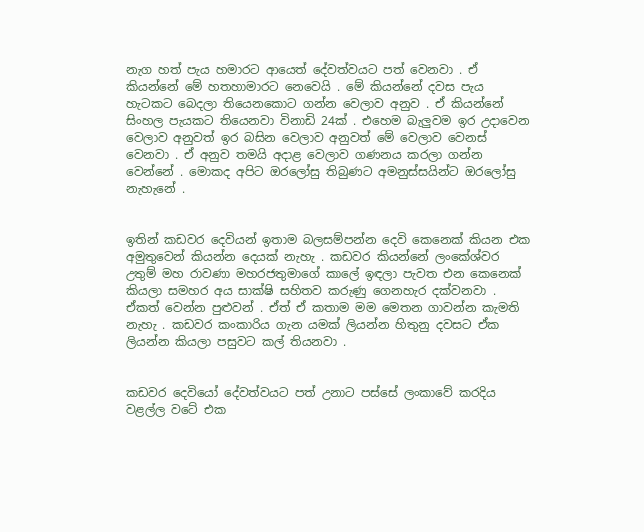නැග හත් පැය හමාරට ආයෙත් දේවත්වයට පත් වෙනවා . ඒ කියන්නේ මේ හතහාමාරට නෙවෙයි . මේ කියන්නේ දවස පැය හැටකට බෙදලා තියෙනකොට ගන්න වෙලාව අනුව . ඒ කියන්නේ සිංහල පැයකට තියෙනවා විනාඩි 24ක් . එහෙම බැලුවම ඉර උදාවෙන වෙලාව අනුවත් ඉර බසින වෙලාව අනුවත් මේ වෙලාව වෙනස් වෙනවා . ඒ අනුව තමයි අදාළ වෙලාව ගණනය කරලා ගන්න වෙන්නේ . මොකද අපිට ඔරලෝසු තිබුණට අමනුස්සයින්ට ඔරලෝසු නැහැනේ .


ඉතින් කඩවර දෙවියන් ඉතාම බලසම්පන්න දෙවි කෙනෙක් කියන එක අමුතුවෙන් කියන්න දෙයක් නැහැ . කඩවර කියන්නේ ලංකේශ්වර උතුම් මහ රාවණා මහරජතුමාගේ කාලේ ඉඳලා පැවත එන කෙනෙක් කියලා සමහර අය සාක්ෂි සහිතව කරුණු ගෙනහැර දක්වනවා . ඒකත් වෙන්න පුළුවන් . ඒත් ඒ කතාම මම මෙතන ගාවන්න කැමති නැහැ . කඩවර කංකාරිය ගැන යමක් ලියන්න හිතුනු දවසට ඒක ලියන්න කියලා පසුවට කල් තියනවා .


කඩවර දෙවියෝ දේවත්වයට පත් උනාට පස්සේ ලංකාවේ කරදිය වළල්ල වටේ එක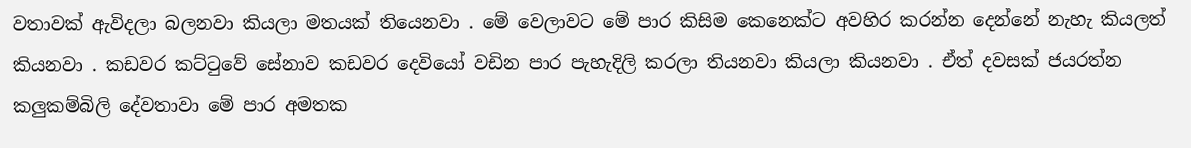වතාවක් ඇවිදලා බලනවා කියලා මතයක් තියෙනවා . මේ වෙලාවට මේ පාර කිසිම කෙනෙක්ට අවහිර කරන්න දෙන්නේ නැහැ කියලත් කියනවා . කඩවර කට්ටුවේ සේනාව කඩවර දෙවියෝ වඩින පාර පැහැදිලි කරලා තියනවා කියලා කියනවා . ඒත් දවසක් ජයරත්න කලුකම්බිලි දේවතාවා මේ පාර අමතක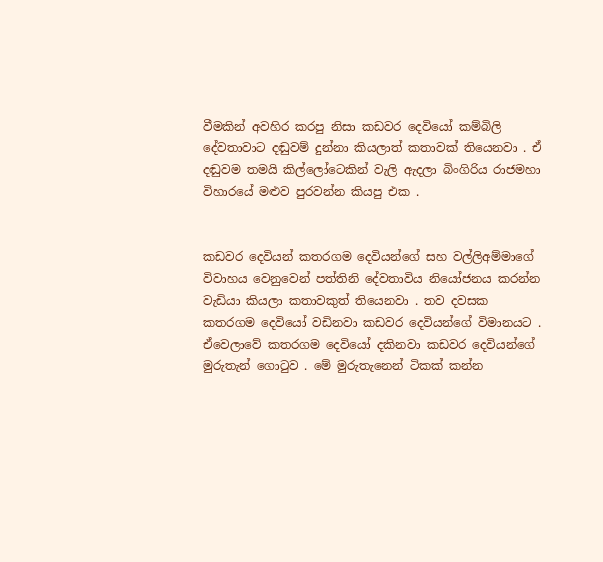වීමකින් අවහිර කරපු නිසා කඩවර දෙවියෝ කම්බිලි දේවතාවාට දඬුවම් දුන්නා කියලාත් කතාවක් තියෙනවා . ඒ දඬුවම තමයි කිල්ලෝටෙකින් වැලි ඇදලා බිංගිරිය රාජමහා විහාරයේ මළුව පුරවන්න කියපු එක .


කඩවර දෙවියන් කතරගම දෙවියන්ගේ සහ වල්ලිඅම්මාගේ විවාහය වෙනුවෙන් පත්තිනි දේවතාවිය නියෝජනය කරන්න වැඩියා කියලා කතාවකුත් තියෙනවා . තව දවසක කතරගම දෙවියෝ වඩිනවා කඩවර දෙවියන්ගේ විමානයට . ඒවෙලාවේ කතරගම දෙවියෝ දකිනවා කඩවර දෙවියන්ගේ මුරුතැන් ගොටුව . මේ මුරුතැනෙන් ටිකක් කන්න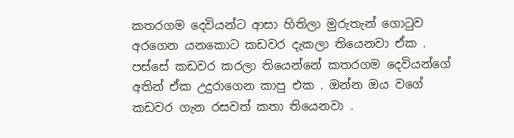කතරගම දෙවියන්ට ආසා හිතිලා මුරුතැන් ගොටුව අරගෙන යනකොට කඩවර දැකලා තියෙනවා ඒක . පස්සේ කඩවර කරලා තියෙන්නේ කතරගම දෙවියන්ගේ අතින් ඒක උදුරාගෙන කාපු එක . ඔන්න ඔය වගේ කඩවර ගැන රසවත් කතා තියෙනවා .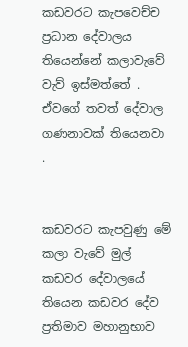කඩවරට කැපවෙච්ච ප්‍රධාන දේවාලය තියෙන්නේ කලාවැවේ වැව් ඉස්මත්තේ . ඒවගේ තවත් දේවාල ගණනාවක් තියෙනවා .


කඩවරට කැපවුණු මේ කලා වැවේ මුල් කඩවර දේවාලයේ තියෙන කඩවර දේව ප්‍රතිමාව මහානුභාව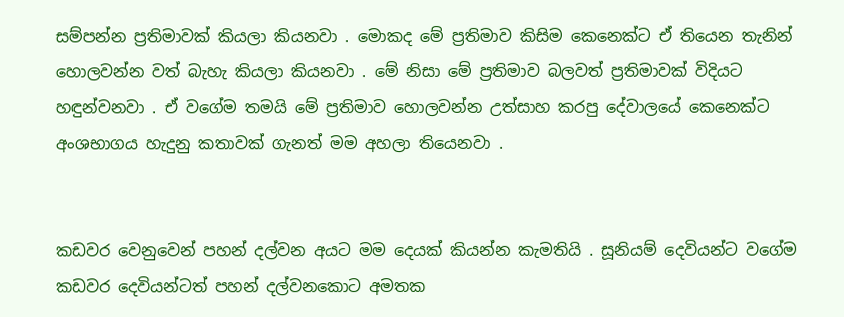සම්පන්න ප්‍රතිමාවක් කියලා කියනවා . මොකද මේ ප්‍රතිමාව කිසිම කෙනෙක්ට ඒ තියෙන තැනින් හොලවන්න වත් බැහැ කියලා කියනවා . මේ නිසා මේ ප්‍රතිමාව බලවත් ප්‍රතිමාවක් විදියට හඳුන්වනවා . ඒ වගේම තමයි මේ ප්‍රතිමාව හොලවන්න උත්සාහ කරපු දේවාලයේ කෙනෙක්ට අංශභාගය හැදුනු කතාවක් ගැනත් මම අහලා තියෙනවා .


කඩවර වෙනුවෙන් පහන් දල්වන අයට මම දෙයක් කියන්න කැමතියි . සූනියම් දෙවියන්ට වගේම කඩවර දෙවියන්ටත් පහන් දල්වනකොට අමතක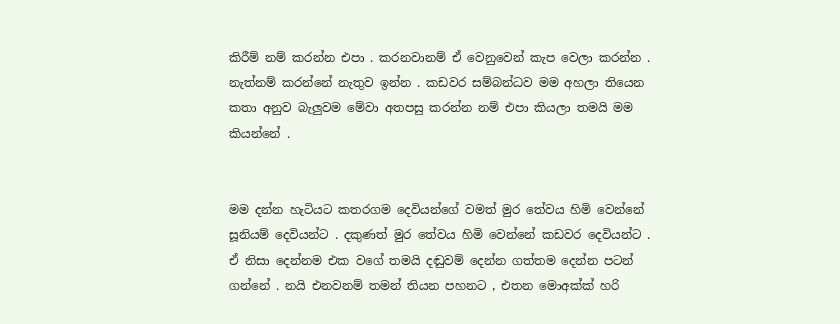කිරීම් නම් කරන්න එපා . කරනවානම් ඒ වෙනුවෙන් කැප වෙලා කරන්න . නැත්නම් කරන්නේ නැතුව ඉන්න . කඩවර සම්බන්ධව මම අහලා තියෙන කතා අනුව බැලුවම මේවා අතපසු කරන්න නම් එපා කියලා තමයි මම කියන්නේ .


මම දන්න හැටියට කතරගම දෙවියන්ගේ වමත් මුර තේවය හිමි වෙන්නේ සූනියම් දෙවියන්ට . දකුණත් මුර තේවය හිමි වෙන්නේ කඩවර දෙවියන්ට . ඒ නිසා දෙන්නම එක වගේ තමයි දඬුවම් දෙන්න ගත්තම දෙන්න පටන් ගන්නේ . නයි එනවනම් තමන් තියන පහනට , එතන මොඅක්ක් හරි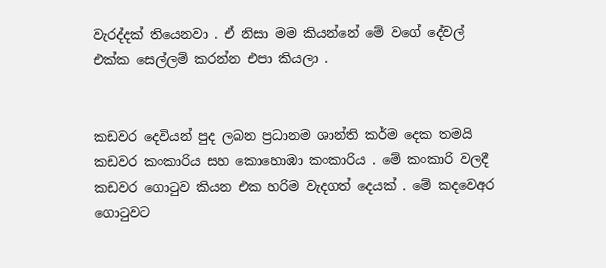වැරද්දක් තියෙනවා . ඒ නිසා මම කියන්නේ මේ වගේ දේවල් එක්ක සෙල්ලම් කරන්න එපා කියලා .


කඩවර දෙවියන් පුද ලබන ප්‍රධානම ශාන්ති කර්ම දෙක තමයි කඩවර කංකාරිය සහ කොහොඹා කංකාරිය . මේ කංකාරි වලදී කඩවර ගොටුව කියන එක හරිම වැදගත් දෙයක් . මේ කදවෙඅර ගොටුවට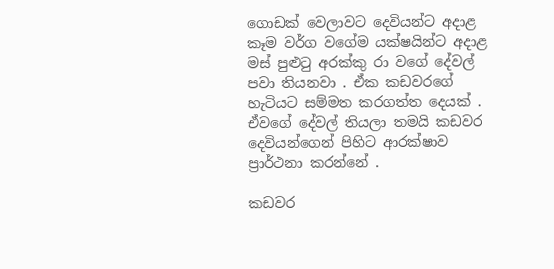ගොඩක් වෙලාවට දෙවියන්ට අදාළ කෑම වර්ග වගේම යක්ෂයින්ට අදාළ මස් පුළුටු අරක්කු රා වගේ දේවල් පවා තියනවා . ඒක කඩවරගේ හැටියට සම්මත කරගත්ත දෙයක් . ඒවගේ දේවල් තියලා තමයි කඩවර දෙවියන්ගෙන් පිහිට ආරක්ෂාව ප්‍රාර්ථනා කරන්නේ .

කඩවර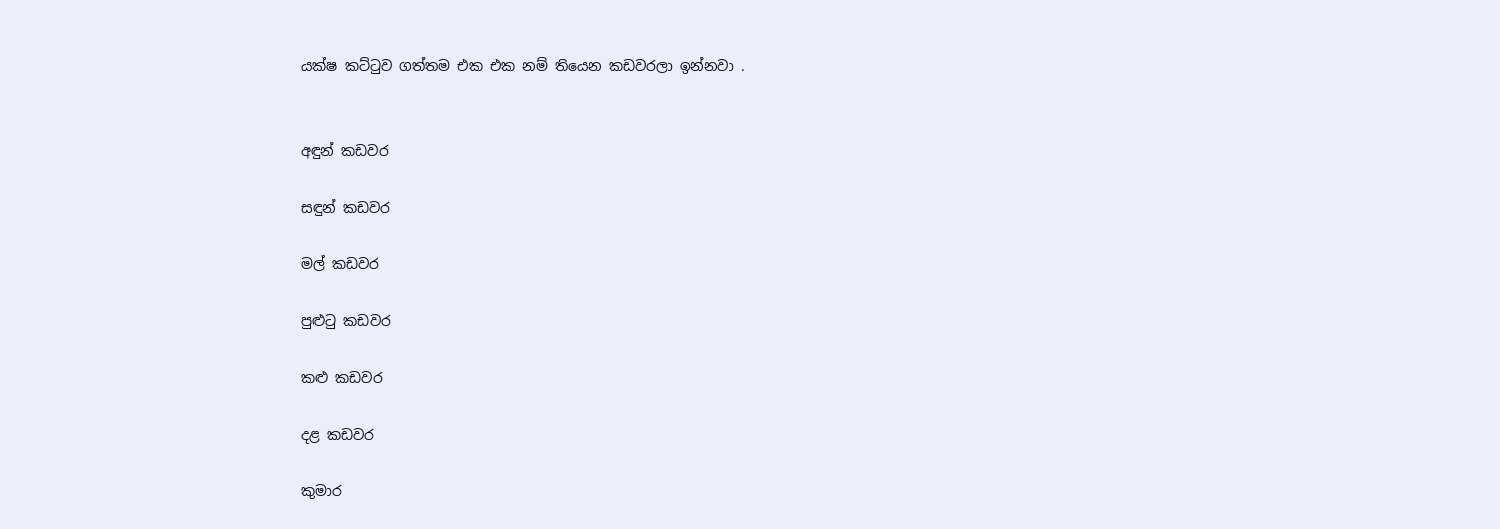යක්ෂ කට්ටුව ගත්තම එක එක නම් තියෙන කඩවරලා ඉන්නවා .


අඳුන් කඩවර

සඳුන් කඩවර

මල් කඩවර

පුළුටු කඩවර

කළු කඩවර

දළ කඩවර

කුමාර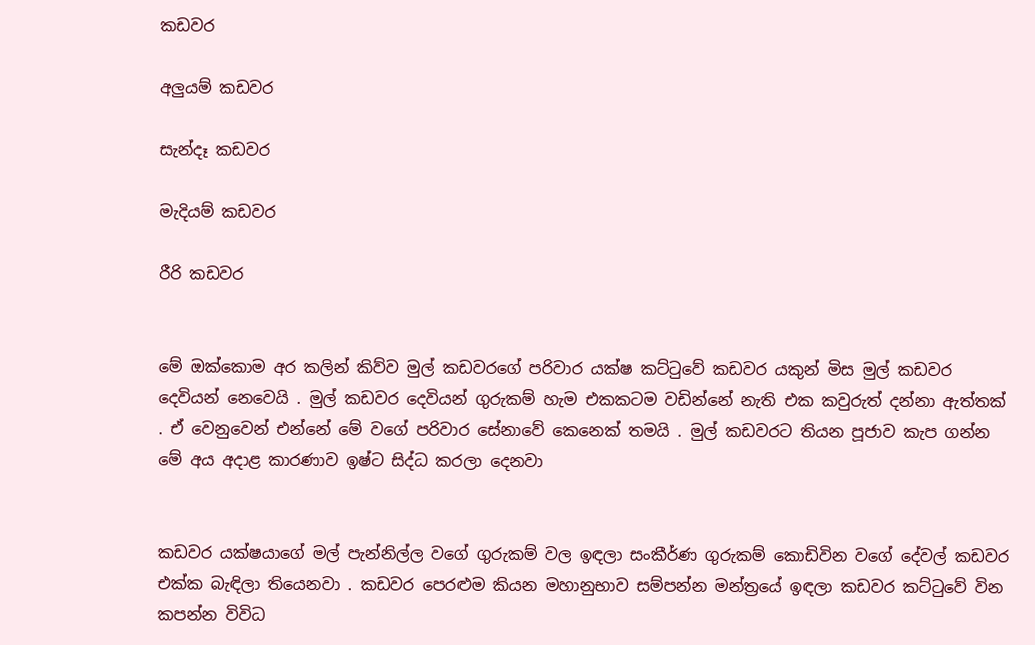කඩවර

අලුයම් කඩවර

සැන්දෑ කඩවර

මැදියම් කඩවර

රීරි කඩවර


මේ ඔක්කොම අර කලින් කිව්ව මුල් කඩවරගේ පරිවාර යක්ෂ කට්ටුවේ කඩවර යකුන් මිස මුල් කඩවර දෙවියන් නෙවෙයි . මුල් කඩවර දෙවියන් ගුරුකම් හැම එකකටම වඩින්නේ නැති එක කවුරුත් දන්නා ඇත්තක් . ඒ වෙනුවෙන් එන්නේ මේ වගේ පරිවාර සේනාවේ කෙනෙක් තමයි . මුල් කඩවරට තියන පූජාව කැප ගන්න මේ අය අදාළ කාරණාව ඉෂ්ට සිද්ධ කරලා දෙනවා


කඩවර යක්ෂයාගේ මල් පැන්නිල්ල වගේ ගුරුකම් වල ඉඳලා සංකීර්ණ ගුරුකම් කොඩිවින වගේ දේවල් කඩවර එක්ක බැඳිලා තියෙනවා . කඩවර පෙරළුම කියන මහානුභාව සම්පන්න මන්ත්‍රයේ ඉඳලා කඩවර කට්ටුවේ වින කපන්න විවිධ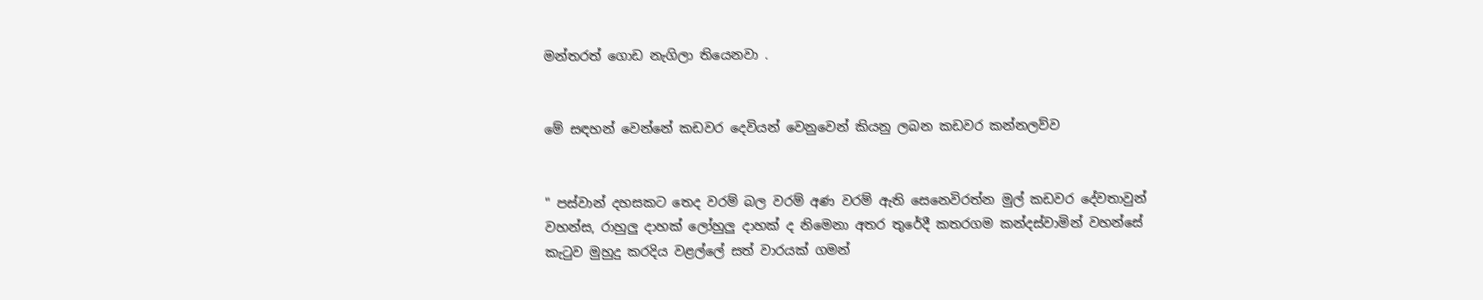මන්තරත් ගොඩ නැගිලා තියෙනවා .


මේ සඳහන් වෙන්නේ කඩවර දෙවියන් වෙනුවෙන් කියනු ලබන කඩවර කන්නලව්ව


" පස්වාන් දහසකට තෙද වරම් බල වරම් අණ වරම් ඇති සෙනෙවිරත්න මුල් කඩවර දේවතාවුන් වහන්ස, රාහුලු දාහක් ලෝහුලු දාහක් ද නිමෙනා අතර තුරේදී කතරගම කන්දස්වාමින් වහන්සේ කැටුව මුහුදු කරදිය වළල්ලේ සත් වාරයක් ගමන්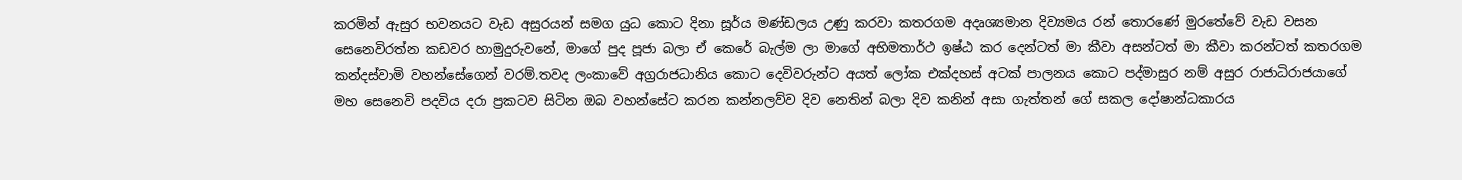කරමින් ඇසුර භවනයට වැඩ අසුරයන් සමග යුධ කොට දිනා සූර්ය මණ්ඩලය උණු කරවා කතරගම අදෘශ්‍යමාන දිව්‍යමය රන් තොරණේ මුරතේවේ වැඩ වසන සෙනෙවිරත්න කඩවර හාමුදුරුවනේ, මාගේ පුද පූජා බලා ඒ කෙරේ බැල්ම ලා මාගේ අභිමතාර්ථ ඉෂ්ඨ කර දෙන්ටත් මා කීවා අසන්ටත් මා කීවා කරන්ටත් කතරගම කන්දස්වාමි වහන්සේගෙන් වරම්.තවද ලංකාවේ අග්‍රරාජධානිය කොට දෙවිවරුන්ට අයත් ලෝක එක්දහස් අටක් පාලනය කොට පද්මාසුර නම් අසුර රාජාධිරාජයාගේ මහ සෙනෙවි පදවිය දරා ප්‍රකටව සිටින ඔබ වහන්සේට කරන කන්නලව්ව දිව නෙතින් බලා දිව කනින් අසා ගැත්තන් ගේ සකල දෝෂාන්ධකාරය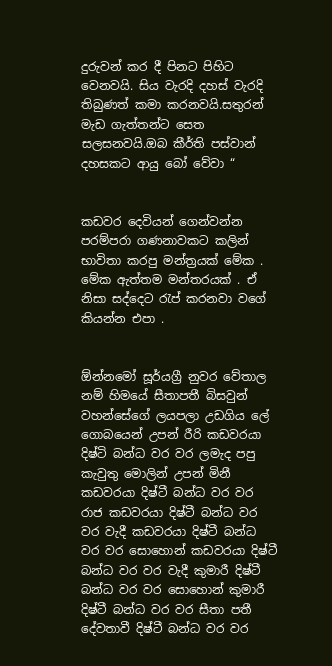දුරුවන් කර දී පිනට පිහිට වෙනවයි. සිය වැරදි දහස් වැරදි තිබුණත් කමා කරනවයි.සතුරන් මැඩ ගැත්තන්ට සෙත සලසනවයි.ඔබ කීර්ති පස්වාන් දහසකට ආයු බෝ වේවා “


කඩවර දෙවියන් ගෙන්වන්න පරම්පරා ගණනාවකට කලින් භාවිතා කරපු මන්ත්‍රයක් මේක . මේක ඇත්තම මන්තරයක් . ඒ නිසා සද්දෙට රැප් කරනවා වගේ කියන්න එපා .


ඕන්නමෝ සූර්යග්‍රී නුවර වේතාල නම් හිමයේ සීතාපතී බිසවුන් වහන්සේගේ ලයපලා උඩගිය ලේ ගොබයෙන් උපන් රීරි කඩවරයා දිෂ්ටි බන්ධ වර වර ලමැද පපු කැවුතු මොලින් උපන් මිනී කඩවරයා දිෂ්ටී බන්ධ වර වර රාජ කඩවරයා දිෂ්ටී බන්ධ වර වර වැදී කඩවරයා දිෂ්ටී බන්ධ වර වර සොහොන් කඩවරයා දිෂ්ටී බන්ධ වර වර වැදී කුමාරී දිෂ්ටී බන්ධ වර වර සොහොන් කුමාරී දිෂ්ටී බන්ධ වර වර සීතා පතී දේවතාවී දිෂ්ටී බන්ධ වර වර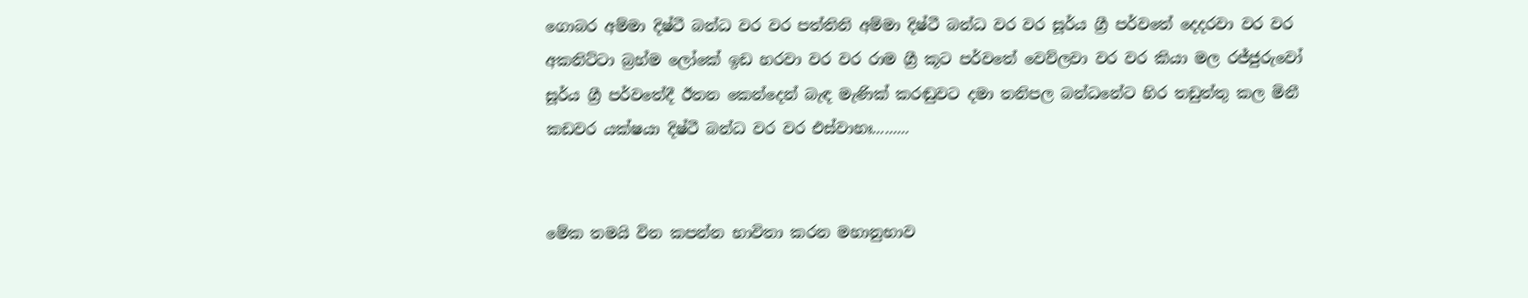ගොබර අම්මා දිෂ්ටී බන්ධ වර වර පත්තිනි අම්මා දිෂ්ටී බන්ධ වර වර සූර්ය ග්‍රී පර්වතේ දෙදරවා වර වර අකනිට්ටා බ්‍රහ්ම ලෝකේ ඉඩ හරවා වර වර රාම ග්‍රී කූට පර්වතේ වෙව්ලවා වර වර කියා මල රජ්ජුරුවෝ සූර්ය ග්‍රී පර්වතේදී ඊතන කෙන්දෙන් බැඳ මැණික් කරඬුවට දමා තනිපල බන්ධනේට හිර තඩුත්තු කල මිනී කඩවර යක්ෂයා දිෂ්ටී බන්ධ වර වර එස්වාහඃ.........


මේක තමයි වින කපන්න භාවිතා කරන මහානුභාව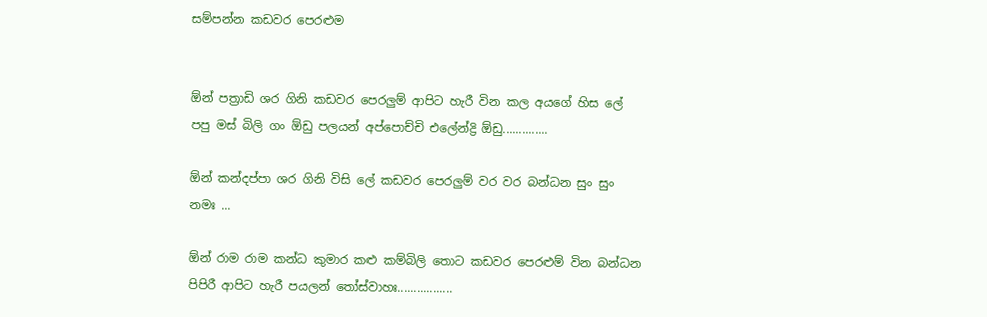සම්පන්න කඩවර පෙරළුම


ඕන් පත්‍රාඩි ශර ගිනි කඩවර පෙරලුම් ආපිට හැරී වින කල අයගේ හිස ලේ පපු මස් බිලි ගං ඕඩු පලයන් අප්පොච්චි එලේන්ද්‍රි ඕඩු..............

ඕන් කන්දප්පා ශර ගිනි විසි ලේ කඩවර පෙරලුම් වර වර බන්ධන සුං සුං නමඃ ...

ඕන් රාම රාම කන්ධ කුමාර කළු කම්බිලි තොට කඩවර පෙරළුම් වින බන්ධන පිපිරී ආපිට හැරී පයලන් තෝස්වාහඃ.................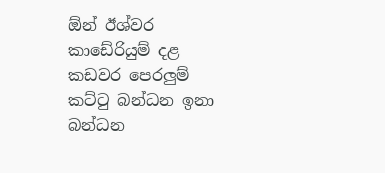ඕන් ඊශ්වර කාඩේරියුම් දළ කඩවර පෙරලුම් කට්ටු බන්ධන ඉනා බන්ධන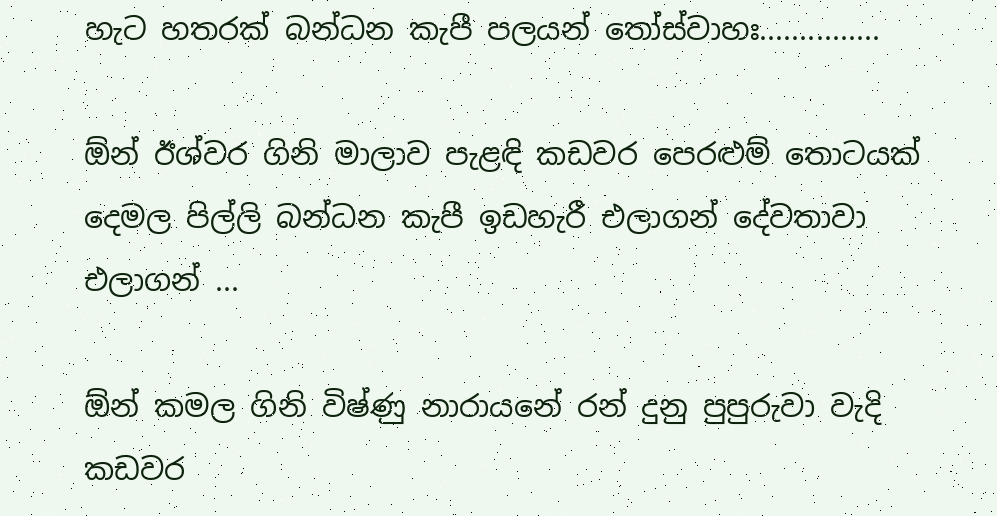හැට හතරක් බන්ධන කැපී පලයන් තෝස්වාහඃ...............

ඕන් ඊශ්වර ගිනි මාලාව පැළඳි කඩවර පෙරළුම් තොටයක් දෙමල පිල්ලි බන්ධන කැපී ඉඩහැරී එලාගන් දේවතාවා එලාගන් ...

ඕන් කමල ගිනි විෂ්ණු නාරායනේ රන් දුනු පුපුරුවා වැදි කඩවර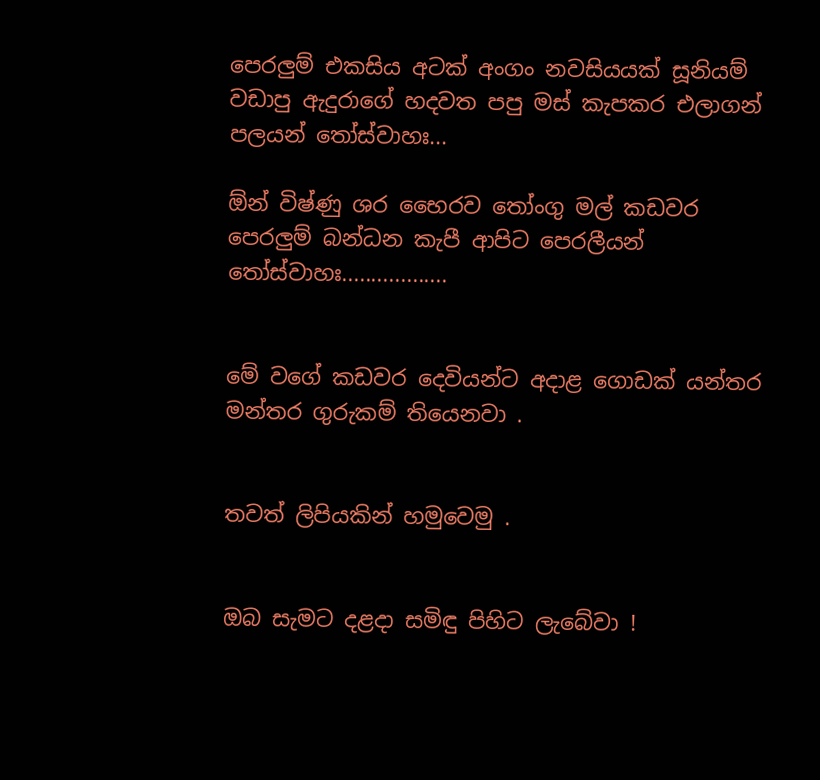පෙරලුම් එකසිය අටක් අංගං නවසියයක් සූනියම් වඩාපු ඇදුරාගේ හදවත පපු මස් කැපකර එලාගන් පලයන් තෝස්වාහඃ...

ඕන් විෂ්ණු ශර භෛරව තෝංගු මල් කඩවර පෙරලුම් බන්ධන කැපී ආපිට පෙරලීයන් තෝස්වාහඃ..................


මේ වගේ කඩවර දෙවියන්ට අදාළ ගොඩක් යන්තර මන්තර ගුරුකම් තියෙනවා .


තවත් ලිපියකින් හමුවෙමු .


ඔබ සැමට දළදා සමිඳු පිහිට ලැබේවා !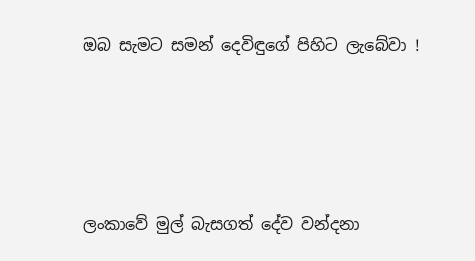ඔබ සැමට සමන් දෙවිඳුගේ පිහිට ලැබේවා !




ලංකාවේ මුල් බැසගත් දේව වන්දනා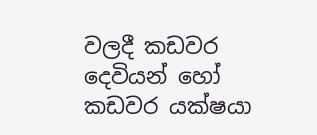වලදී කඩවර දෙවියන් හෝ කඩවර යක්ෂයා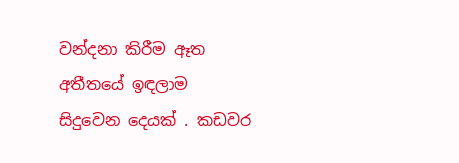වන්දනා කිරීම ඈත අතීතයේ ඉඳලාම සිදුවෙන දෙයක් . කඩවර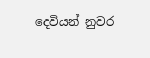දෙවියන් නුවර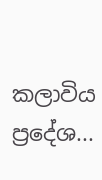කලාවිය ප්‍රදේශ...